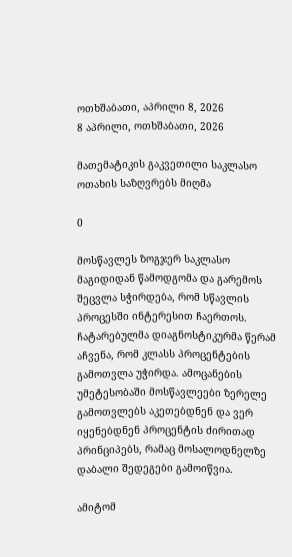ოთხშაბათი, აპრილი 8, 2026
8 აპრილი, ოთხშაბათი, 2026

მათემატიკის გაკვეთილი საკლასო ოთახის საზღვრებს მიღმა

0

მოსწავლეს ზოგჯერ საკლასო მაგიდიდან წამოდგომა და გარემოს შეცვლა სჭირდება, რომ სწავლის პროცესში ინტერესით ჩაერთოს. ჩატარებულმა დიაგნოსტიკურმა წერამ აჩვენა, რომ კლასს პროცენტების გამოთვლა უჭირდა. ამოცანების უმეტესობაში მოსწავლეები ზერელე გამოთვლებს აკეთებდნენ და ვერ იყენებდნენ პროცენტის ძირითად პრინციპებს, რამაც მოსალოდნელზე დაბალი შედეგები გამოიწვია.

ამიტომ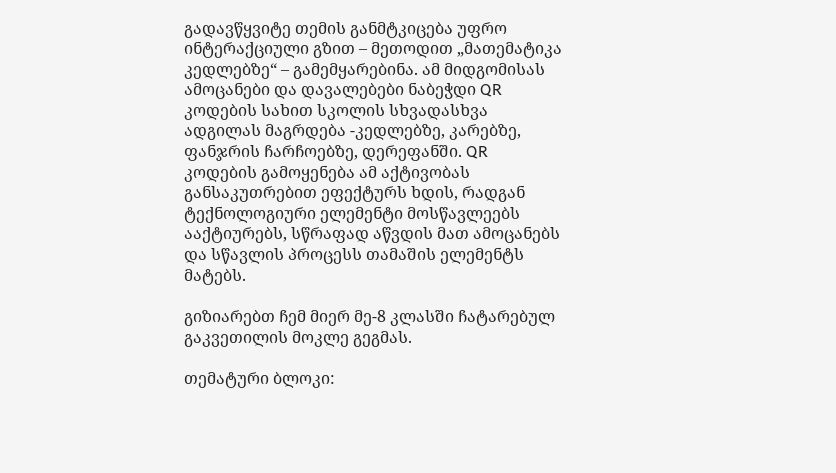გადავწყვიტე თემის განმტკიცება უფრო ინტერაქციული გზით – მეთოდით „მათემატიკა კედლებზე“ – გამემყარებინა. ამ მიდგომისას ამოცანები და დავალებები ნაბეჭდი QR კოდების სახით სკოლის სხვადასხვა ადგილას მაგრდება -კედლებზე, კარებზე, ფანჯრის ჩარჩოებზე, დერეფანში. QR კოდების გამოყენება ამ აქტივობას განსაკუთრებით ეფექტურს ხდის, რადგან ტექნოლოგიური ელემენტი მოსწავლეებს ააქტიურებს, სწრაფად აწვდის მათ ამოცანებს და სწავლის პროცესს თამაშის ელემენტს მატებს.

გიზიარებთ ჩემ მიერ მე-8 კლასში ჩატარებულ გაკვეთილის მოკლე გეგმას.

თემატური ბლოკი: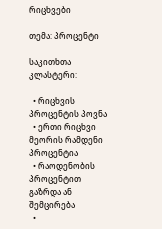რიცხვები

თემა: პროცენტი

საკითხთა კლასტერი:

  • რიცხვის პროცენტის პოვნა
  • ერთი რიცხვი მეორის რამდენი პროცენტია
  • რაოდენობის პროცენტით გაზრდა ან შემცირება
  •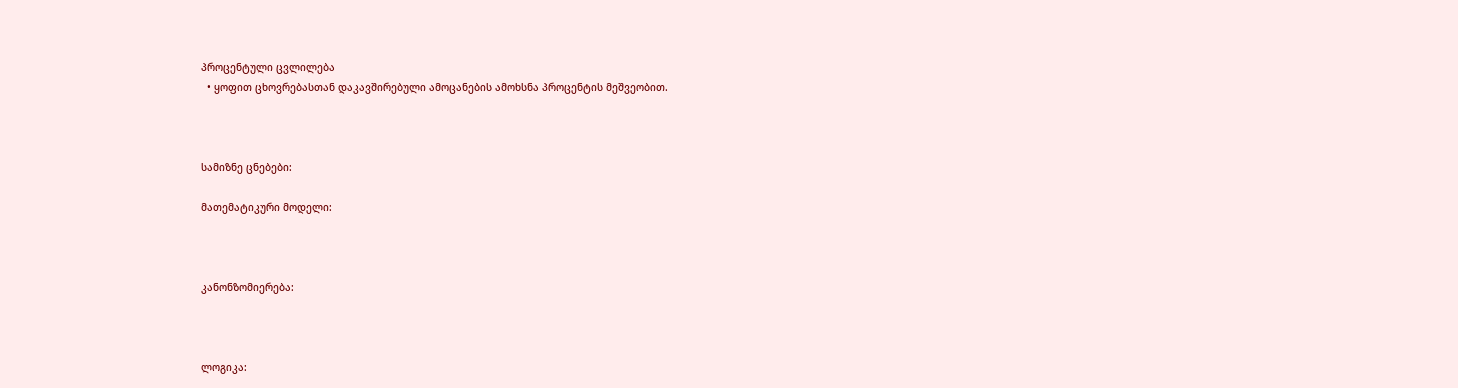პროცენტული ცვლილება
  • ყოფით ცხოვრებასთან დაკავშირებული ამოცანების ამოხსნა პროცენტის მეშვეობით.



სამიზნე ცნებები:

მათემატიკური მოდელი:



კანონზომიერება:



ლოგიკა: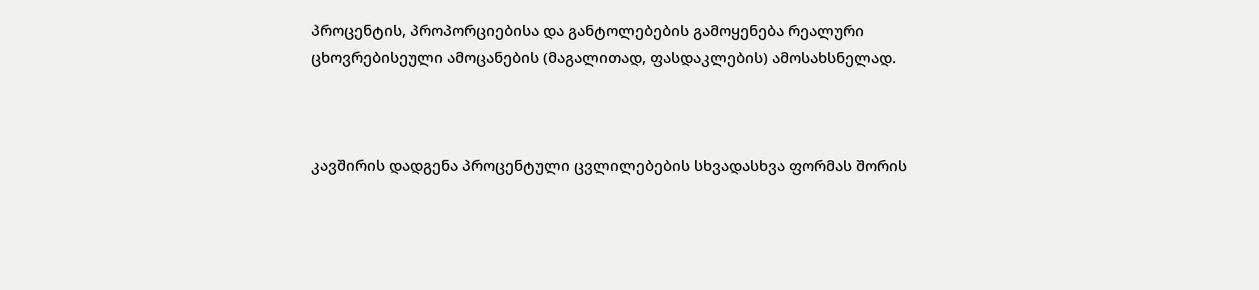პროცენტის, პროპორციებისა და განტოლებების გამოყენება რეალური ცხოვრებისეული ამოცანების (მაგალითად, ფასდაკლების) ამოსახსნელად.



კავშირის დადგენა პროცენტული ცვლილებების სხვადასხვა ფორმას შორის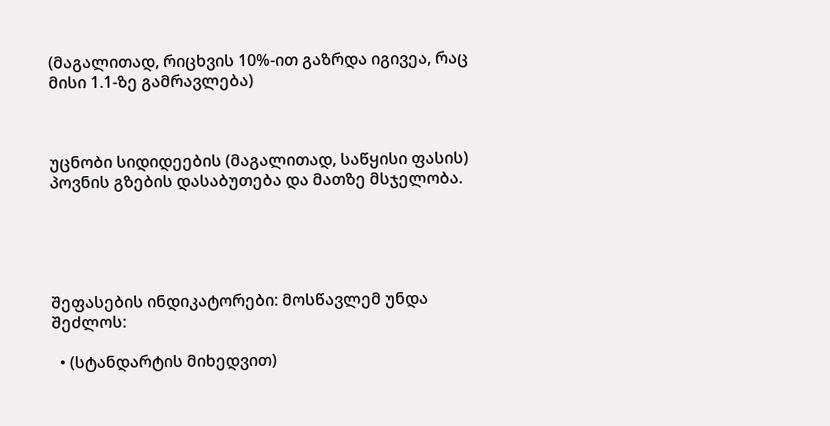(მაგალითად, რიცხვის 10%-ით გაზრდა იგივეა, რაც მისი 1.1-ზე გამრავლება)



უცნობი სიდიდეების (მაგალითად, საწყისი ფასის) პოვნის გზების დასაბუთება და მათზე მსჯელობა.





შეფასების ინდიკატორები: მოსწავლემ უნდა შეძლოს:

  • (სტანდარტის მიხედვით)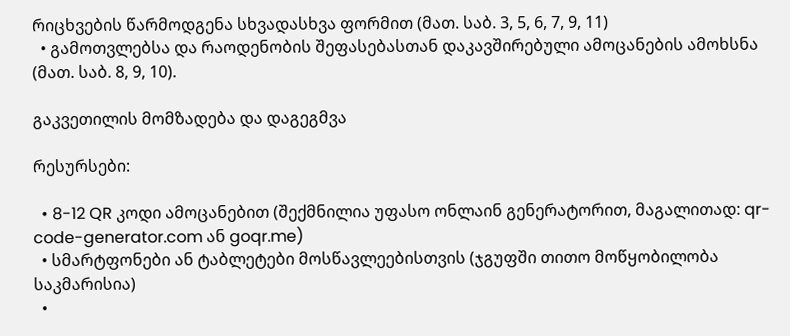რიცხვების წარმოდგენა სხვადასხვა ფორმით (მათ. საბ. 3, 5, 6, 7, 9, 11)
  • გამოთვლებსა და რაოდენობის შეფასებასთან დაკავშირებული ამოცანების ამოხსნა (მათ. საბ. 8, 9, 10).

გაკვეთილის მომზადება და დაგეგმვა

რესურსები:

  • 8-12 QR კოდი ამოცანებით (შექმნილია უფასო ონლაინ გენერატორით, მაგალითად: qr-code-generator.com ან goqr.me)
  • სმარტფონები ან ტაბლეტები მოსწავლეებისთვის (ჯგუფში თითო მოწყობილობა საკმარისია)
  •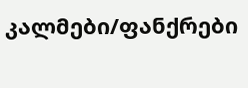კალმები/ფანქრები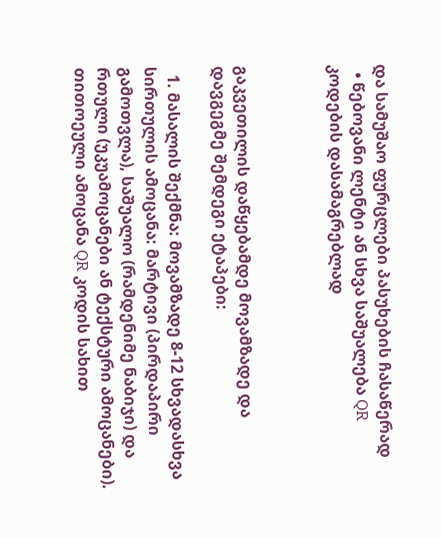და სამუშაო ფურცლები პასუხების ჩასაწერად
  • წებოვანი ლენტი ან სხვა საშუალება QR კოდების დასამაგრებლად



გაკვეთილის დაწყებამდე მოვამზადე და დავგეგმე შემდეგი ეტაპები:

  1. მასალის შექმნა: მოვამზადე 8-12 სხვადასხვა სირთულის ამოცანა: მარტივი (პირდაპირი გამოთვლა), საშუალო (რამდენიმე ნაბიჯი) და რთული (უკუამოცანები ან ტექსტური ამოცანები). თითოეული ამოცანა QR კოდის სახით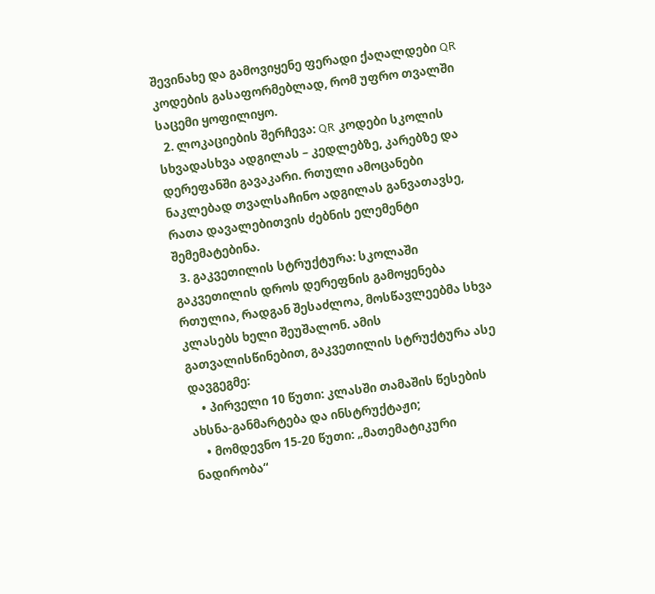შევინახე და გამოვიყენე ფერადი ქაღალდები QR კოდების გასაფორმებლად, რომ უფრო თვალში საცემი ყოფილიყო.
  2. ლოკაციების შერჩევა: QR კოდები სკოლის სხვადასხვა ადგილას – კედლებზე, კარებზე და დერეფანში გავაკარი. რთული ამოცანები ნაკლებად თვალსაჩინო ადგილას განვათავსე, რათა დავალებითვის ძებნის ელემენტი შემემატებინა.
  3. გაკვეთილის სტრუქტურა: სკოლაში გაკვეთილის დროს დერეფნის გამოყენება რთულია, რადგან შესაძლოა, მოსწავლეებმა სხვა კლასებს ხელი შეუშალონ. ამის გათვალისწინებით, გაკვეთილის სტრუქტურა ასე დავგეგმე:
    • პირველი 10 წუთი: კლასში თამაშის წესების ახსნა-განმარტება და ინსტრუქტაჟი;
    • მომდევნო 15-20 წუთი: „მათემატიკური ნადირობა“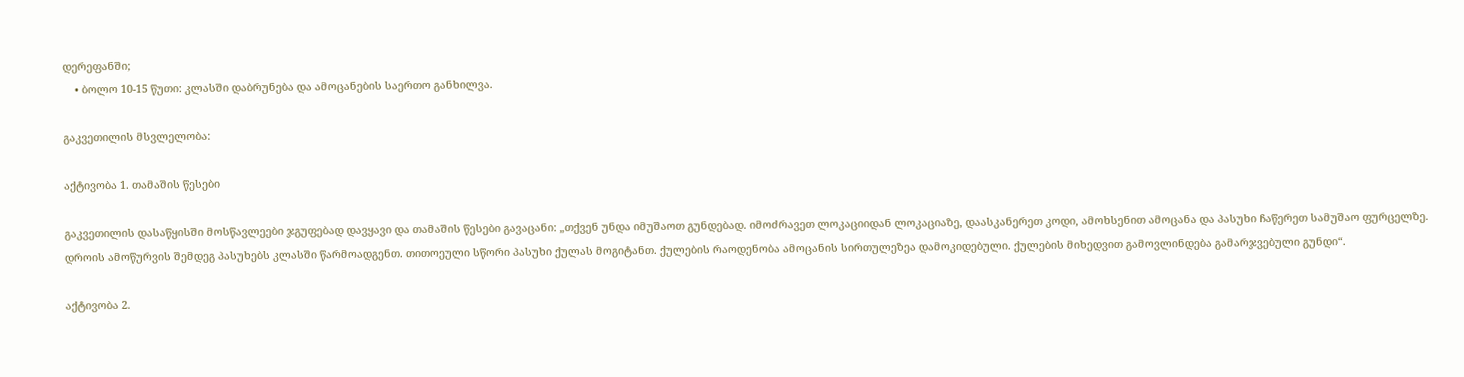დერეფანში;
    • ბოლო 10-15 წუთი: კლასში დაბრუნება და ამოცანების საერთო განხილვა.

გაკვეთილის მსვლელობა:

აქტივობა 1. თამაშის წესები

გაკვეთილის დასაწყისში მოსწავლეები ჯგუფებად დავყავი და თამაშის წესები გავაცანი: „თქვენ უნდა იმუშაოთ გუნდებად. იმოძრავეთ ლოკაციიდან ლოკაციაზე, დაასკანერეთ კოდი, ამოხსენით ამოცანა და პასუხი ჩაწერეთ სამუშაო ფურცელზე. დროის ამოწურვის შემდეგ პასუხებს კლასში წარმოადგენთ. თითოეული სწორი პასუხი ქულას მოგიტანთ. ქულების რაოდენობა ამოცანის სირთულეზეა დამოკიდებული. ქულების მიხედვით გამოვლინდება გამარჯვებული გუნდი“.

აქტივობა 2.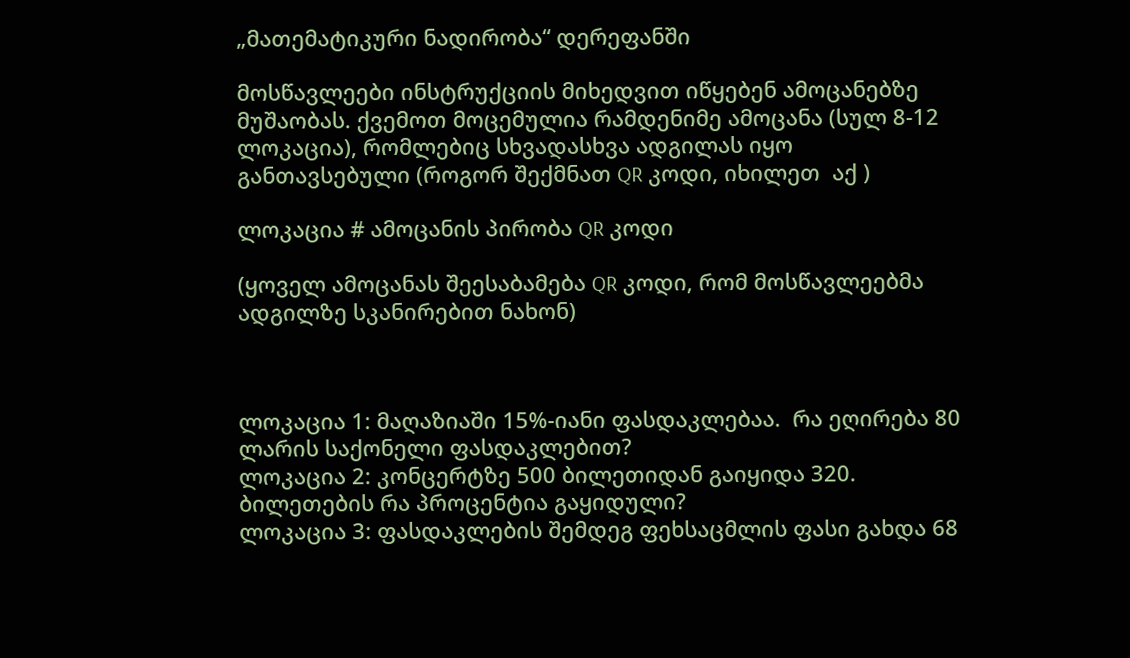„მათემატიკური ნადირობა“ დერეფანში

მოსწავლეები ინსტრუქციის მიხედვით იწყებენ ამოცანებზე მუშაობას. ქვემოთ მოცემულია რამდენიმე ამოცანა (სულ 8-12 ლოკაცია), რომლებიც სხვადასხვა ადგილას იყო განთავსებული (როგორ შექმნათ QR კოდი, იხილეთ  აქ )

ლოკაცია # ამოცანის პირობა QR კოდი

(ყოველ ამოცანას შეესაბამება QR კოდი, რომ მოსწავლეებმა ადგილზე სკანირებით ნახონ)



ლოკაცია 1: მაღაზიაში 15%-იანი ფასდაკლებაა.  რა ეღირება 80 ლარის საქონელი ფასდაკლებით?
ლოკაცია 2: კონცერტზე 500 ბილეთიდან გაიყიდა 320. ბილეთების რა პროცენტია გაყიდული?
ლოკაცია 3: ფასდაკლების შემდეგ ფეხსაცმლის ფასი გახდა 68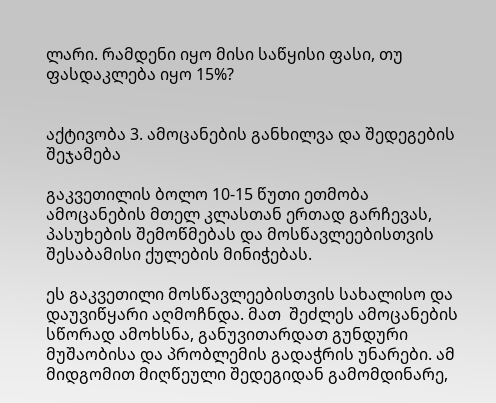ლარი. რამდენი იყო მისი საწყისი ფასი, თუ ფასდაკლება იყო 15%?


აქტივობა 3. ამოცანების განხილვა და შედეგების შეჯამება

გაკვეთილის ბოლო 10-15 წუთი ეთმობა ამოცანების მთელ კლასთან ერთად გარჩევას, პასუხების შემოწმებას და მოსწავლეებისთვის შესაბამისი ქულების მინიჭებას.

ეს გაკვეთილი მოსწავლეებისთვის სახალისო და დაუვიწყარი აღმოჩნდა. მათ  შეძლეს ამოცანების სწორად ამოხსნა, განუვითარდათ გუნდური მუშაობისა და პრობლემის გადაჭრის უნარები. ამ მიდგომით მიღწეული შედეგიდან გამომდინარე,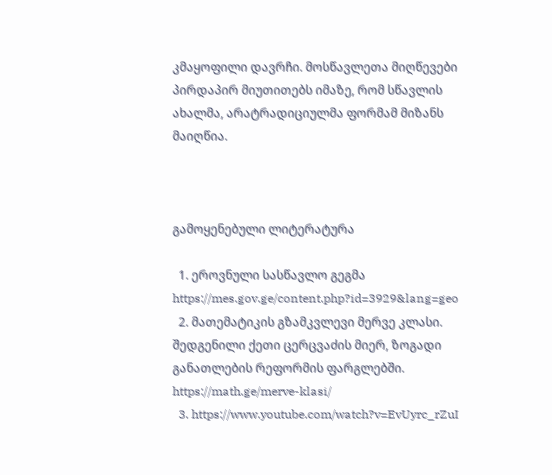კმაყოფილი დავრჩი. მოსწავლეთა მიღწევები პირდაპირ მიუთითებს იმაზე, რომ სწავლის ახალმა, არატრადიციულმა ფორმამ მიზანს მაიღწია.



გამოყენებული ლიტერატურა

  1. ეროვნული სასწავლო გეგმა https://mes.gov.ge/content.php?id=3929&lang=geo
  2. მათემატიკის გზამკვლევი მერვე კლასი. შედგენილი ქეთი ცერცვაძის მიერ, ზოგადი განათლების რეფორმის ფარგლებში. https://math.ge/merve-klasi/
  3. https://www.youtube.com/watch?v=EvUyrc_rZuI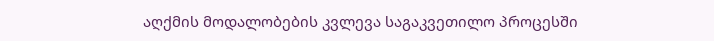აღქმის მოდალობების კვლევა საგაკვეთილო პროცესში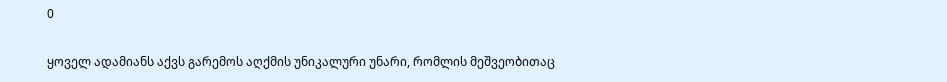0

ყოველ ადამიანს აქვს გარემოს აღქმის უნიკალური უნარი, რომლის მეშვეობითაც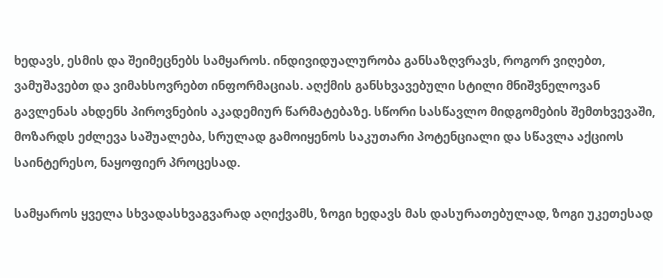ხედავს, ესმის და შეიმეცნებს სამყაროს. ინდივიდუალურობა განსაზღვრავს, როგორ ვიღებთ, ვამუშავებთ და ვიმახსოვრებთ ინფორმაციას. აღქმის განსხვავებული სტილი მნიშვნელოვან გავლენას ახდენს პიროვნების აკადემიურ წარმატებაზე. სწორი სასწავლო მიდგომების შემთხვევაში, მოზარდს ეძლევა საშუალება, სრულად გამოიყენოს საკუთარი პოტენციალი და სწავლა აქციოს საინტერესო, ნაყოფიერ პროცესად.

სამყაროს ყველა სხვადასხვაგვარად აღიქვამს, ზოგი ხედავს მას დასურათებულად, ზოგი უკეთესად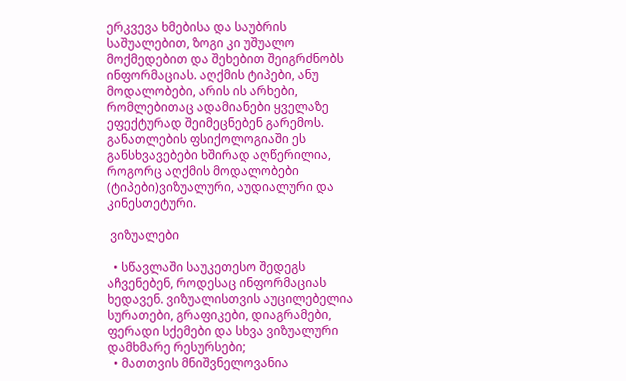ერკვევა ხმებისა და საუბრის საშუალებით, ზოგი კი უშუალო მოქმედებით და შეხებით შეიგრძნობს ინფორმაციას. აღქმის ტიპები, ანუ მოდალობები, არის ის არხები, რომლებითაც ადამიანები ყველაზე ეფექტურად შეიმეცნებენ გარემოს. განათლების ფსიქოლოგიაში ეს განსხვავებები ხშირად აღწერილია, როგორც აღქმის მოდალობები (ტიპები)ვიზუალური, აუდიალური და  კინესთეტური.

 ვიზუალები

  • სწავლაში საუკეთესო შედეგს აჩვენებენ, როდესაც ინფორმაციას ხედავენ. ვიზუალისთვის აუცილებელია სურათები, გრაფიკები, დიაგრამები, ფერადი სქემები და სხვა ვიზუალური დამხმარე რესურსები;
  • მათთვის მნიშვნელოვანია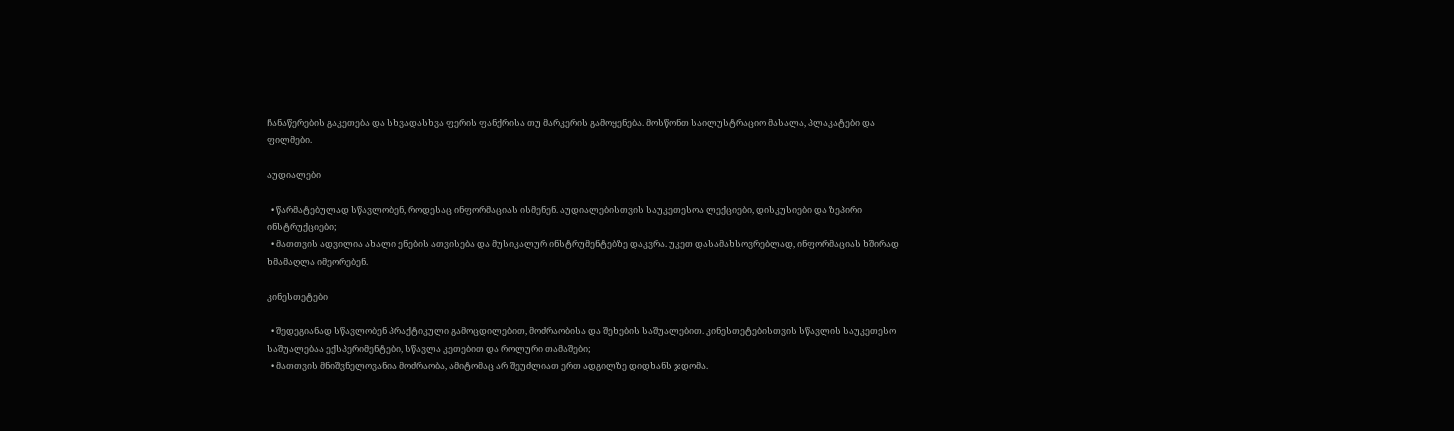ჩანაწერების გაკეთება და სხვადასხვა ფერის ფანქრისა თუ მარკერის გამოყენება. მოსწონთ საილუსტრაციო მასალა, პლაკატები და ფილმები.

აუდიალები

  • წარმატებულად სწავლობენ, როდესაც ინფორმაციას ისმენენ. აუდიალებისთვის საუკეთესოა ლექციები, დისკუსიები და ზეპირი ინსტრუქციები;
  • მათთვის ადვილია ახალი ენების ათვისება და მუსიკალურ ინსტრუმენტებზე დაკვრა. უკეთ დასამახსოვრებლად, ინფორმაციას ხშირად ხმამაღლა იმეორებენ.

კინესთეტები

  • შედეგიანად სწავლობენ პრაქტიკული გამოცდილებით, მოძრაობისა და შეხების საშუალებით. კინესთეტებისთვის სწავლის საუკეთესო საშუალებაა ექსპერიმენტები, სწავლა კეთებით და როლური თამაშები;
  • მათთვის მნიშვნელოვანია მოძრაობა, ამიტომაც არ შეუძლიათ ერთ ადგილზე დიდხანს ჯდომა.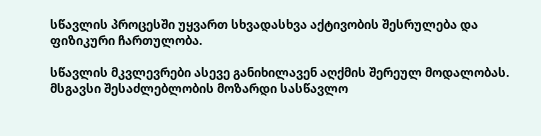სწავლის პროცესში უყვართ სხვადასხვა აქტივობის შესრულება და ფიზიკური ჩართულობა.

სწავლის მკვლევრები ასევე განიხილავენ აღქმის შერეულ მოდალობას. მსგავსი შესაძლებლობის მოზარდი სასწავლო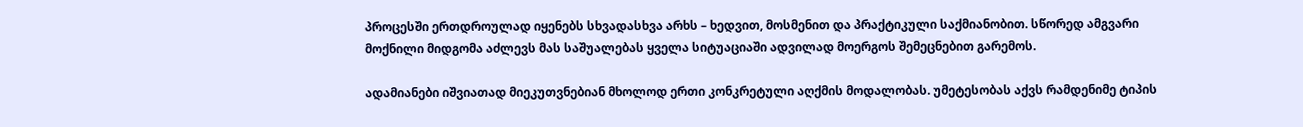პროცესში ერთდროულად იყენებს სხვადასხვა არხს – ხედვით, მოსმენით და პრაქტიკული საქმიანობით. სწორედ ამგვარი მოქნილი მიდგომა აძლევს მას საშუალებას ყველა სიტუაციაში ადვილად მოერგოს შემეცნებით გარემოს.

ადამიანები იშვიათად მიეკუთვნებიან მხოლოდ ერთი კონკრეტული აღქმის მოდალობას. უმეტესობას აქვს რამდენიმე ტიპის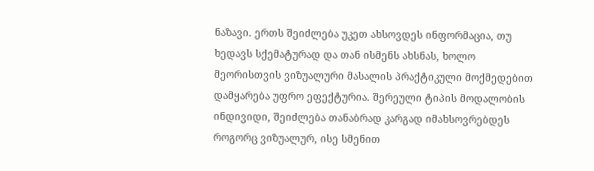ნაზავი. ერთს შეიძლება უკეთ ახსოვდეს ინფორმაცია, თუ ხედავს სქემატურად და თან ისმენს ახსნას, ხოლო მეორისთვის ვიზუალური მასალის პრაქტიკული მოქმედებით დამყარება უფრო ეფექტურია. შერეული ტიპის მოდალობის ინდივიდი, შეიძლება თანაბრად კარგად იმახსოვრებდეს როგორც ვიზუალურ, ისე სმენით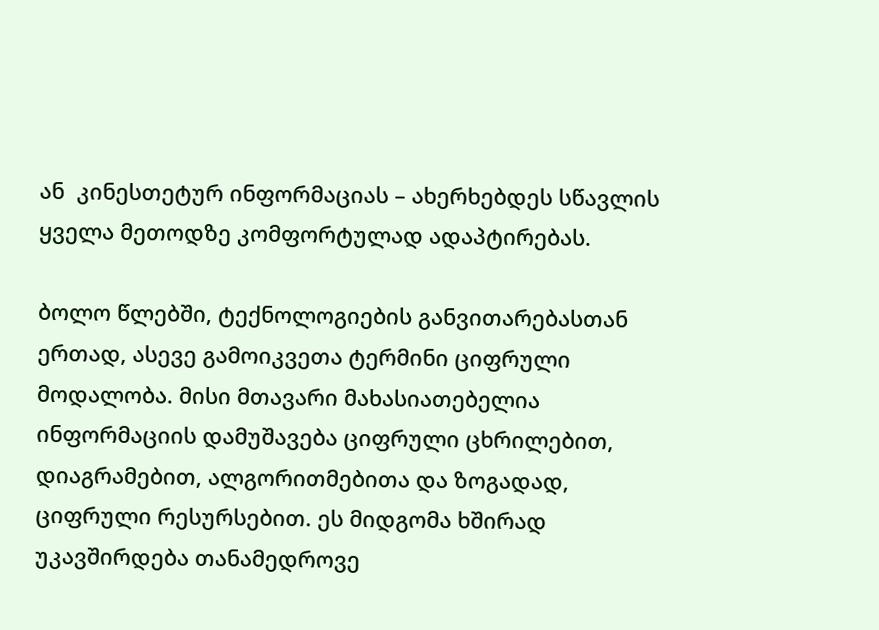ან  კინესთეტურ ინფორმაციას – ახერხებდეს სწავლის ყველა მეთოდზე კომფორტულად ადაპტირებას.

ბოლო წლებში, ტექნოლოგიების განვითარებასთან ერთად, ასევე გამოიკვეთა ტერმინი ციფრული მოდალობა. მისი მთავარი მახასიათებელია ინფორმაციის დამუშავება ციფრული ცხრილებით, დიაგრამებით, ალგორითმებითა და ზოგადად, ციფრული რესურსებით. ეს მიდგომა ხშირად უკავშირდება თანამედროვე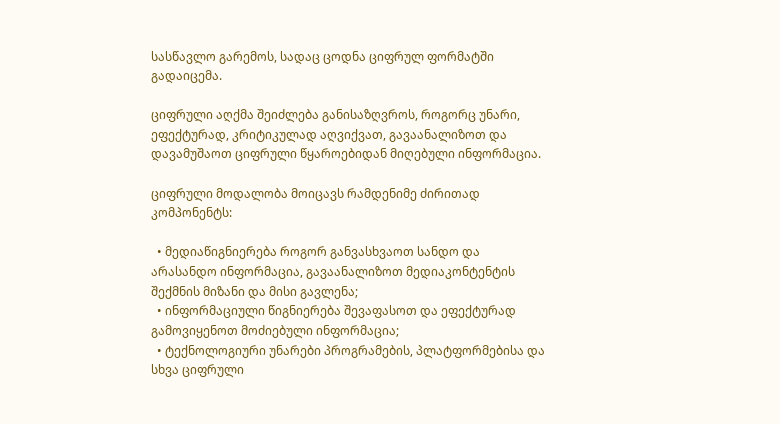სასწავლო გარემოს, სადაც ცოდნა ციფრულ ფორმატში გადაიცემა.

ციფრული აღქმა შეიძლება განისაზღვროს, როგორც უნარი, ეფექტურად, კრიტიკულად აღვიქვათ, გავაანალიზოთ და დავამუშაოთ ციფრული წყაროებიდან მიღებული ინფორმაცია.

ციფრული მოდალობა მოიცავს რამდენიმე ძირითად კომპონენტს:

  • მედიაწიგნიერება როგორ განვასხვაოთ სანდო და არასანდო ინფორმაცია, გავაანალიზოთ მედიაკონტენტის შექმნის მიზანი და მისი გავლენა;
  • ინფორმაციული წიგნიერება შევაფასოთ და ეფექტურად გამოვიყენოთ მოძიებული ინფორმაცია;
  • ტექნოლოგიური უნარები პროგრამების, პლატფორმებისა და სხვა ციფრული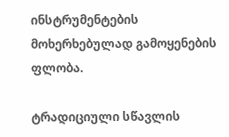ინსტრუმენტების მოხერხებულად გამოყენების ფლობა.

ტრადიციული სწავლის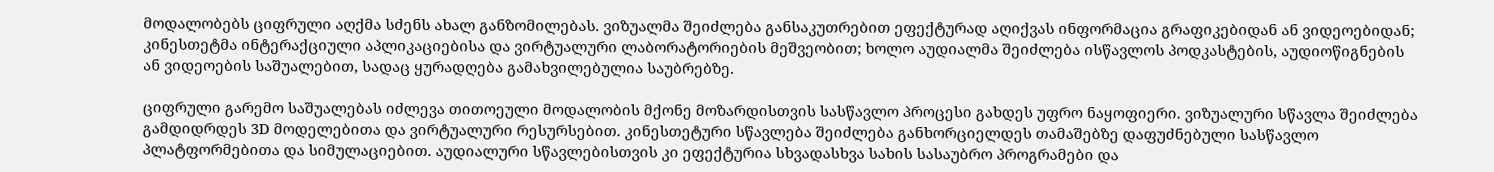მოდალობებს ციფრული აღქმა სძენს ახალ განზომილებას. ვიზუალმა შეიძლება განსაკუთრებით ეფექტურად აღიქვას ინფორმაცია გრაფიკებიდან ან ვიდეოებიდან; კინესთეტმა ინტერაქციული აპლიკაციებისა და ვირტუალური ლაბორატორიების მეშვეობით; ხოლო აუდიალმა შეიძლება ისწავლოს პოდკასტების, აუდიოწიგნების ან ვიდეოების საშუალებით, სადაც ყურადღება გამახვილებულია საუბრებზე.

ციფრული გარემო საშუალებას იძლევა თითოეული მოდალობის მქონე მოზარდისთვის სასწავლო პროცესი გახდეს უფრო ნაყოფიერი. ვიზუალური სწავლა შეიძლება გამდიდრდეს 3D მოდელებითა და ვირტუალური რესურსებით. კინესთეტური სწავლება შეიძლება განხორციელდეს თამაშებზე დაფუძნებული სასწავლო პლატფორმებითა და სიმულაციებით. აუდიალური სწავლებისთვის კი ეფექტურია სხვადასხვა სახის სასაუბრო პროგრამები და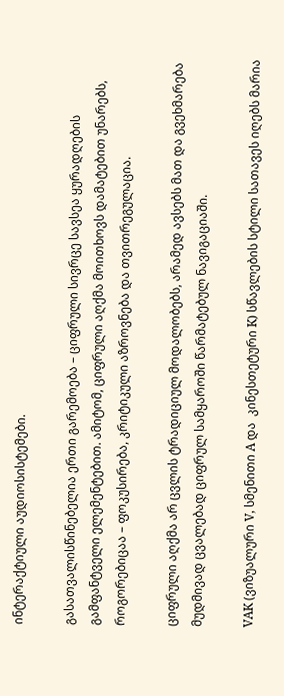ინტერაქტიული აუდიოსისტემები.

გასათვალისწინებელია ერთი გარემოება – ციფრული სივრცე სავსეა ყურადღების გამფანტველი ელემენტებით. ამიტომ, ციფრული აღქმა მოითხოვს დამატებით უნარებს, როგორებიცაა – ფოკუსირება, კრიტიკული აზროვნება და თვითრეგულაცია.

ციფრული აღქმა არ ცვლის ტრადიციულ მოდალობებს, არამედ ავსებს მათ და გვეხმარება მუდმივად ცვალებად ციფრულ სამყაროში წარმატებულ ნავიგაციაში.

VAK (ვიზუალური V, სმენითი A და  კინესთეტური K) სწავლების სტილი სათავეს იღებს მარია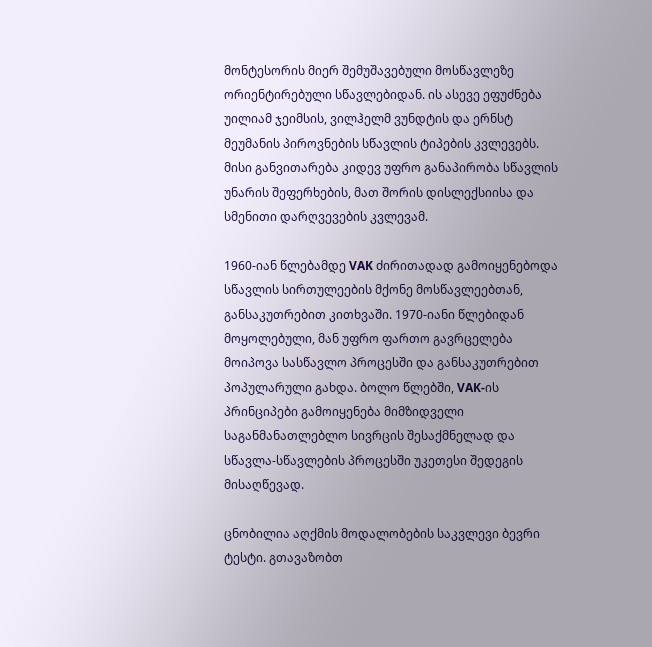მონტესორის მიერ შემუშავებული მოსწავლეზე ორიენტირებული სწავლებიდან. ის ასევე ეფუძნება უილიამ ჯეიმსის, ვილჰელმ ვუნდტის და ერნსტ მეუმანის პიროვნების სწავლის ტიპების კვლევებს. მისი განვითარება კიდევ უფრო განაპირობა სწავლის უნარის შეფერხების, მათ შორის დისლექსიისა და სმენითი დარღვევების კვლევამ.

1960-იან წლებამდე VAK ძირითადად გამოიყენებოდა სწავლის სირთულეების მქონე მოსწავლეებთან, განსაკუთრებით კითხვაში. 1970-იანი წლებიდან მოყოლებული, მან უფრო ფართო გავრცელება მოიპოვა სასწავლო პროცესში და განსაკუთრებით პოპულარული გახდა. ბოლო წლებში, VAK-ის პრინციპები გამოიყენება მიმზიდველი საგანმანათლებლო სივრცის შესაქმნელად და სწავლა-სწავლების პროცესში უკეთესი შედეგის მისაღწევად.

ცნობილია აღქმის მოდალობების საკვლევი ბევრი ტესტი. გთავაზობთ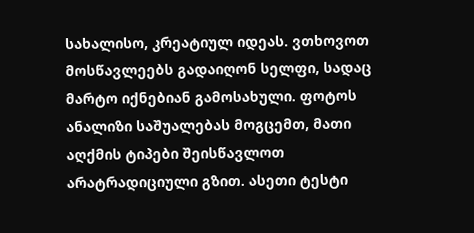სახალისო, კრეატიულ იდეას. ვთხოვოთ მოსწავლეებს გადაიღონ სელფი, სადაც მარტო იქნებიან გამოსახული. ფოტოს ანალიზი საშუალებას მოგცემთ, მათი აღქმის ტიპები შეისწავლოთ არატრადიციული გზით. ასეთი ტესტი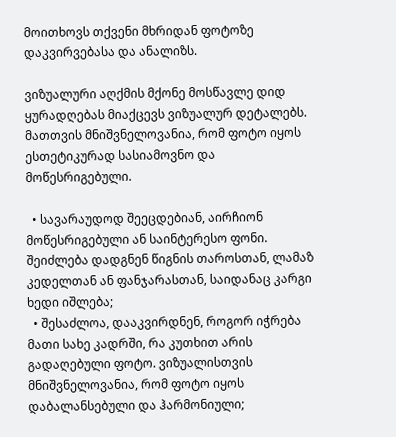მოითხოვს თქვენი მხრიდან ფოტოზე დაკვირვებასა და ანალიზს.

ვიზუალური აღქმის მქონე მოსწავლე დიდ ყურადღებას მიაქცევს ვიზუალურ დეტალებს. მათთვის მნიშვნელოვანია, რომ ფოტო იყოს ესთეტიკურად სასიამოვნო და მოწესრიგებული.

  • სავარაუდოდ შეეცდებიან, აირჩიონ მოწესრიგებული ან საინტერესო ფონი. შეიძლება დადგნენ წიგნის თაროსთან, ლამაზ კედელთან ან ფანჯარასთან, საიდანაც კარგი ხედი იშლება;
  • შესაძლოა, დააკვირდნენ, როგორ იჭრება მათი სახე კადრში, რა კუთხით არის გადაღებული ფოტო. ვიზუალისთვის მნიშვნელოვანია, რომ ფოტო იყოს დაბალანსებული და ჰარმონიული;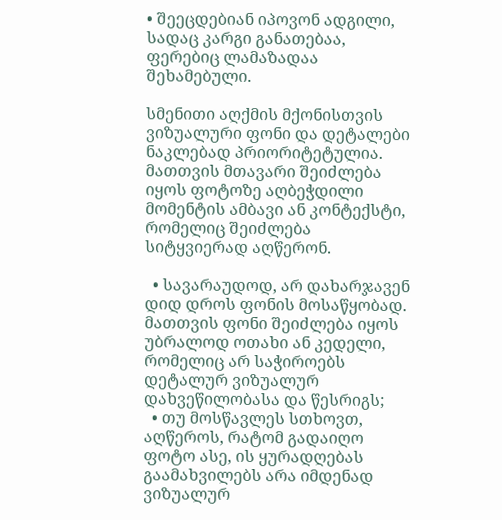• შეეცდებიან იპოვონ ადგილი, სადაც კარგი განათებაა, ფერებიც ლამაზადაა შეხამებული.

სმენითი აღქმის მქონისთვის ვიზუალური ფონი და დეტალები ნაკლებად პრიორიტეტულია. მათთვის მთავარი შეიძლება იყოს ფოტოზე აღბეჭდილი მომენტის ამბავი ან კონტექსტი, რომელიც შეიძლება სიტყვიერად აღწერონ.

  • სავარაუდოდ, არ დახარჯავენ დიდ დროს ფონის მოსაწყობად. მათთვის ფონი შეიძლება იყოს უბრალოდ ოთახი ან კედელი, რომელიც არ საჭიროებს დეტალურ ვიზუალურ დახვეწილობასა და წესრიგს;
  • თუ მოსწავლეს სთხოვთ, აღწეროს, რატომ გადაიღო ფოტო ასე, ის ყურადღებას გაამახვილებს არა იმდენად ვიზუალურ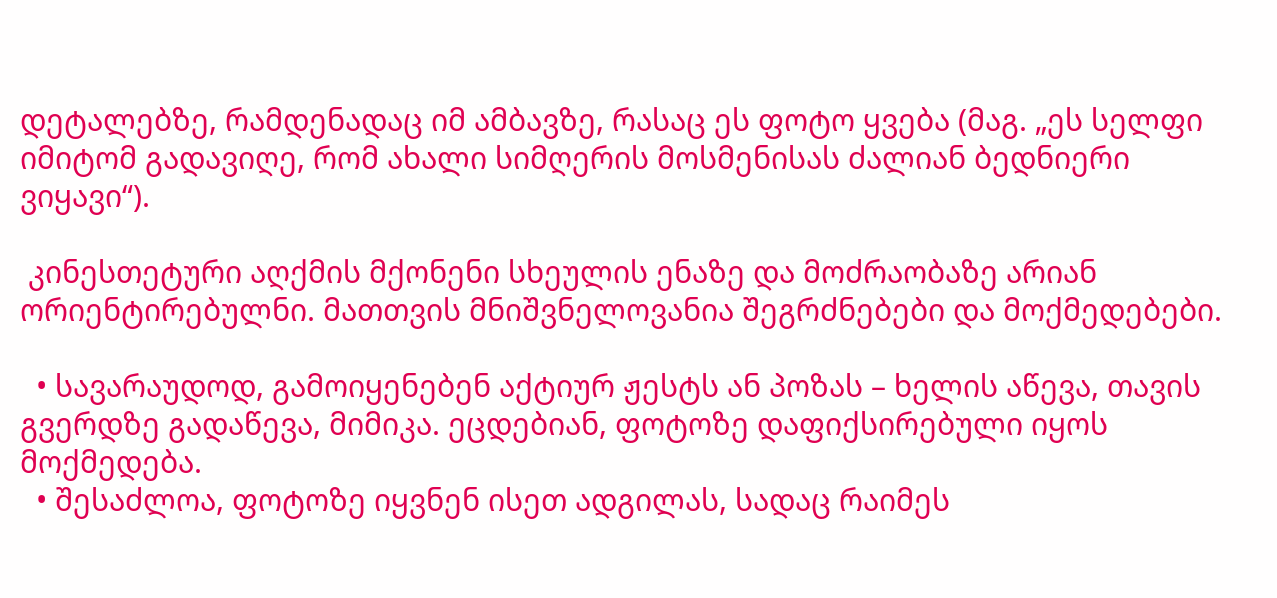დეტალებზე, რამდენადაც იმ ამბავზე, რასაც ეს ფოტო ყვება (მაგ. „ეს სელფი იმიტომ გადავიღე, რომ ახალი სიმღერის მოსმენისას ძალიან ბედნიერი ვიყავი“).

 კინესთეტური აღქმის მქონენი სხეულის ენაზე და მოძრაობაზე არიან ორიენტირებულნი. მათთვის მნიშვნელოვანია შეგრძნებები და მოქმედებები.

  • სავარაუდოდ, გამოიყენებენ აქტიურ ჟესტს ან პოზას – ხელის აწევა, თავის გვერდზე გადაწევა, მიმიკა. ეცდებიან, ფოტოზე დაფიქსირებული იყოს მოქმედება.
  • შესაძლოა, ფოტოზე იყვნენ ისეთ ადგილას, სადაც რაიმეს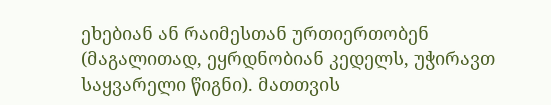ეხებიან ან რაიმესთან ურთიერთობენ (მაგალითად, ეყრდნობიან კედელს, უჭირავთ საყვარელი წიგნი). მათთვის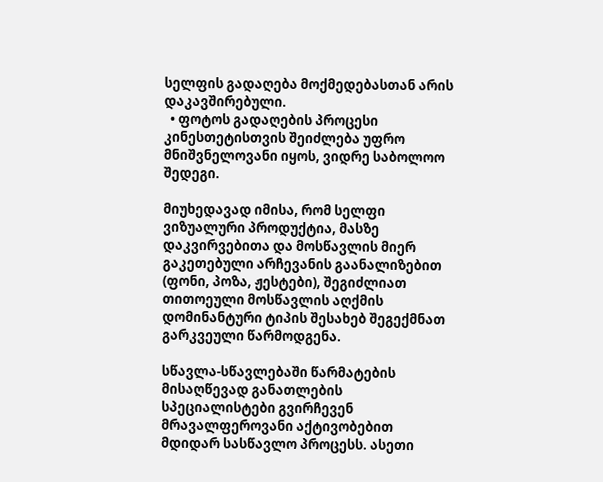სელფის გადაღება მოქმედებასთან არის დაკავშირებული.
  • ფოტოს გადაღების პროცესი კინესთეტისთვის შეიძლება უფრო მნიშვნელოვანი იყოს, ვიდრე საბოლოო შედეგი.

მიუხედავად იმისა, რომ სელფი ვიზუალური პროდუქტია, მასზე დაკვირვებითა და მოსწავლის მიერ გაკეთებული არჩევანის გაანალიზებით (ფონი, პოზა, ჟესტები), შეგიძლიათ თითოეული მოსწავლის აღქმის დომინანტური ტიპის შესახებ შეგექმნათ გარკვეული წარმოდგენა.

სწავლა-სწავლებაში წარმატების მისაღწევად განათლების სპეციალისტები გვირჩევენ მრავალფეროვანი აქტივობებით მდიდარ სასწავლო პროცესს. ასეთი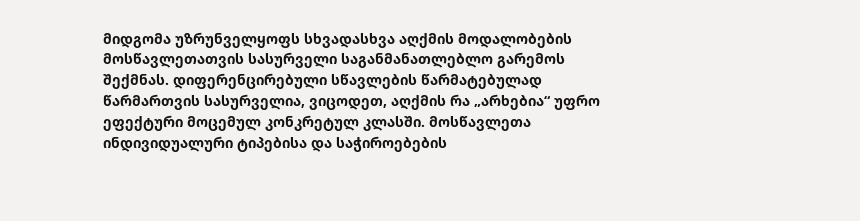მიდგომა უზრუნველყოფს სხვადასხვა აღქმის მოდალობების მოსწავლეთათვის სასურველი საგანმანათლებლო გარემოს შექმნას. დიფერენცირებული სწავლების წარმატებულად წარმართვის სასურველია, ვიცოდეთ, აღქმის რა „არხებია“ უფრო ეფექტური მოცემულ კონკრეტულ კლასში. მოსწავლეთა ინდივიდუალური ტიპებისა და საჭიროებების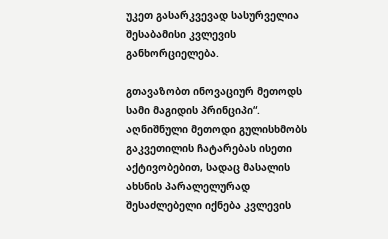უკეთ გასარკვევად სასურველია შესაბამისი კვლევის განხორციელება.

გთავაზობთ ინოვაციურ მეთოდს სამი მაგიდის პრინციპი“. აღნიშნული მეთოდი გულისხმობს გაკვეთილის ჩატარებას ისეთი აქტივობებით, სადაც მასალის ახსნის პარალელურად შესაძლებელი იქნება კვლევის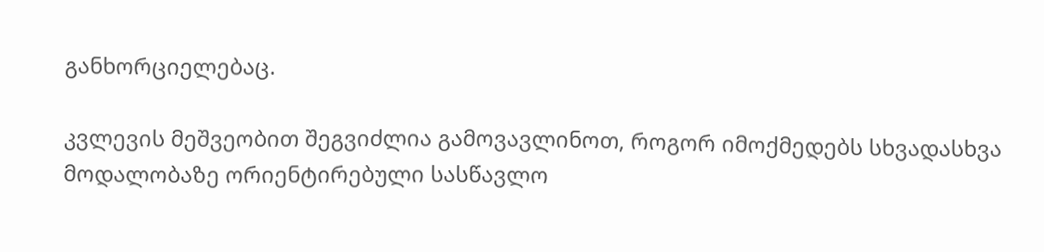განხორციელებაც.

კვლევის მეშვეობით შეგვიძლია გამოვავლინოთ, როგორ იმოქმედებს სხვადასხვა მოდალობაზე ორიენტირებული სასწავლო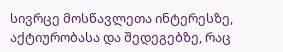სივრცე მოსწავლეთა ინტერესზე, აქტიურობასა და შედეგებზე, რაც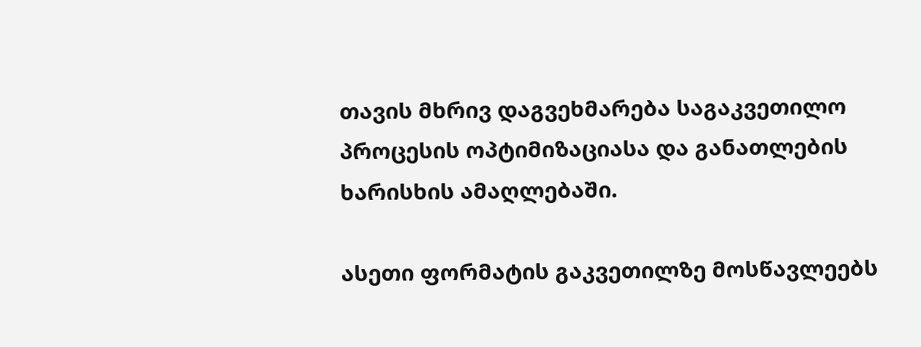თავის მხრივ დაგვეხმარება საგაკვეთილო პროცესის ოპტიმიზაციასა და განათლების ხარისხის ამაღლებაში.

ასეთი ფორმატის გაკვეთილზე მოსწავლეებს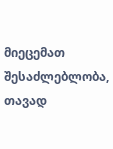მიეცემათ შესაძლებლობა, თავად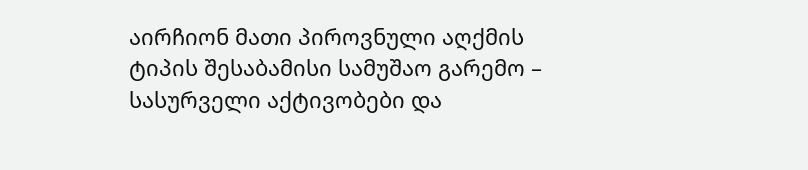აირჩიონ მათი პიროვნული აღქმის ტიპის შესაბამისი სამუშაო გარემო – სასურველი აქტივობები და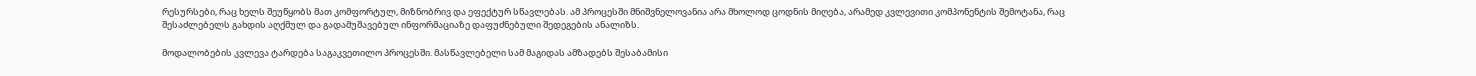რესურსები, რაც ხელს შეუწყობს მათ კომფორტულ, მიზნობრივ და ეფექტურ სწავლებას. ამ პროცესში მნიშვნელოვანია არა მხოლოდ ცოდნის მიღება, არამედ კვლევითი კომპონენტის შემოტანა, რაც შესაძლებელს გახდის აღქმულ და გადამუშავებულ ინფორმაციაზე დაფუძნებული შედეგების ანალიზს.

მოდალობების კვლევა ტარდება საგაკვეთილო პროცესში. მასწავლებელი სამ მაგიდას ამზადებს შესაბამისი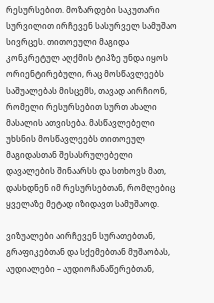რესურსებით. მოზარდები საკუთარი სურვილით ირჩევენ სასურველ სამუშაო სივრცეს. თითოეული მაგიდა კონკრეტულ აღქმის ტიპზე უნდა იყოს ორიენტირებული, რაც მოსწავლეებს საშუალებას მისცემს, თავად აირჩიონ, რომელი რესურსებით სურთ ახალი მასალის ათვისება. მასწავლებელი უხსნის მოსწავლეებს თითოეულ მაგიდასთან შესასრულებელი დავალების შინაარსს და სთხოვს მათ, დასხდნენ იმ რესურსებთან, რომლებიც ყველაზე მეტად იზიდავთ სამუშაოდ.

ვიზუალები აირჩევენ სურათებთან, გრაფიკებთან და სქემებთან მუშაობას, აუდიალები – აუდიოჩანაწერებთან,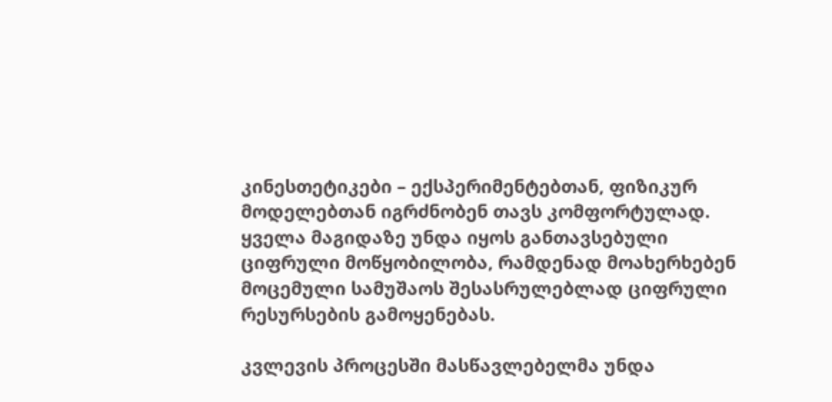კინესთეტიკები – ექსპერიმენტებთან, ფიზიკურ მოდელებთან იგრძნობენ თავს კომფორტულად. ყველა მაგიდაზე უნდა იყოს განთავსებული ციფრული მოწყობილობა, რამდენად მოახერხებენ მოცემული სამუშაოს შესასრულებლად ციფრული რესურსების გამოყენებას.

კვლევის პროცესში მასწავლებელმა უნდა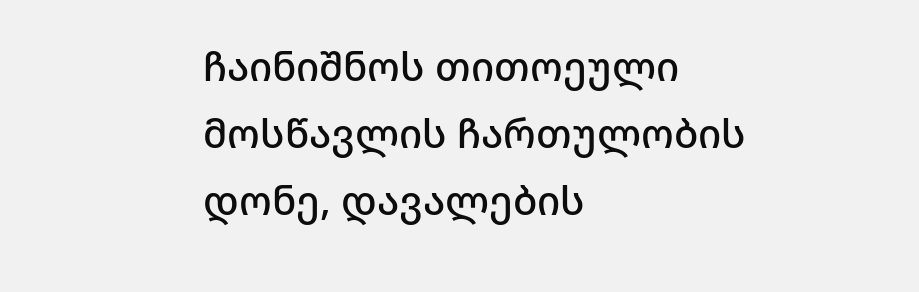ჩაინიშნოს თითოეული მოსწავლის ჩართულობის დონე, დავალების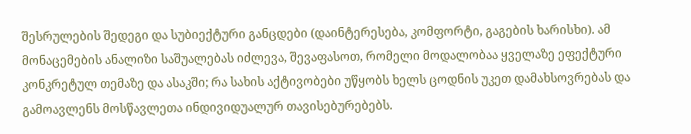შესრულების შედეგი და სუბიექტური განცდები (დაინტერესება, კომფორტი, გაგების ხარისხი). ამ მონაცემების ანალიზი საშუალებას იძლევა, შევაფასოთ, რომელი მოდალობაა ყველაზე ეფექტური კონკრეტულ თემაზე და ასაკში; რა სახის აქტივობები უწყობს ხელს ცოდნის უკეთ დამახსოვრებას და გამოავლენს მოსწავლეთა ინდივიდუალურ თავისებურებებს.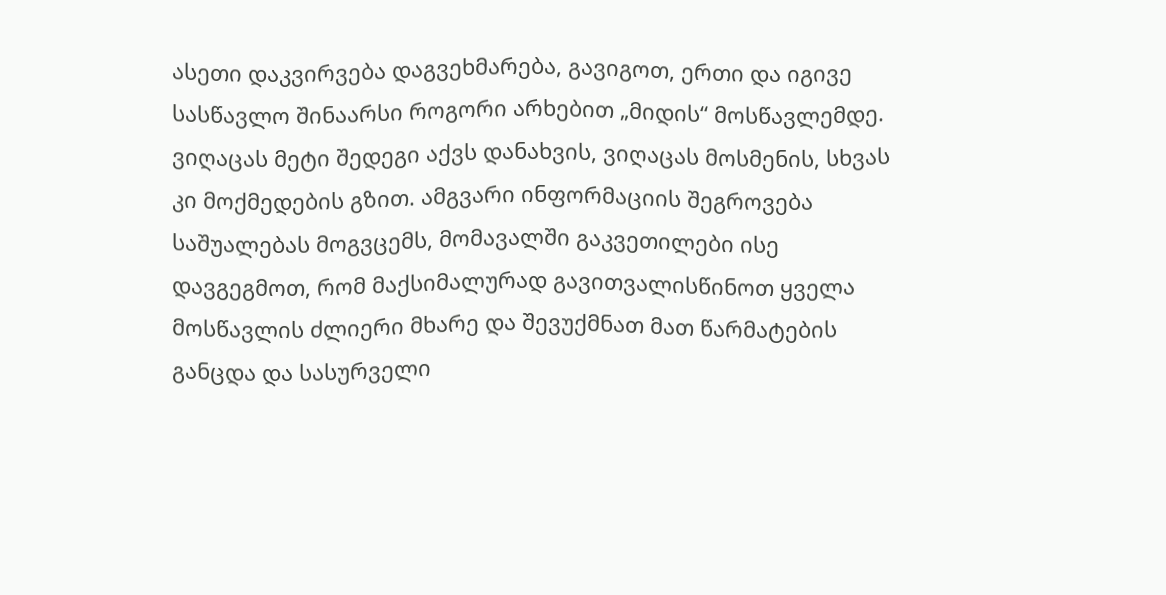ასეთი დაკვირვება დაგვეხმარება, გავიგოთ, ერთი და იგივე სასწავლო შინაარსი როგორი არხებით „მიდის“ მოსწავლემდე. ვიღაცას მეტი შედეგი აქვს დანახვის, ვიღაცას მოსმენის, სხვას კი მოქმედების გზით. ამგვარი ინფორმაციის შეგროვება საშუალებას მოგვცემს, მომავალში გაკვეთილები ისე დავგეგმოთ, რომ მაქსიმალურად გავითვალისწინოთ ყველა მოსწავლის ძლიერი მხარე და შევუქმნათ მათ წარმატების განცდა და სასურველი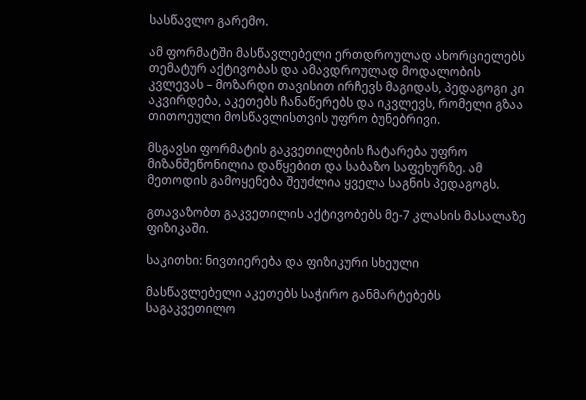სასწავლო გარემო.

ამ ფორმატში მასწავლებელი ერთდროულად ახორციელებს თემატურ აქტივობას და ამავდროულად მოდალობის კვლევას – მოზარდი თავისით ირჩევს მაგიდას, პედაგოგი კი აკვირდება, აკეთებს ჩანაწერებს და იკვლევს, რომელი გზაა თითოეული მოსწავლისთვის უფრო ბუნებრივი.

მსგავსი ფორმატის გაკვეთილების ჩატარება უფრო მიზანშეწონილია დაწყებით და საბაზო საფეხურზე. ამ მეთოდის გამოყენება შეუძლია ყველა საგნის პედაგოგს.

გთავაზობთ გაკვეთილის აქტივობებს მე-7 კლასის მასალაზე ფიზიკაში.

საკითხი: ნივთიერება და ფიზიკური სხეული

მასწავლებელი აკეთებს საჭირო განმარტებებს საგაკვეთილო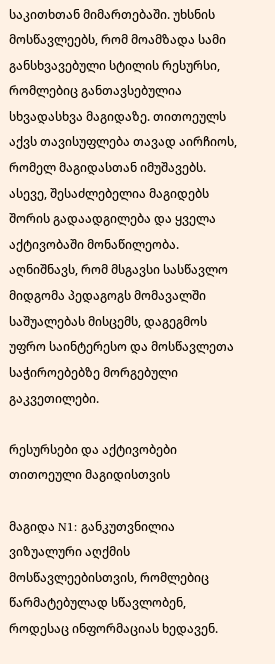საკითხთან მიმართებაში. უხსნის მოსწავლეებს, რომ მოამზადა სამი განსხვავებული სტილის რესურსი, რომლებიც განთავსებულია სხვადასხვა მაგიდაზე. თითოეულს აქვს თავისუფლება თავად აირჩიოს, რომელ მაგიდასთან იმუშავებს. ასევე, შესაძლებელია მაგიდებს შორის გადაადგილება და ყველა აქტივობაში მონაწილეობა. აღნიშნავს, რომ მსგავსი სასწავლო მიდგომა პედაგოგს მომავალში საშუალებას მისცემს, დაგეგმოს უფრო საინტერესო და მოსწავლეთა საჭიროებებზე მორგებული გაკვეთილები.

რესურსები და აქტივობები თითოეული მაგიდისთვის

მაგიდა N1: განკუთვნილია ვიზუალური აღქმის მოსწავლეებისთვის, რომლებიც წარმატებულად სწავლობენ, როდესაც ინფორმაციას ხედავენ.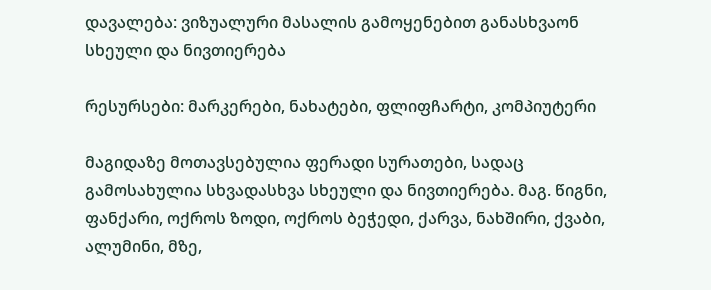დავალება: ვიზუალური მასალის გამოყენებით განასხვაონ სხეული და ნივთიერება

რესურსები: მარკერები, ნახატები, ფლიფჩარტი, კომპიუტერი

მაგიდაზე მოთავსებულია ფერადი სურათები, სადაც გამოსახულია სხვადასხვა სხეული და ნივთიერება. მაგ. წიგნი, ფანქარი, ოქროს ზოდი, ოქროს ბეჭედი, ქარვა, ნახშირი, ქვაბი, ალუმინი, მზე,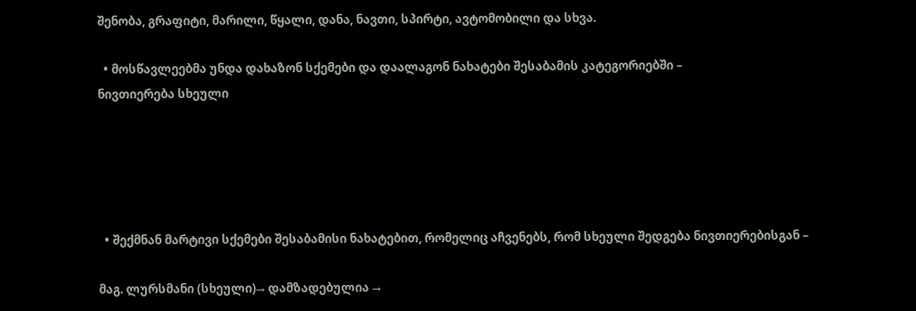შენობა, გრაფიტი, მარილი, წყალი, დანა, ნავთი, სპირტი, ავტომობილი და სხვა.

  • მოსწავლეებმა უნდა დახაზონ სქემები და დაალაგონ ნახატები შესაბამის კატეგორიებში –
ნივთიერება სხეული





  • შექმნან მარტივი სქემები შესაბამისი ნახატებით, რომელიც აჩვენებს, რომ სხეული შედგება ნივთიერებისგან –

მაგ. ლურსმანი (სხეული)→ დამზადებულია →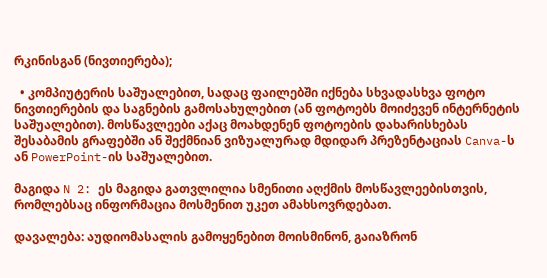რკინისგან (ნივთიერება);

  • კომპიუტერის საშუალებით, სადაც ფაილებში იქნება სხვადასხვა ფოტო ნივთიერების და საგნების გამოსახულებით (ან ფოტოებს მოიძევენ ინტერნეტის საშუალებით). მოსწავლეები აქაც მოახდენენ ფოტოების დახარისხებას შესაბამის გრაფებში ან შექმნიან ვიზუალურად მდიდარ პრეზენტაციას Canva-ს ან PowerPoint-ის საშუალებით.

მაგიდა N 2: ეს მაგიდა გათვლილია სმენითი აღქმის მოსწავლეებისთვის, რომლებსაც ინფორმაცია მოსმენით უკეთ ამახსოვრდებათ.

დავალება: აუდიომასალის გამოყენებით მოისმინონ, გაიაზრონ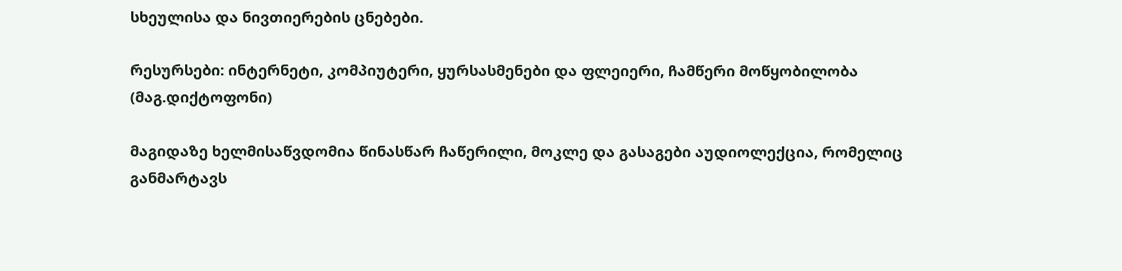სხეულისა და ნივთიერების ცნებები.

რესურსები: ინტერნეტი, კომპიუტერი, ყურსასმენები და ფლეიერი, ჩამწერი მოწყობილობა (მაგ.დიქტოფონი)

მაგიდაზე ხელმისაწვდომია წინასწარ ჩაწერილი, მოკლე და გასაგები აუდიოლექცია, რომელიც განმარტავს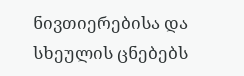ნივთიერებისა და სხეულის ცნებებს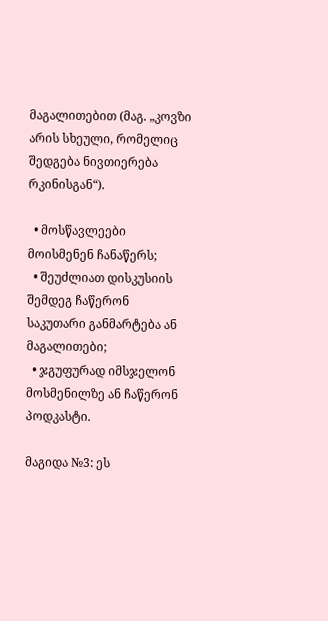მაგალითებით (მაგ. „კოვზი არის სხეული, რომელიც შედგება ნივთიერება რკინისგან“).

  • მოსწავლეები მოისმენენ ჩანაწერს;
  • შეუძლიათ დისკუსიის შემდეგ ჩაწერონ საკუთარი განმარტება ან მაგალითები;
  • ჯგუფურად იმსჯელონ მოსმენილზე ან ჩაწერონ პოდკასტი.

მაგიდა №3: ეს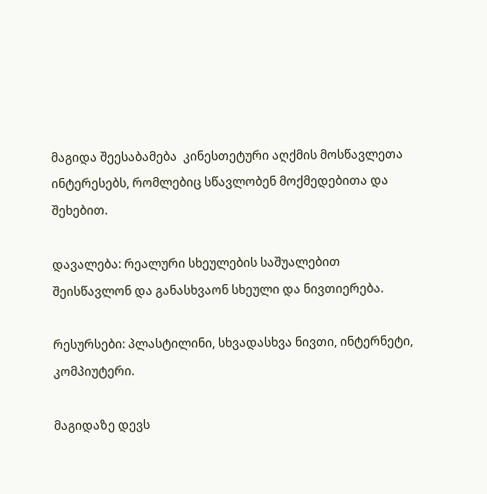მაგიდა შეესაბამება  კინესთეტური აღქმის მოსწავლეთა ინტერესებს, რომლებიც სწავლობენ მოქმედებითა და შეხებით.

დავალება: რეალური სხეულების საშუალებით შეისწავლონ და განასხვაონ სხეული და ნივთიერება.

რესურსები: პლასტილინი, სხვადასხვა ნივთი, ინტერნეტი, კომპიუტერი.

მაგიდაზე დევს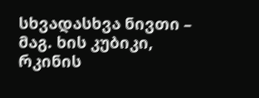სხვადასხვა ნივთი – მაგ. ხის კუბიკი, რკინის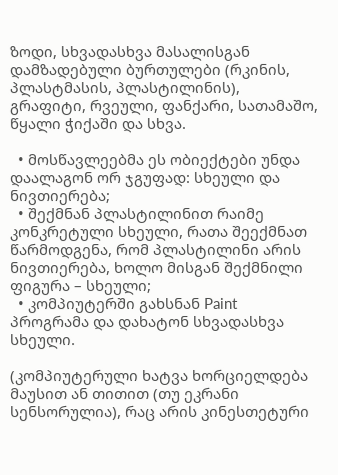ზოდი, სხვადასხვა მასალისგან დამზადებული ბურთულები (რკინის, პლასტმასის, პლასტილინის), გრაფიტი, რვეული, ფანქარი, სათამაშო, წყალი ჭიქაში და სხვა.

  • მოსწავლეებმა ეს ობიექტები უნდა დაალაგონ ორ ჯგუფად: სხეული და ნივთიერება;
  • შექმნან პლასტილინით რაიმე კონკრეტული სხეული, რათა შეექმნათ წარმოდგენა, რომ პლასტილინი არის ნივთიერება, ხოლო მისგან შექმნილი ფიგურა – სხეული;
  • კომპიუტერში გახსნან Paint პროგრამა და დახატონ სხვადასხვა სხეული.

(კომპიუტერული ხატვა ხორციელდება მაუსით ან თითით (თუ ეკრანი სენსორულია), რაც არის კინესთეტური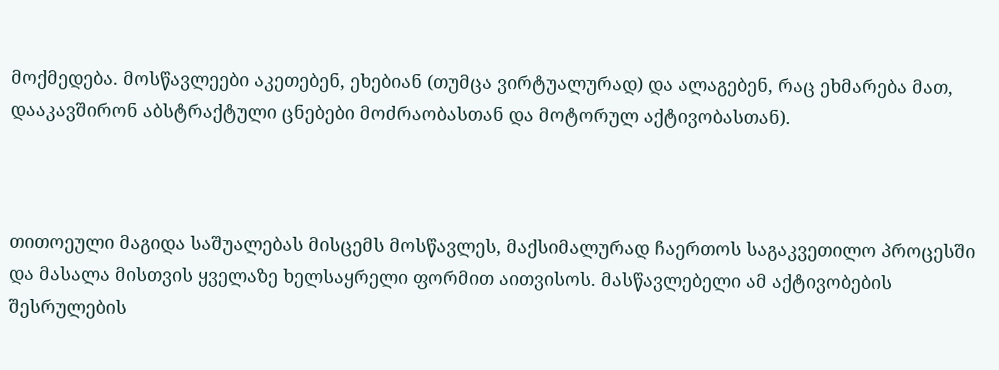მოქმედება. მოსწავლეები აკეთებენ, ეხებიან (თუმცა ვირტუალურად) და ალაგებენ, რაც ეხმარება მათ, დააკავშირონ აბსტრაქტული ცნებები მოძრაობასთან და მოტორულ აქტივობასთან).



თითოეული მაგიდა საშუალებას მისცემს მოსწავლეს, მაქსიმალურად ჩაერთოს საგაკვეთილო პროცესში და მასალა მისთვის ყველაზე ხელსაყრელი ფორმით აითვისოს. მასწავლებელი ამ აქტივობების შესრულების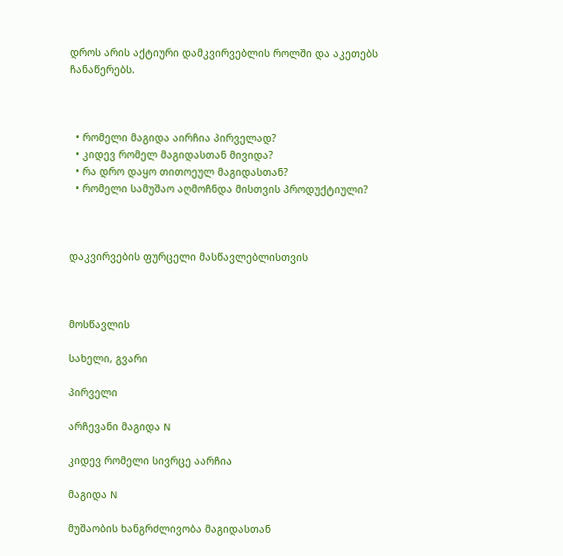დროს არის აქტიური დამკვირვებლის როლში და აკეთებს ჩანაწერებს.



  • რომელი მაგიდა აირჩია პირველად?
  • კიდევ რომელ მაგიდასთან მივიდა?
  • რა დრო დაყო თითოეულ მაგიდასთან?
  • რომელი სამუშაო აღმოჩნდა მისთვის პროდუქტიული?



დაკვირვების ფურცელი მასწავლებლისთვის



მოსწავლის

სახელი, გვარი

პირველი

არჩევანი მაგიდა N

კიდევ რომელი სივრცე აარჩია

მაგიდა N

მუშაობის ხანგრძლივობა მაგიდასთან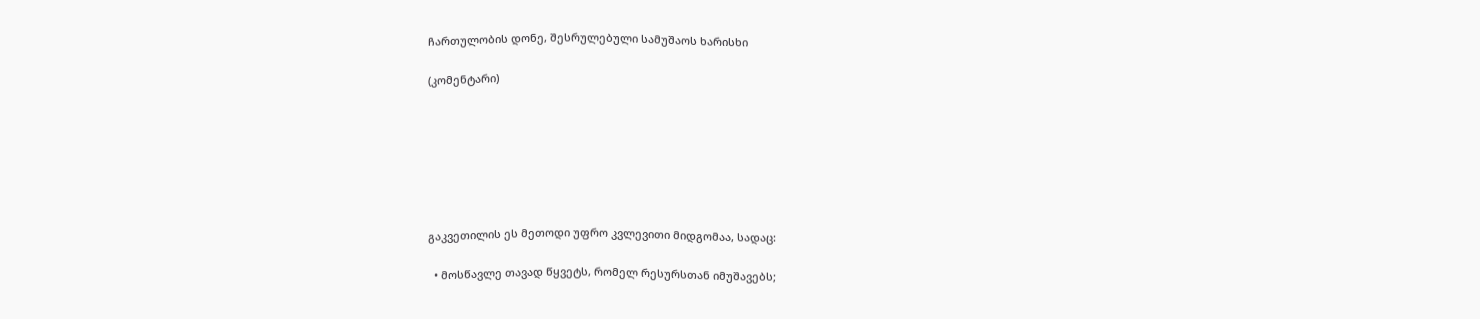ჩართულობის დონე, შესრულებული სამუშაოს ხარისხი

(კომენტარი)







გაკვეთილის ეს მეთოდი უფრო კვლევითი მიდგომაა, სადაც:

  • მოსწავლე თავად წყვეტს, რომელ რესურსთან იმუშავებს;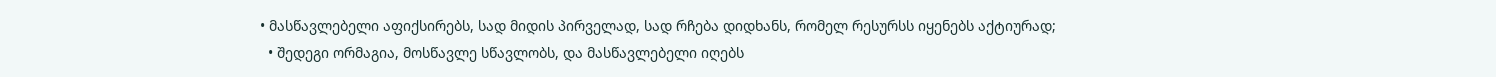• მასწავლებელი აფიქსირებს, სად მიდის პირველად, სად რჩება დიდხანს, რომელ რესურსს იყენებს აქტიურად;
  • შედეგი ორმაგია, მოსწავლე სწავლობს, და მასწავლებელი იღებს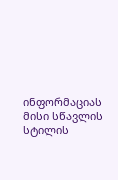ინფორმაციას მისი სწავლის სტილის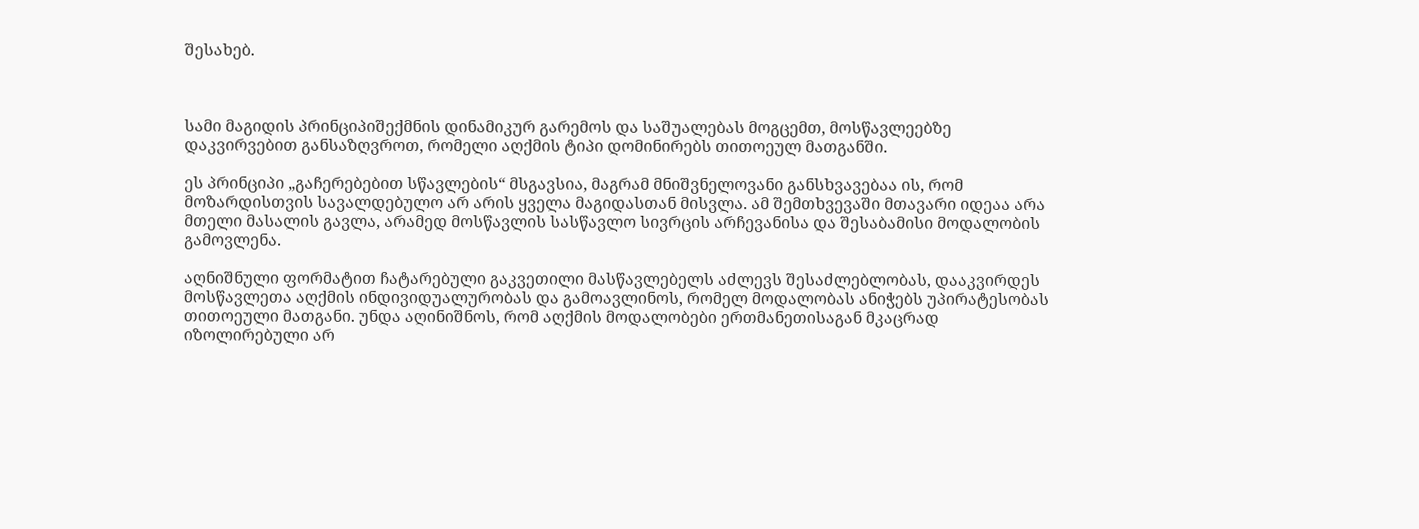შესახებ.



სამი მაგიდის პრინციპიშექმნის დინამიკურ გარემოს და საშუალებას მოგცემთ, მოსწავლეებზე დაკვირვებით განსაზღვროთ, რომელი აღქმის ტიპი დომინირებს თითოეულ მათგანში.

ეს პრინციპი „გაჩერებებით სწავლების“ მსგავსია, მაგრამ მნიშვნელოვანი განსხვავებაა ის, რომ მოზარდისთვის სავალდებულო არ არის ყველა მაგიდასთან მისვლა. ამ შემთხვევაში მთავარი იდეაა არა მთელი მასალის გავლა, არამედ მოსწავლის სასწავლო სივრცის არჩევანისა და შესაბამისი მოდალობის გამოვლენა.

აღნიშნული ფორმატით ჩატარებული გაკვეთილი მასწავლებელს აძლევს შესაძლებლობას, დააკვირდეს მოსწავლეთა აღქმის ინდივიდუალურობას და გამოავლინოს, რომელ მოდალობას ანიჭებს უპირატესობას თითოეული მათგანი. უნდა აღინიშნოს, რომ აღქმის მოდალობები ერთმანეთისაგან მკაცრად იზოლირებული არ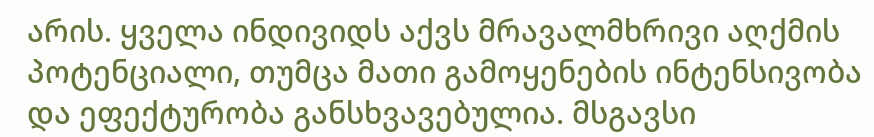არის. ყველა ინდივიდს აქვს მრავალმხრივი აღქმის პოტენციალი, თუმცა მათი გამოყენების ინტენსივობა და ეფექტურობა განსხვავებულია. მსგავსი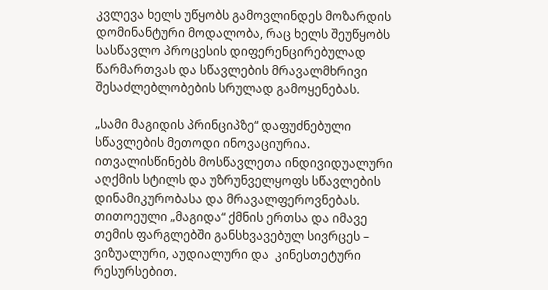კვლევა ხელს უწყობს გამოვლინდეს მოზარდის დომინანტური მოდალობა, რაც ხელს შეუწყობს სასწავლო პროცესის დიფერენცირებულად წარმართვას და სწავლების მრავალმხრივი შესაძლებლობების სრულად გამოყენებას.

„სამი მაგიდის პრინციპზე“ დაფუძნებული სწავლების მეთოდი ინოვაციურია. ითვალისწინებს მოსწავლეთა ინდივიდუალური აღქმის სტილს და უზრუნველყოფს სწავლების დინამიკურობასა და მრავალფეროვნებას. თითოეული „მაგიდა“ ქმნის ერთსა და იმავე თემის ფარგლებში განსხვავებულ სივრცეს – ვიზუალური, აუდიალური და  კინესთეტური რესურსებით.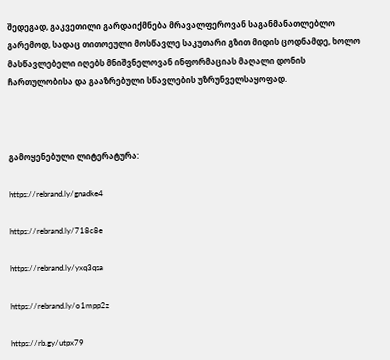შედეგად, გაკვეთილი გარდაიქმნება მრავალფეროვან საგანმანათლებლო გარემოდ, სადაც თითოეული მოსწავლე საკუთარი გზით მიდის ცოდნამდე, ხოლო მასწავლებელი იღებს მნიშვნელოვან ინფორმაციას მაღალი დონის ჩართულობისა და გააზრებული სწავლების უზრუნველსაყოფად.



გამოყენებული ლიტერატურა:

https://rebrand.ly/gnadke4

https://rebrand.ly/718c8e

https://rebrand.ly/yxq3qsa

https://rebrand.ly/o1mpp2z

https://rb.gy/utpx79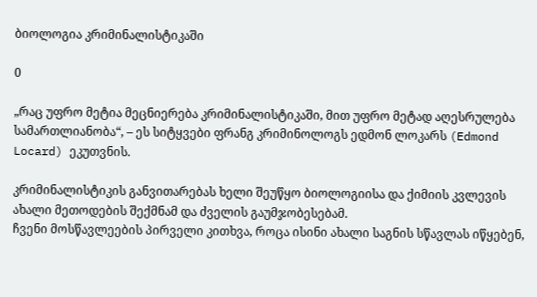ბიოლოგია კრიმინალისტიკაში

0

„რაც უფრო მეტია მეცნიერება კრიმინალისტიკაში, მით უფრო მეტად აღესრულება სამართლიანობა“, – ეს სიტყვები ფრანგ კრიმინოლოგს ედმონ ლოკარს (Edmond Locard) ეკუთვნის.

კრიმინალისტიკის განვითარებას ხელი შეუწყო ბიოლოგიისა და ქიმიის კვლევის ახალი მეთოდების შექმნამ და ძველის გაუმჯობესებამ.
ჩვენი მოსწავლეების პირველი კითხვა, როცა ისინი ახალი საგნის სწავლას იწყებენ,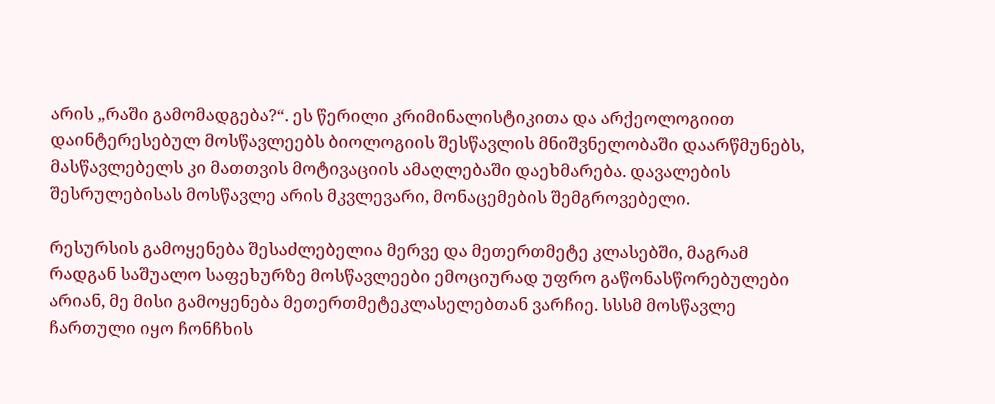არის „რაში გამომადგება?“. ეს წერილი კრიმინალისტიკითა და არქეოლოგიით დაინტერესებულ მოსწავლეებს ბიოლოგიის შესწავლის მნიშვნელობაში დაარწმუნებს, მასწავლებელს კი მათთვის მოტივაციის ამაღლებაში დაეხმარება. დავალების შესრულებისას მოსწავლე არის მკვლევარი, მონაცემების შემგროვებელი.

რესურსის გამოყენება შესაძლებელია მერვე და მეთერთმეტე კლასებში, მაგრამ რადგან საშუალო საფეხურზე მოსწავლეები ემოციურად უფრო გაწონასწორებულები არიან, მე მისი გამოყენება მეთერთმეტეკლასელებთან ვარჩიე. სსსმ მოსწავლე ჩართული იყო ჩონჩხის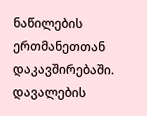ნაწილების ერთმანეთთან დაკავშირებაში. დავალების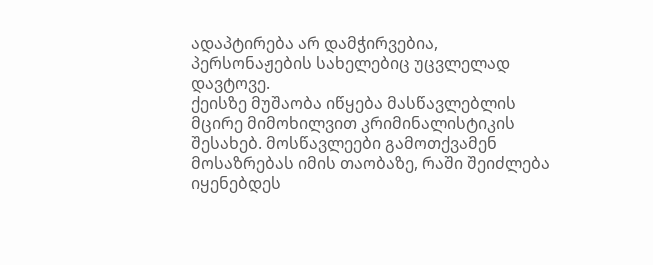ადაპტირება არ დამჭირვებია, პერსონაჟების სახელებიც უცვლელად დავტოვე.
ქეისზე მუშაობა იწყება მასწავლებლის მცირე მიმოხილვით კრიმინალისტიკის შესახებ. მოსწავლეები გამოთქვამენ მოსაზრებას იმის თაობაზე, რაში შეიძლება იყენებდეს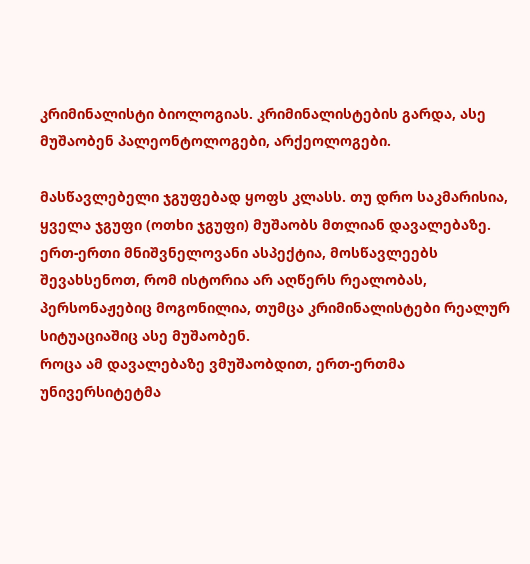კრიმინალისტი ბიოლოგიას. კრიმინალისტების გარდა, ასე მუშაობენ პალეონტოლოგები, არქეოლოგები.

მასწავლებელი ჯგუფებად ყოფს კლასს. თუ დრო საკმარისია, ყველა ჯგუფი (ოთხი ჯგუფი) მუშაობს მთლიან დავალებაზე. ერთ-ერთი მნიშვნელოვანი ასპექტია, მოსწავლეებს შევახსენოთ, რომ ისტორია არ აღწერს რეალობას, პერსონაჟებიც მოგონილია, თუმცა კრიმინალისტები რეალურ სიტუაციაშიც ასე მუშაობენ.
როცა ამ დავალებაზე ვმუშაობდით, ერთ-ერთმა უნივერსიტეტმა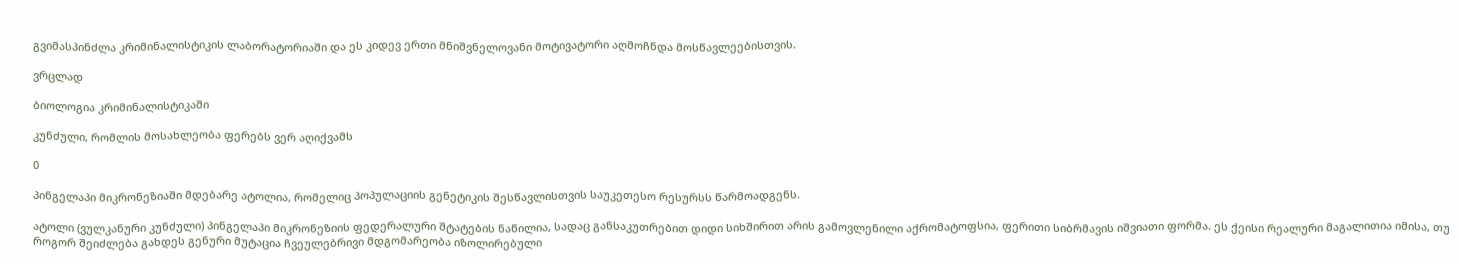გვიმასპინძლა კრიმინალისტიკის ლაბორატორიაში და ეს კიდევ ერთი მნიშვნელოვანი მოტივატორი აღმოჩნდა მოსწავლეებისთვის.

ვრცლად

ბიოლოგია კრიმინალისტიკაში

კუნძული, რომლის მოსახლეობა ფერებს ვერ აღიქვამს

0

პინგელაპი მიკრონეზიაში მდებარე ატოლია, რომელიც პოპულაციის გენეტიკის შესწავლისთვის საუკეთესო რესურსს წარმოადგენს.

ატოლი (ვულკანური კუნძული) პინგელაპი მიკრონეზიის ფედერალური შტატების ნაწილია, სადაც განსაკუთრებით დიდი სიხშირით არის გამოვლენილი აქრომატოფსია, ფერითი სიბრმავის იშვიათი ფორმა. ეს ქეისი რეალური მაგალითია იმისა, თუ როგორ შეიძლება გახდეს გენური მუტაცია ჩვეულებრივი მდგომარეობა იზოლირებული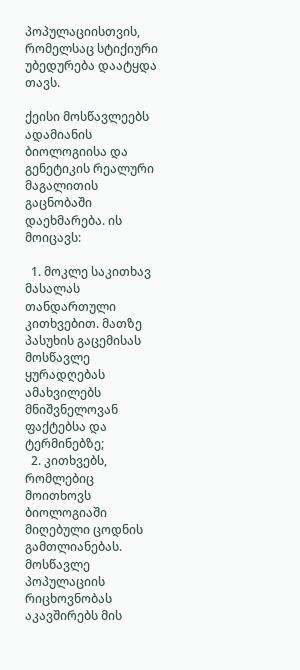პოპულაციისთვის, რომელსაც სტიქიური უბედურება დაატყდა თავს.

ქეისი მოსწავლეებს ადამიანის ბიოლოგიისა და გენეტიკის რეალური მაგალითის გაცნობაში დაეხმარება. ის მოიცავს:

  1. მოკლე საკითხავ მასალას თანდართული კითხვებით. მათზე პასუხის გაცემისას მოსწავლე ყურადღებას ამახვილებს მნიშვნელოვან ფაქტებსა და ტერმინებზე;
  2. კითხვებს, რომლებიც მოითხოვს ბიოლოგიაში მიღებული ცოდნის გამთლიანებას. მოსწავლე პოპულაციის რიცხოვნობას აკავშირებს მის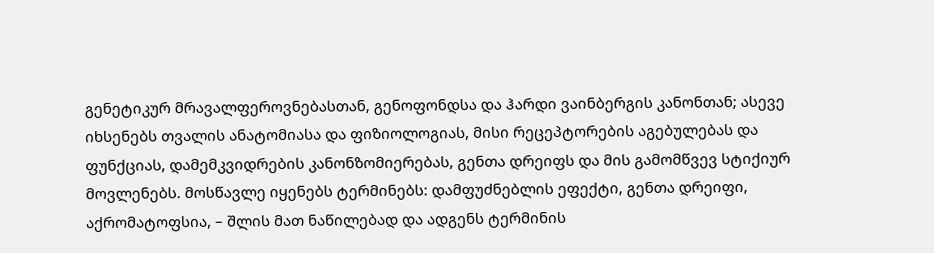გენეტიკურ მრავალფეროვნებასთან, გენოფონდსა და ჰარდი ვაინბერგის კანონთან; ასევე იხსენებს თვალის ანატომიასა და ფიზიოლოგიას, მისი რეცეპტორების აგებულებას და ფუნქციას, დამემკვიდრების კანონზომიერებას, გენთა დრეიფს და მის გამომწვევ სტიქიურ მოვლენებს. მოსწავლე იყენებს ტერმინებს: დამფუძნებლის ეფექტი, გენთა დრეიფი, აქრომატოფსია, – შლის მათ ნაწილებად და ადგენს ტერმინის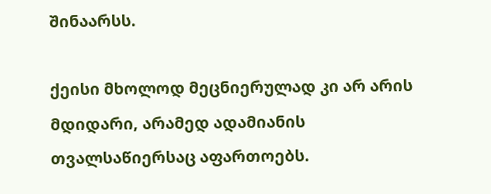შინაარსს.

ქეისი მხოლოდ მეცნიერულად კი არ არის მდიდარი, არამედ ადამიანის თვალსაწიერსაც აფართოებს.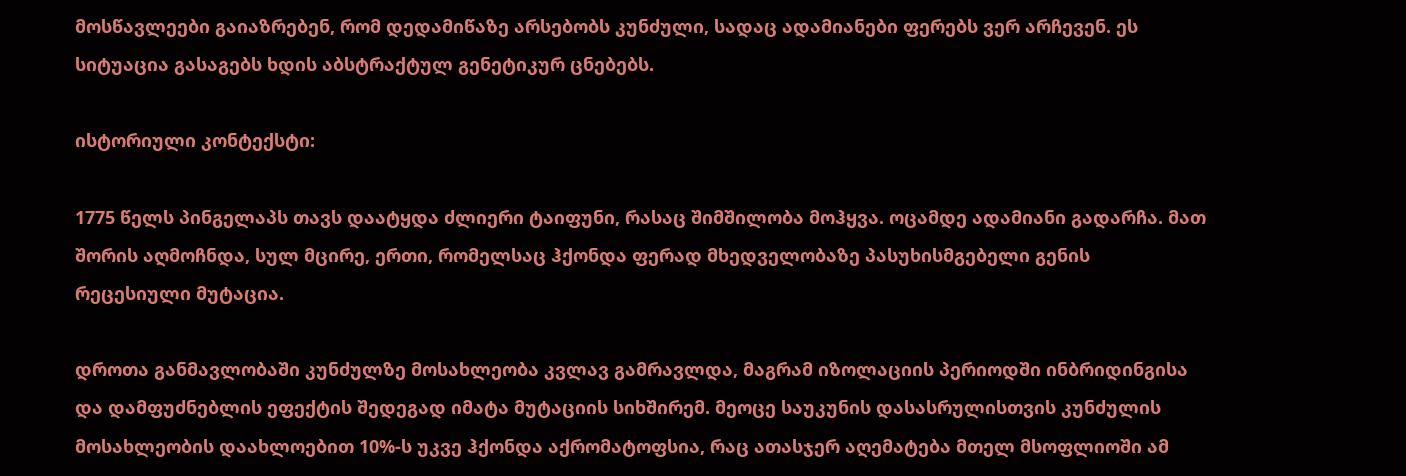მოსწავლეები გაიაზრებენ, რომ დედამიწაზე არსებობს კუნძული, სადაც ადამიანები ფერებს ვერ არჩევენ. ეს სიტუაცია გასაგებს ხდის აბსტრაქტულ გენეტიკურ ცნებებს.

ისტორიული კონტექსტი:

1775 წელს პინგელაპს თავს დაატყდა ძლიერი ტაიფუნი, რასაც შიმშილობა მოჰყვა. ოცამდე ადამიანი გადარჩა. მათ შორის აღმოჩნდა, სულ მცირე, ერთი, რომელსაც ჰქონდა ფერად მხედველობაზე პასუხისმგებელი გენის რეცესიული მუტაცია.

დროთა განმავლობაში კუნძულზე მოსახლეობა კვლავ გამრავლდა, მაგრამ იზოლაციის პერიოდში ინბრიდინგისა და დამფუძნებლის ეფექტის შედეგად იმატა მუტაციის სიხშირემ. მეოცე საუკუნის დასასრულისთვის კუნძულის მოსახლეობის დაახლოებით 10%-ს უკვე ჰქონდა აქრომატოფსია, რაც ათასჯერ აღემატება მთელ მსოფლიოში ამ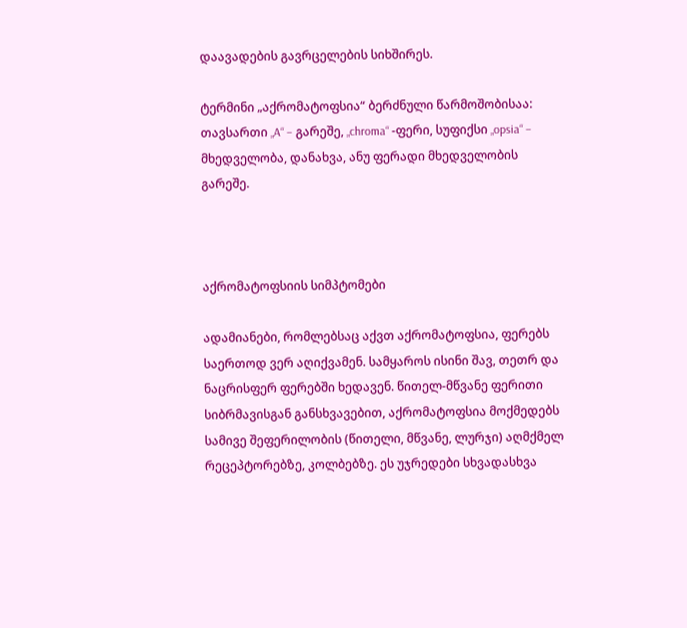დაავადების გავრცელების სიხშირეს.

ტერმინი „აქრომატოფსია“ ბერძნული წარმოშობისაა: თავსართი „A“ – გარეშე, „chroma“ -ფერი, სუფიქსი „opsia“ – მხედველობა, დანახვა, ანუ ფერადი მხედველობის გარეშე.



აქრომატოფსიის სიმპტომები

ადამიანები, რომლებსაც აქვთ აქრომატოფსია, ფერებს საერთოდ ვერ აღიქვამენ. სამყაროს ისინი შავ, თეთრ და ნაცრისფერ ფერებში ხედავენ. წითელ-მწვანე ფერითი სიბრმავისგან განსხვავებით, აქრომატოფსია მოქმედებს სამივე შეფერილობის (წითელი, მწვანე, ლურჯი) აღმქმელ რეცეპტორებზე, კოლბებზე. ეს უჯრედები სხვადასხვა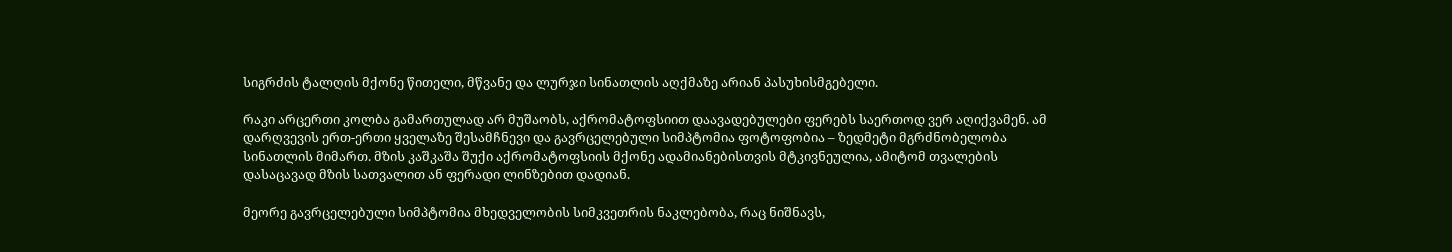სიგრძის ტალღის მქონე წითელი, მწვანე და ლურჯი სინათლის აღქმაზე არიან პასუხისმგებელი.

რაკი არცერთი კოლბა გამართულად არ მუშაობს, აქრომატოფსიით დაავადებულები ფერებს საერთოდ ვერ აღიქვამენ. ამ დარღვევის ერთ-ერთი ყველაზე შესამჩნევი და გავრცელებული სიმპტომია ფოტოფობია – ზედმეტი მგრძნობელობა სინათლის მიმართ. მზის კაშკაშა შუქი აქრომატოფსიის მქონე ადამიანებისთვის მტკივნეულია, ამიტომ თვალების დასაცავად მზის სათვალით ან ფერადი ლინზებით დადიან.

მეორე გავრცელებული სიმპტომია მხედველობის სიმკვეთრის ნაკლებობა, რაც ნიშნავს,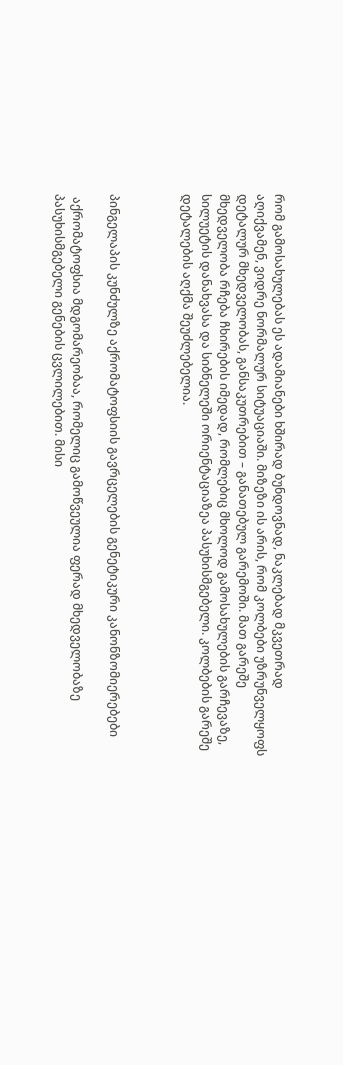რომ გამოსახულებას ეს ადამიანები ხშირად ბუნდოვნად, ნაკლებად მკვეთრად აღიქვამენ, ვიდრე ნორმალურ სიტუაციაში. მიზეზი ის არის, რომ კოლბები უზრუნველყოფს დეტალურ მხედველობას, განსაკუთრებით – განათებულ გარემოში. მათ გარეშე მხედველობა რჩება ჩხირების იმედად, რომლებიც მხოლოდ გამოსახულების გარჩევაზე, სილუეტის დანახვასა და სიბნელეში ორიენტაციაზეა პასუხისმგებელი. კოლბების გარეშე დეტალების აღქმა შეუძლებელია.



პინგელაპის კუნძულზე აქრომატოფსიის გავრცელების გენეტიკური კანონზომიერებები

 აქრომატოფსია მდგომარეობაა, რომელიც გამოწვეულია ფერად მხედველობაზე პასუხისმგებელი გენების ცვლილებით. მისი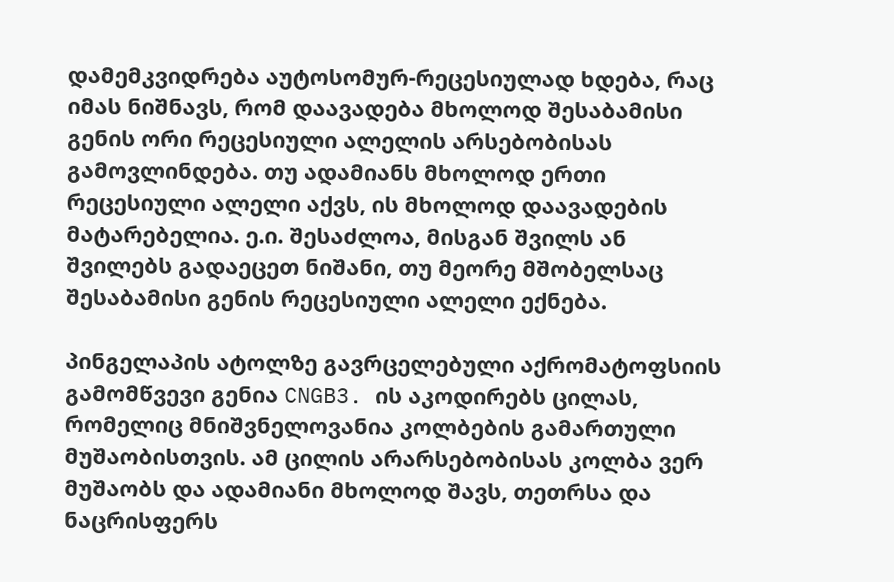დამემკვიდრება აუტოსომურ-რეცესიულად ხდება, რაც იმას ნიშნავს, რომ დაავადება მხოლოდ შესაბამისი გენის ორი რეცესიული ალელის არსებობისას გამოვლინდება. თუ ადამიანს მხოლოდ ერთი რეცესიული ალელი აქვს, ის მხოლოდ დაავადების მატარებელია. ე.ი. შესაძლოა, მისგან შვილს ან შვილებს გადაეცეთ ნიშანი, თუ მეორე მშობელსაც შესაბამისი გენის რეცესიული ალელი ექნება.

პინგელაპის ატოლზე გავრცელებული აქრომატოფსიის გამომწვევი გენია CNGB3. ის აკოდირებს ცილას, რომელიც მნიშვნელოვანია კოლბების გამართული მუშაობისთვის. ამ ცილის არარსებობისას კოლბა ვერ მუშაობს და ადამიანი მხოლოდ შავს, თეთრსა და ნაცრისფერს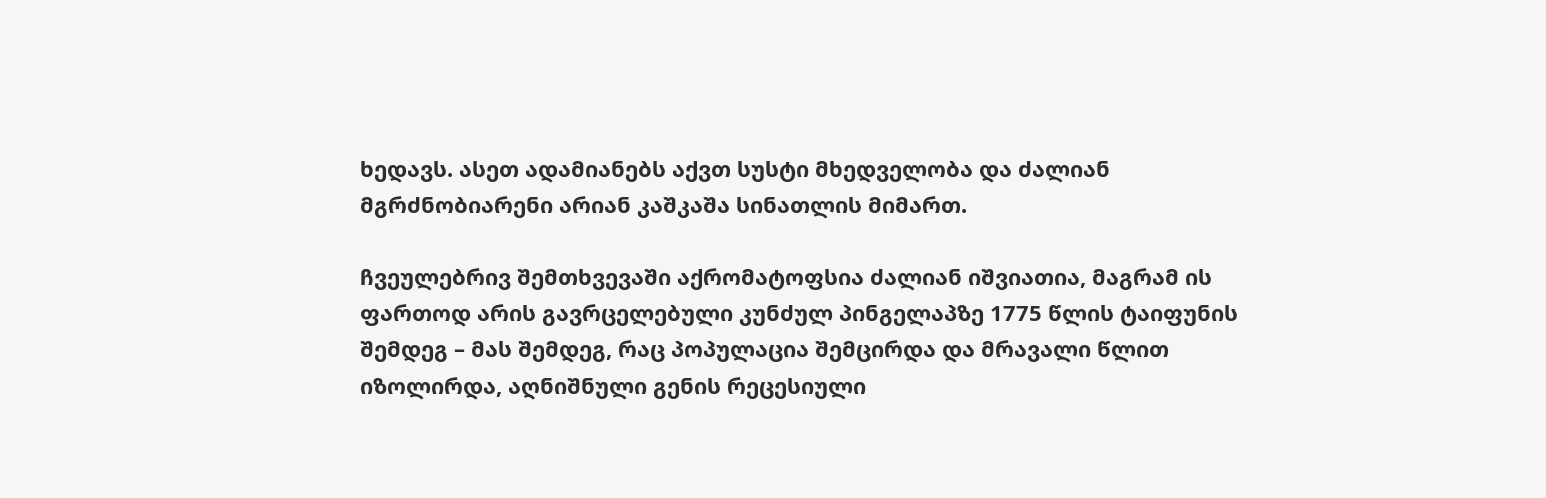ხედავს. ასეთ ადამიანებს აქვთ სუსტი მხედველობა და ძალიან მგრძნობიარენი არიან კაშკაშა სინათლის მიმართ.

ჩვეულებრივ შემთხვევაში აქრომატოფსია ძალიან იშვიათია, მაგრამ ის ფართოდ არის გავრცელებული კუნძულ პინგელაპზე 1775 წლის ტაიფუნის შემდეგ – მას შემდეგ, რაც პოპულაცია შემცირდა და მრავალი წლით იზოლირდა, აღნიშნული გენის რეცესიული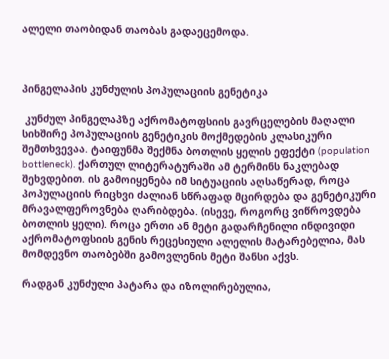ალელი თაობიდან თაობას გადაეცემოდა.



პინგელაპის კუნძულის პოპულაციის გენეტიკა

 კუნძულ პინგელაპზე აქრომატოფსიის გავრცელების მაღალი სიხშირე პოპულაციის გენეტიკის მოქმედების კლასიკური შემთხვევაა. ტაიფუნმა შექმნა ბოთლის ყელის ეფექტი (population bottleneck). ქართულ ლიტერატურაში ამ ტერმინს ნაკლებად შეხვდებით. ის გამოიყენება იმ სიტუაციის აღსაწერად, როცა პოპულაციის რიცხვი ძალიან სწრაფად მცირდება და გენეტიკური მრავალფეროვნება ღარიბდება. (ისევე, როგორც ვიწროვდება ბოთლის ყელი). როცა ერთი ან მეტი გადარჩენილი ინდივიდი აქრომატოფსიის გენის რეცესიული ალელის მატარებელია, მას მომდევნო თაობებში გამოვლენის მეტი შანსი აქვს.

რადგან კუნძული პატარა და იზოლირებულია,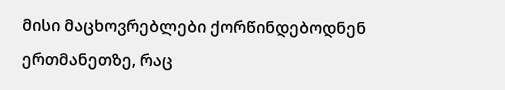მისი მაცხოვრებლები ქორწინდებოდნენ ერთმანეთზე, რაც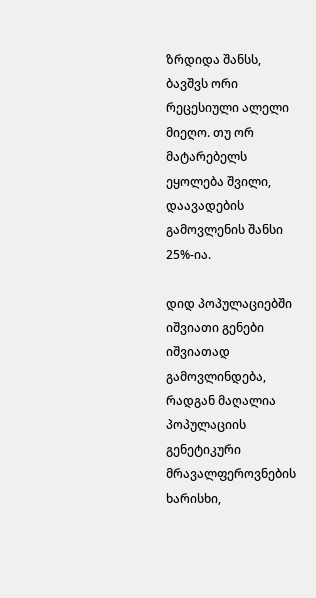ზრდიდა შანსს, ბავშვს ორი რეცესიული ალელი მიეღო. თუ ორ მატარებელს ეყოლება შვილი, დაავადების გამოვლენის შანსი 25%-ია.

დიდ პოპულაციებში იშვიათი გენები იშვიათად გამოვლინდება, რადგან მაღალია პოპულაციის გენეტიკური მრავალფეროვნების ხარისხი,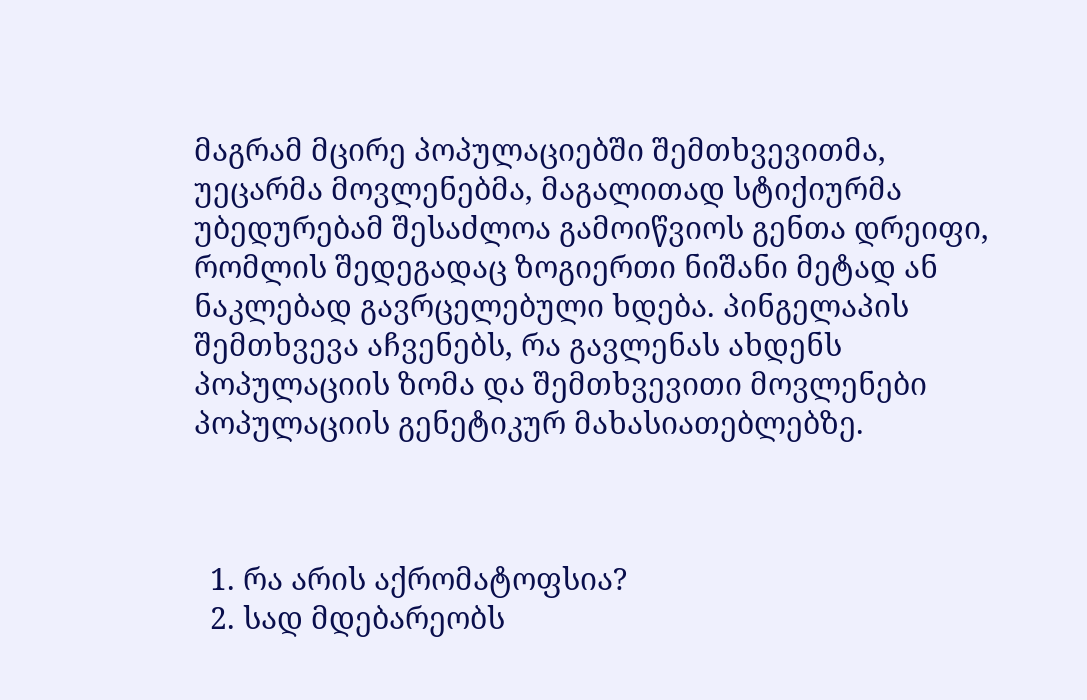მაგრამ მცირე პოპულაციებში შემთხვევითმა, უეცარმა მოვლენებმა, მაგალითად სტიქიურმა უბედურებამ შესაძლოა გამოიწვიოს გენთა დრეიფი, რომლის შედეგადაც ზოგიერთი ნიშანი მეტად ან ნაკლებად გავრცელებული ხდება. პინგელაპის შემთხვევა აჩვენებს, რა გავლენას ახდენს პოპულაციის ზომა და შემთხვევითი მოვლენები პოპულაციის გენეტიკურ მახასიათებლებზე.



  1. რა არის აქრომატოფსია?
  2. სად მდებარეობს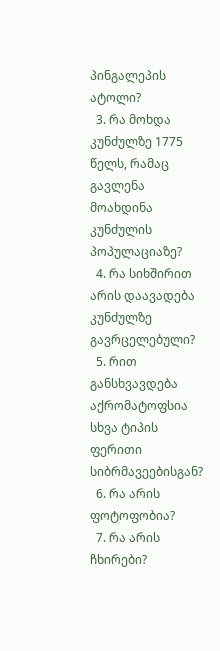პინგალეპის ატოლი?
  3. რა მოხდა კუნძულზე 1775 წელს, რამაც გავლენა მოახდინა კუნძულის პოპულაციაზე?
  4. რა სიხშირით არის დაავადება კუნძულზე გავრცელებული?
  5. რით განსხვავდება აქრომატოფსია სხვა ტიპის ფერითი სიბრმავეებისგან?
  6. რა არის ფოტოფობია?
  7. რა არის ჩხირები?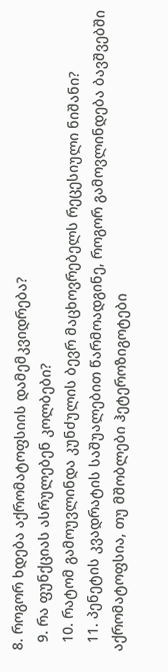8. როგორ ხდება აქრომატოფსიის დამემკვიდრება?
  9. რა ფუნქციას ასრულებენ კოლბები?
  10. რატომ გამოუვლინდა კუნძულის ბევრ მაცხოვრებელს რეცესიული ნიშანი?
  11. პენეტის კვადრატის საშუალებით წარმოადგინე, როგორ გამოვლინდება ბავშვებში აქრომატოფსია, თუ მშობლები ჰეტეროზიგოტები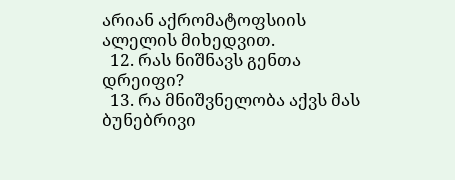არიან აქრომატოფსიის ალელის მიხედვით.
  12. რას ნიშნავს გენთა დრეიფი?
  13. რა მნიშვნელობა აქვს მას ბუნებრივი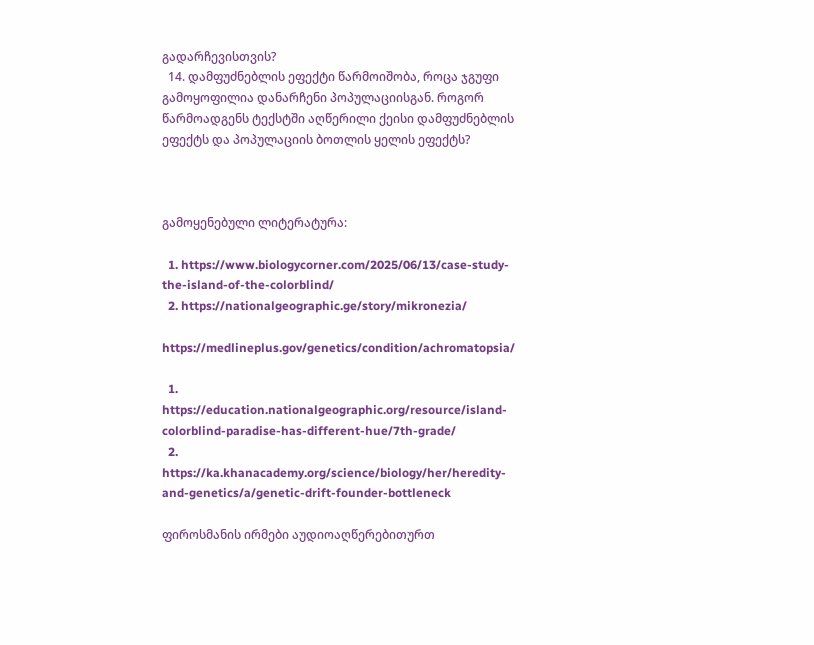გადარჩევისთვის?
  14. დამფუძნებლის ეფექტი წარმოიშობა, როცა ჯგუფი გამოყოფილია დანარჩენი პოპულაციისგან. როგორ წარმოადგენს ტექსტში აღწერილი ქეისი დამფუძნებლის ეფექტს და პოპულაციის ბოთლის ყელის ეფექტს?



გამოყენებული ლიტერატურა:

  1. https://www.biologycorner.com/2025/06/13/case-study-the-island-of-the-colorblind/
  2. https://nationalgeographic.ge/story/mikronezia/

https://medlineplus.gov/genetics/condition/achromatopsia/

  1. https://education.nationalgeographic.org/resource/island-colorblind-paradise-has-different-hue/7th-grade/
  2. https://ka.khanacademy.org/science/biology/her/heredity-and-genetics/a/genetic-drift-founder-bottleneck

ფიროსმანის ირმები აუდიოაღწერებითურთ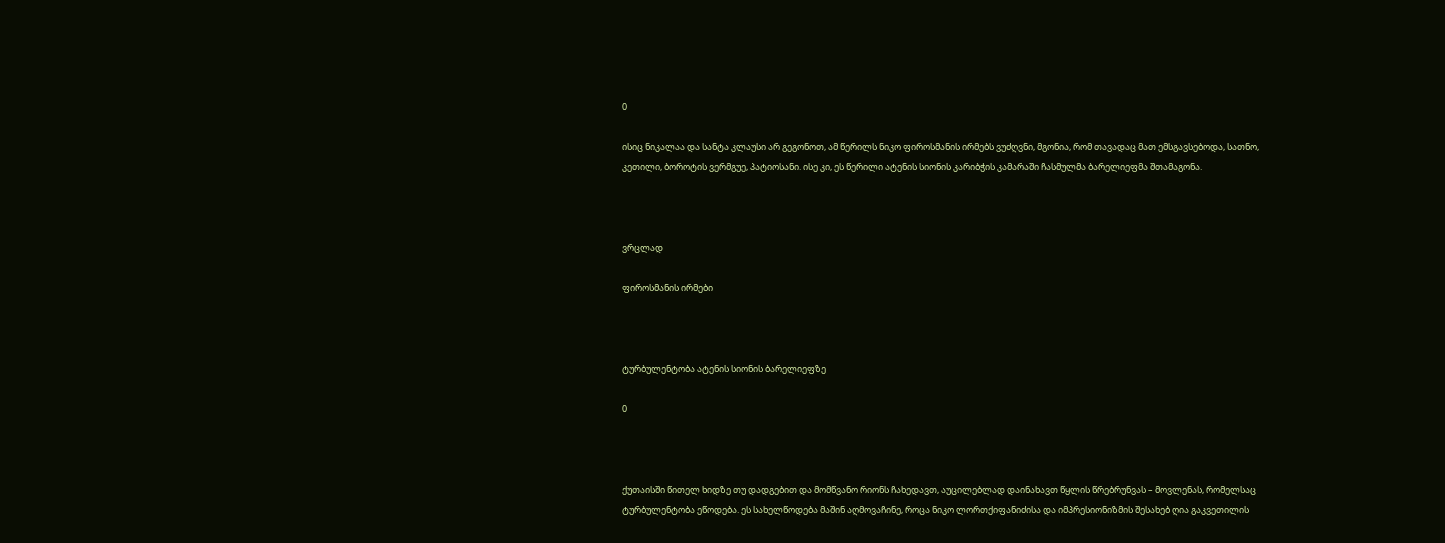0

ისიც ნიკალაა და სანტა კლაუსი არ გეგონოთ, ამ წერილს ნიკო ფიროსმანის ირმებს ვუძღვნი, მგონია, რომ თავადაც მათ ემსგავსებოდა, სათნო, კეთილი, ბოროტის ვერმგუე, პატიოსანი. ისე კი, ეს წერილი ატენის სიონის კარიბჭის კამარაში ჩასმულმა ბარელიეფმა შთამაგონა.



ვრცლად

ფიროსმანის ირმები



ტურბულენტობა ატენის სიონის ბარელიეფზე

0



ქუთაისში წითელ ხიდზე თუ დადგებით და მომწვანო რიონს ჩახედავთ, აუცილებლად დაინახავთ წყლის წრებრუნვას – მოვლენას, რომელსაც ტურბულენტობა ეწოდება. ეს სახელწოდება მაშინ აღმოვაჩინე, როცა ნიკო ლორთქიფანიძისა და იმპრესიონიზმის შესახებ ღია გაკვეთილის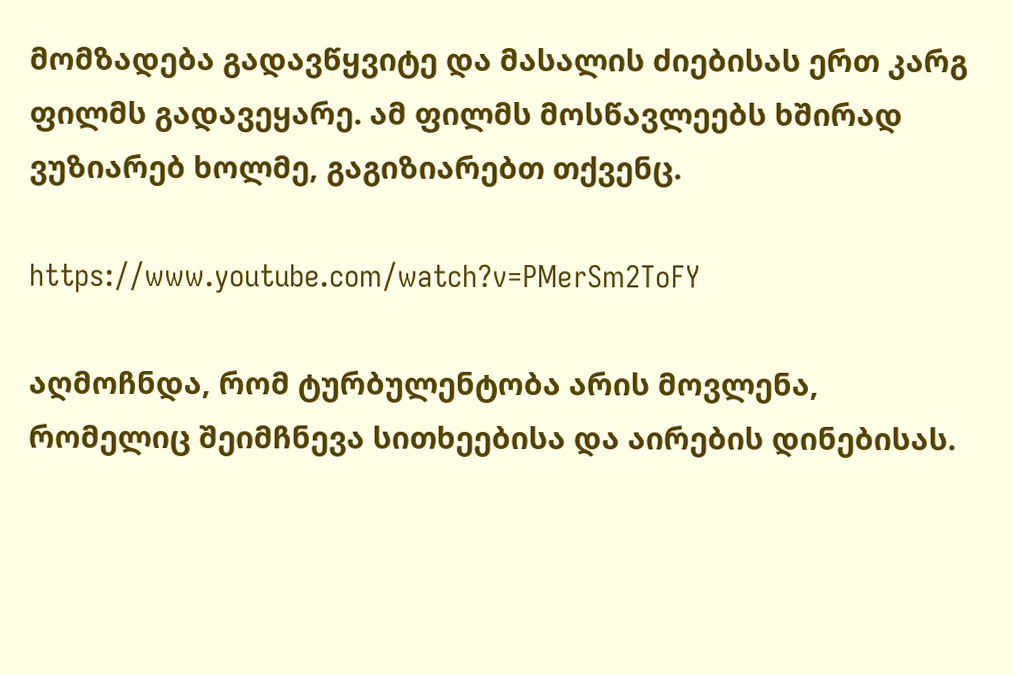მომზადება გადავწყვიტე და მასალის ძიებისას ერთ კარგ ფილმს გადავეყარე. ამ ფილმს მოსწავლეებს ხშირად ვუზიარებ ხოლმე, გაგიზიარებთ თქვენც.

https://www.youtube.com/watch?v=PMerSm2ToFY

აღმოჩნდა, რომ ტურბულენტობა არის მოვლენა, რომელიც შეიმჩნევა სითხეებისა და აირების დინებისას.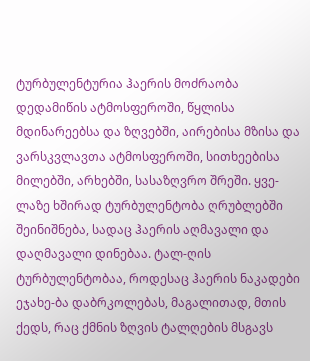ტურბულენტურია ჰაერის მოძრაობა დედამიწის ატმოსფეროში, წყლისა მდინარეებსა და ზღვებში, აირებისა მზისა და ვარსკვლავთა ატმოსფეროში, სითხეებისა მილებში, არხებში, სასაზღვრო შრეში. ყვე-ლაზე ხშირად ტურბულენტობა ღრუბლებში შეინიშნება, სადაც ჰაერის აღმავალი და დაღმავალი დინებაა. ტალ-ღის ტურბულენტობაა, როდესაც ჰაერის ნაკადები ეჯახე-ბა დაბრკოლებას, მაგალითად, მთის ქედს, რაც ქმნის ზღვის ტალღების მსგავს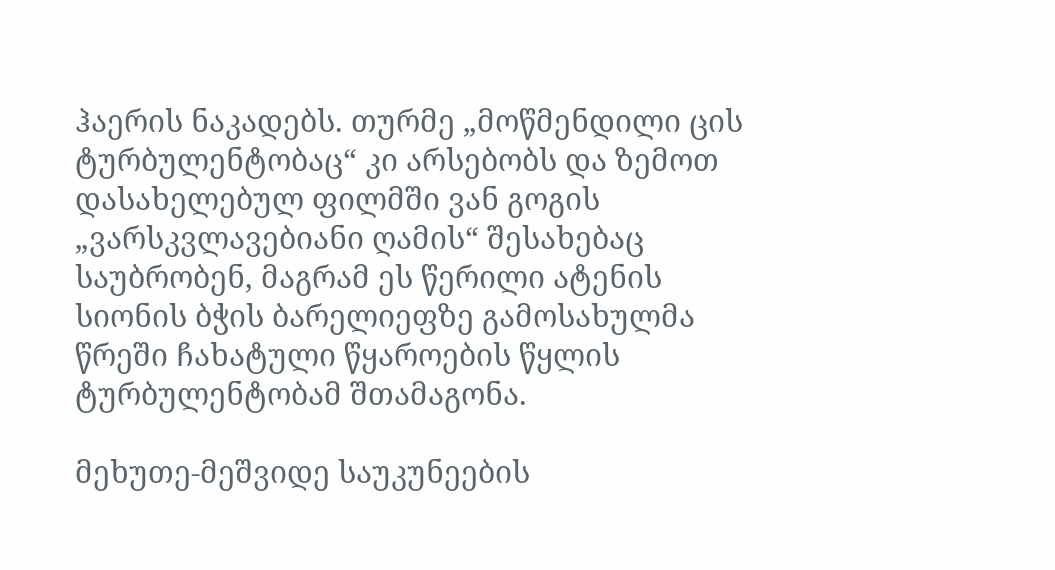ჰაერის ნაკადებს. თურმე „მოწმენდილი ცის ტურბულენტობაც“ კი არსებობს და ზემოთ დასახელებულ ფილმში ვან გოგის „ვარსკვლავებიანი ღამის“ შესახებაც საუბრობენ, მაგრამ ეს წერილი ატენის სიონის ბჭის ბარელიეფზე გამოსახულმა წრეში ჩახატული წყაროების წყლის ტურბულენტობამ შთამაგონა.

მეხუთე-მეშვიდე საუკუნეების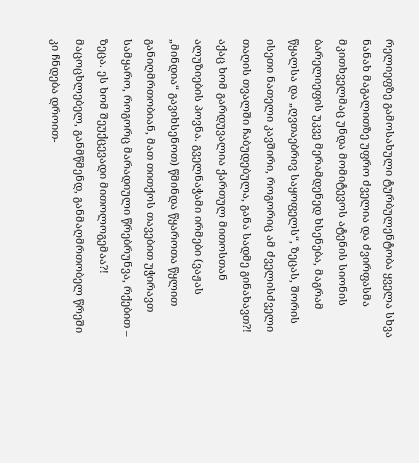რელიეფზე გამოსახული ტურბულენტობა ყველა სხვა ნანახ მაგალითზე უფრო ძველია და ძვირფასმა მკითხველმაც უნდა მომიტევოს ატენის სიონის ბარელიეფის უკვე მერამდენედ ხსენება, მაგრამ წყალსა და „ღვთაებრივ საყოფელს“, ზეცას, შორის ისეთი ნათელი კავშირი, როგორიც ამ ძველისძველი თაღის თვალში ჩაბუდებულა, განა სადმე გინახავთ?! აქაც ხომ გარდუვალია ქართულ მითოსთან ალუზიების პოვნა. გველნაჭამი ირმები (ვაჟას „მინდია“ გავიხსენოთ) წმინდა წყაროთა წყლით განიღმრთობიან, მათ თითქოს თავებით უჭირავთ სამყარო, როგორც მარადიული წრებრუნვა, რქებით – ზეცა. ეს ხომ შეუქცევადი მითოლოგემაა?! მაცოცხლებელ, განმწმენდ, განმაღმრთობელ წრეში კი ჩნდება დროით-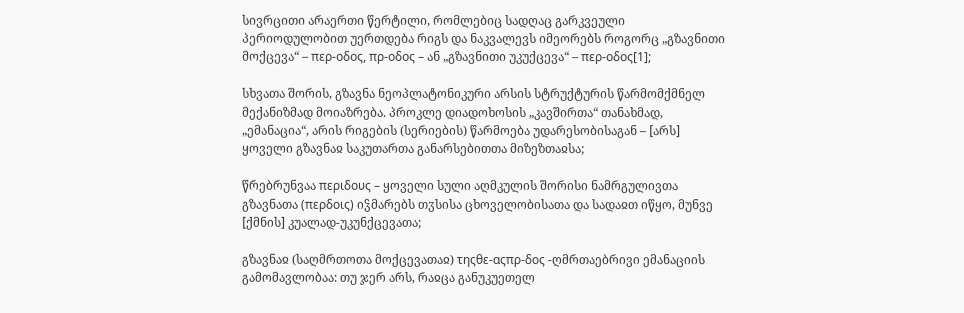სივრცითი არაერთი წერტილი, რომლებიც სადღაც გარკვეული პერიოდულობით უერთდება რიგს და ნაკვალევს იმეორებს როგორც „გზავნითი მოქცევა“ – περ-οδος, πρ-οδος – ან „გზავნითი უკუქცევა“ – περ-οδος[1];

სხვათა შორის, გზავნა ნეოპლატონიკური არსის სტრუქტურის წარმომქმნელ მექანიზმად მოიაზრება. პროკლე დიადოხოსის „კავშირთა“ თანახმად, „ემანაცია“, არის რიგების (სერიების) წარმოება უდარესობისაგან – [არს] ყოველი გზავნაჲ საკუთართა განარსებითთა მიზეზთაჲსა;

წრებრუნვაა περιδους – ყოველი სული აღმკულის შორისი ნამრგულივთა გზავნათა (περδοις) იჴმარებს თჳსისა ცხოველობისათა და სადაჲთ იწყო, მუნვე [ქმნის] კუალად-უკუნქცევათა;

გზავნაჲ (საღმრთოთა მოქცევათაჲ) τηςθε-αςπρ-δος -ღმრთაებრივი ემანაციის გამომავლობაა: თუ ჯერ არს, რაჲცა განუკუეთელ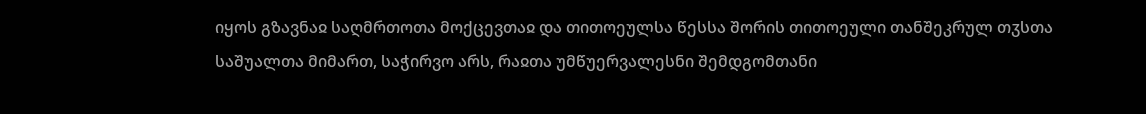იყოს გზავნაჲ საღმრთოთა მოქცევთაჲ და თითოეულსა წესსა შორის თითოეული თანშეკრულ თჳსთა საშუალთა მიმართ, საჭირვო არს, რაჲთა უმწუერვალესნი შემდგომთანი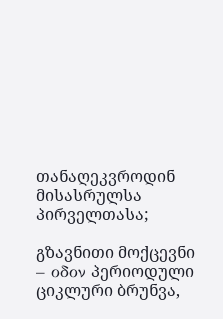თანაღეკვროდინ მისასრულსა პირველთასა;

გზავნითი მოქცევნი – οδον პერიოდული ციკლური ბრუნვა,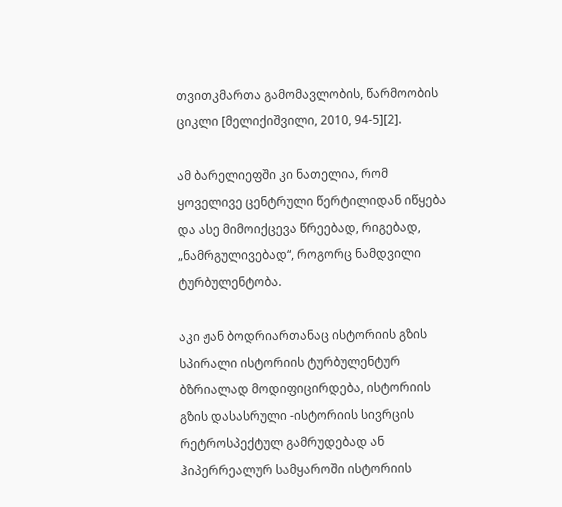თვითკმართა გამომავლობის, წარმოობის ციკლი [მელიქიშვილი, 2010, 94-5][2].

ამ ბარელიეფში კი ნათელია, რომ ყოველივე ცენტრული წერტილიდან იწყება და ასე მიმოიქცევა წრეებად, რიგებად, „ნამრგულივებად“, როგორც ნამდვილი ტურბულენტობა.

აკი ჟან ბოდრიართანაც ისტორიის გზის სპირალი ისტორიის ტურბულენტურ ბზრიალად მოდიფიცირდება, ისტორიის გზის დასასრული -ისტორიის სივრცის რეტროსპექტულ გამრუდებად ან ჰიპერრეალურ სამყაროში ისტორიის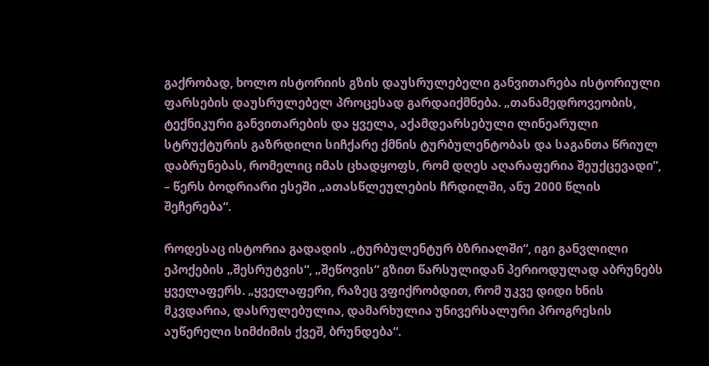გაქრობად, ხოლო ისტორიის გზის დაუსრულებელი განვითარება ისტორიული ფარსების დაუსრულებელ პროცესად გარდაიქმნება. „თანამედროვეობის, ტექნიკური განვითარების და ყველა, აქამდეარსებული ლინეარული სტრუქტურის გაზრდილი სიჩქარე ქმნის ტურბულენტობას და საგანთა წრიულ დაბრუნებას, რომელიც იმას ცხადყოფს, რომ დღეს აღარაფერია შეუქცევადი”, – წერს ბოდრიარი ესეში „ათასწლეულების ჩრდილში, ანუ 2000 წლის შეჩერება“.

როდესაც ისტორია გადადის „ტურბულენტურ ბზრიალში“, იგი განვლილი ეპოქების „შესრუტვის“, „შეწოვის“ გზით წარსულიდან პერიოდულად აბრუნებს ყველაფერს. „ყველაფერი, რაზეც ვფიქრობდით, რომ უკვე დიდი ხნის მკვდარია, დასრულებულია, დამარხულია უნივერსალური პროგრესის აუწერელი სიმძიმის ქვეშ, ბრუნდება“.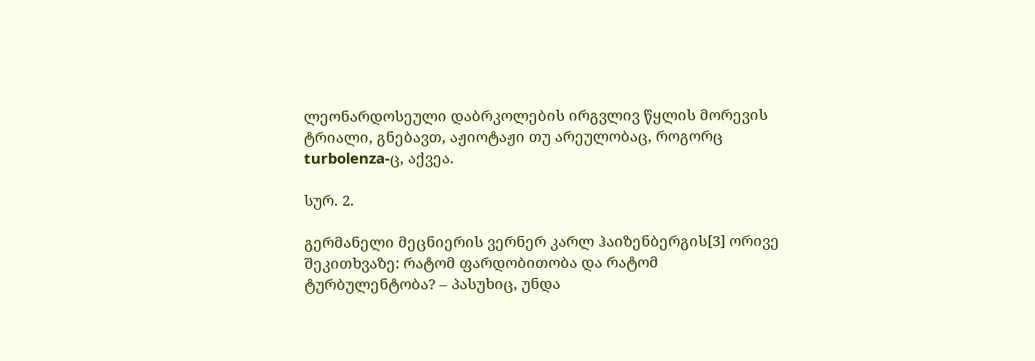ლეონარდოსეული დაბრკოლების ირგვლივ წყლის მორევის ტრიალი, გნებავთ, აჟიოტაჟი თუ არეულობაც, როგორც turbolenza-ც, აქვეა.

სურ. 2.

გერმანელი მეცნიერის ვერნერ კარლ ჰაიზენბერგის[3] ორივე შეკითხვაზე: რატომ ფარდობითობა და რატომ ტურბულენტობა? – პასუხიც, უნდა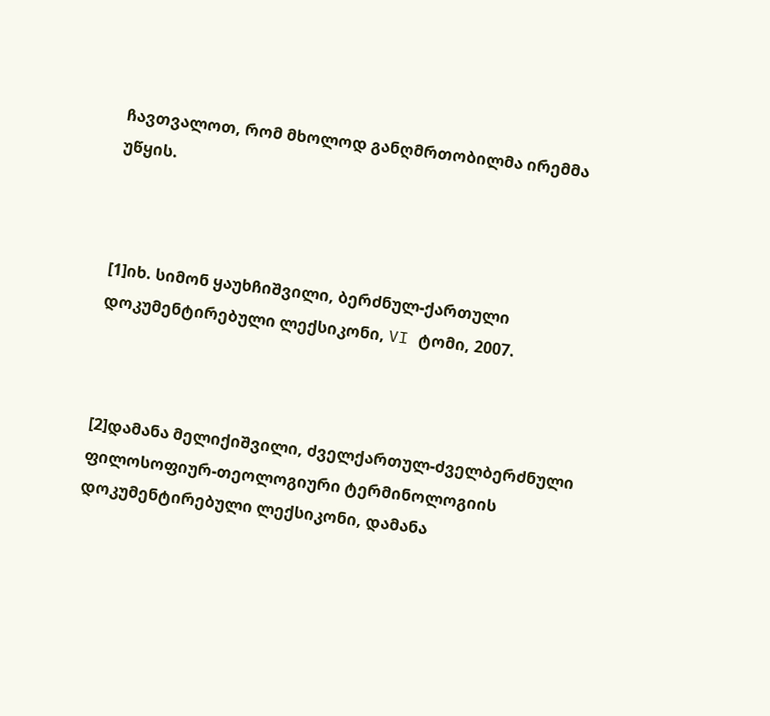ჩავთვალოთ, რომ მხოლოდ განღმრთობილმა ირემმა უწყის.



[1]იხ. სიმონ ყაუხჩიშვილი, ბერძნულ-ქართული დოკუმენტირებული ლექსიკონი, VI ტომი, 2007.



[2]დამანა მელიქიშვილი, ძველქართულ-ძველბერძნული ფილოსოფიურ-თეოლოგიური ტერმინოლოგიის დოკუმენტირებული ლექსიკონი, დამანა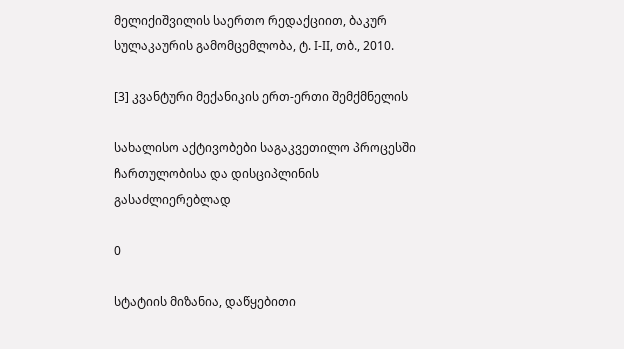მელიქიშვილის საერთო რედაქციით, ბაკურ სულაკაურის გამომცემლობა, ტ. I-II, თბ., 2010.

[3] კვანტური მექანიკის ერთ-ერთი შემქმნელის

სახალისო აქტივობები საგაკვეთილო პროცესში ჩართულობისა და დისციპლინის გასაძლიერებლად

0

სტატიის მიზანია, დაწყებითი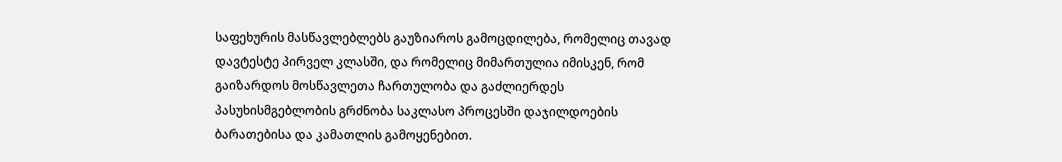საფეხურის მასწავლებლებს გაუზიაროს გამოცდილება, რომელიც თავად დავტესტე პირველ კლასში, და რომელიც მიმართულია იმისკენ, რომ გაიზარდოს მოსწავლეთა ჩართულობა და გაძლიერდეს პასუხისმგებლობის გრძნობა საკლასო პროცესში დაჯილდოების ბარათებისა და კამათლის გამოყენებით.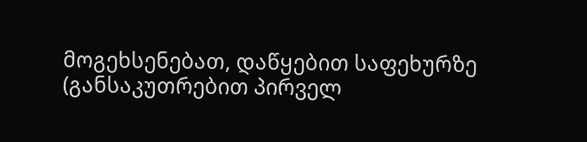მოგეხსენებათ, დაწყებით საფეხურზე (განსაკუთრებით პირველ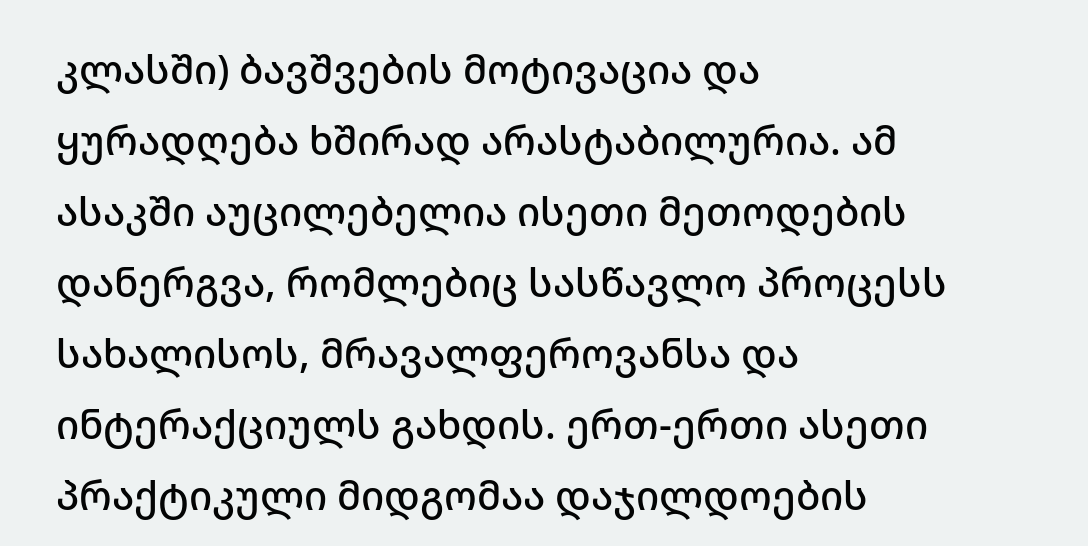კლასში) ბავშვების მოტივაცია და ყურადღება ხშირად არასტაბილურია. ამ ასაკში აუცილებელია ისეთი მეთოდების დანერგვა, რომლებიც სასწავლო პროცესს სახალისოს, მრავალფეროვანსა და ინტერაქციულს გახდის. ერთ-ერთი ასეთი პრაქტიკული მიდგომაა დაჯილდოების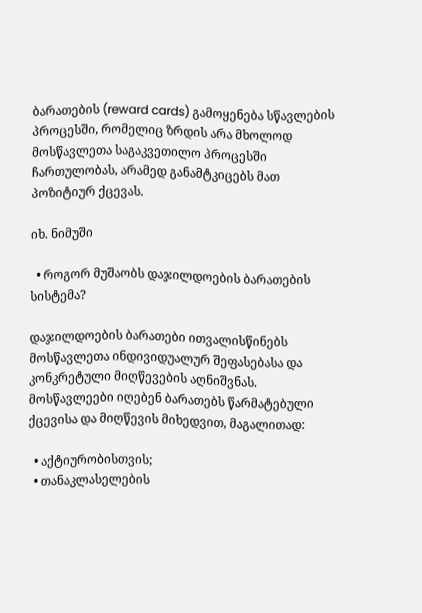ბარათების (reward cards) გამოყენება სწავლების პროცესში, რომელიც ზრდის არა მხოლოდ მოსწავლეთა საგაკვეთილო პროცესში ჩართულობას, არამედ განამტკიცებს მათ პოზიტიურ ქცევას.

იხ. ნიმუში

  • როგორ მუშაობს დაჯილდოების ბარათების სისტემა?

დაჯილდოების ბარათები ითვალისწინებს მოსწავლეთა ინდივიდუალურ შეფასებასა და კონკრეტული მიღწევების აღნიშვნას. მოსწავლეები იღებენ ბარათებს წარმატებული ქცევისა და მიღწევის მიხედვით, მაგალითად:

  • აქტიურობისთვის;
  • თანაკლასელების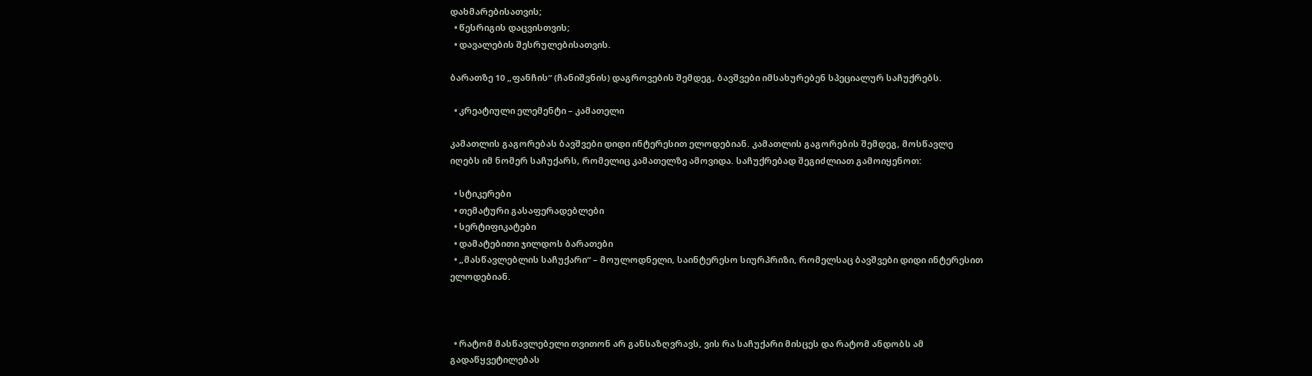დახმარებისათვის;
  • წესრიგის დაცვისთვის;
  • დავალების შესრულებისათვის.

ბარათზე 10 „ფანჩის“ (ჩანიშვნის) დაგროვების შემდეგ, ბავშვები იმსახურებენ სპეციალურ საჩუქრებს.

  • კრეატიული ელემენტი – კამათელი

კამათლის გაგორებას ბავშვები დიდი ინტერესით ელოდებიან. კამათლის გაგორების შემდეგ, მოსწავლე იღებს იმ ნომერ საჩუქარს, რომელიც კამათელზე ამოვიდა. საჩუქრებად შეგიძლიათ გამოიყენოთ:

  • სტიკერები
  • თემატური გასაფერადებლები
  • სერტიფიკატები
  • დამატებითი ჯილდოს ბარათები
  • „მასწავლებლის საჩუქარი“ – მოულოდნელი, საინტერესო სიურპრიზი, რომელსაც ბავშვები დიდი ინტერესით ელოდებიან.



  • რატომ მასწავლებელი თვითონ არ განსაზღვრავს, ვის რა საჩუქარი მისცეს და რატომ ანდობს ამ გადაწყვეტილებას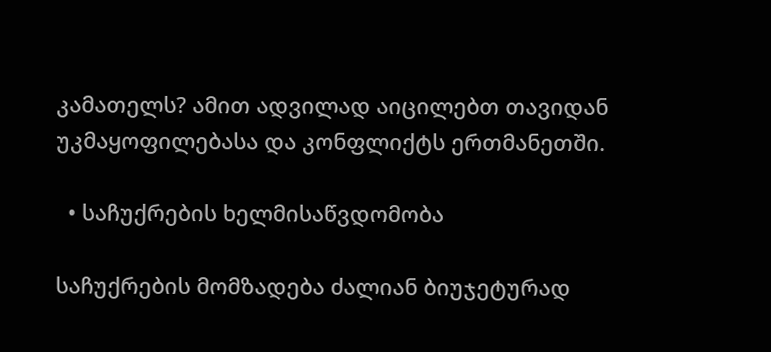კამათელს? ამით ადვილად აიცილებთ თავიდან უკმაყოფილებასა და კონფლიქტს ერთმანეთში.

  • საჩუქრების ხელმისაწვდომობა

საჩუქრების მომზადება ძალიან ბიუჯეტურად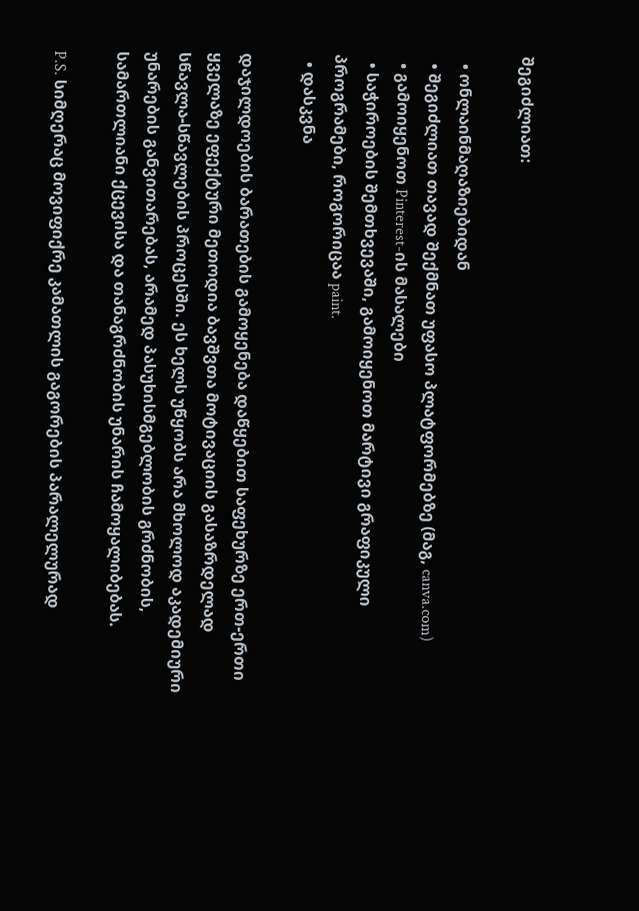შეგიძლიათ:

  • ონლაინმაღაზიებიდან
  • შეგიძლიათ თავად შექმნათ უფასო პლატფორმებზე (მაგ, canva.com)
  • გამოიყენოთ Pinterest-ის მასალები
  • საჭიროების შემთხვევაში, გამოიყენოთ მარტივი გრაფიკული პროგრამები, როგორიცაა paint.
  • დასკვნა

დაჯილდოების ბარათების გამოყენება დაწყებით საფეხურზე ერთ-ერთი ყველაზე ეფექტური მეთოდია ბავშვთა მოტივაციის გასაზრდელად სწავლა-სწავლების პროცესში. ეს ხელს უწყობს არა მხოლოდ აკადემიური უნარების განვითარებას, არამედ პასუხისმგებლობის გრძნობის, სამართლიანი ქცევისა და თანაგრძნობის უნარის ჩამოყალიბებას.

P.S. სიმღერაც მოვიფიქრე კამათლის გაგორების პარალელურად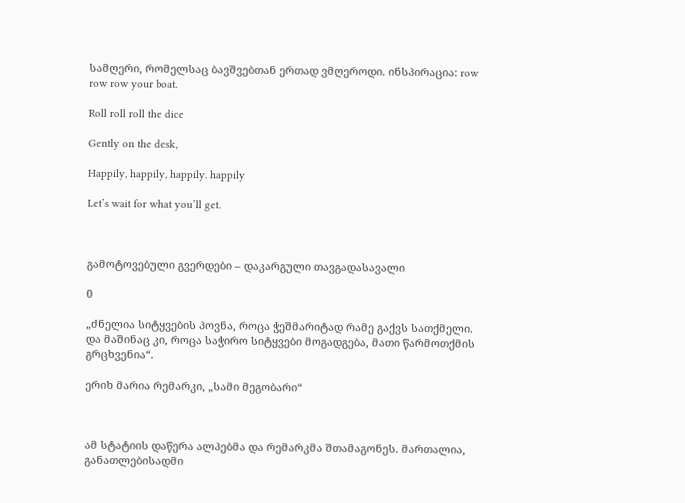სამღერი, რომელსაც ბავშვებთან ერთად ვმღეროდი. ინსპირაცია: row row row your boat.

Roll roll roll the dice

Gently on the desk,

Happily, happily, happily. happily

Let’s wait for what you’ll get.



გამოტოვებული გვერდები – დაკარგული თავგადასავალი

0

„ძნელია სიტყვების პოვნა, როცა ჭეშმარიტად რამე გაქვს სათქმელი. და მაშინაც კი, როცა საჭირო სიტყვები მოგადგება, მათი წარმოთქმის გრცხვენია“.

ერიხ მარია რემარკი, „სამი მეგობარი“



ამ სტატიის დაწერა ალპებმა და რემარკმა შთამაგონეს. მართალია, განათლებისადმი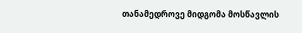თანამედროვე მიდგომა მოსწავლის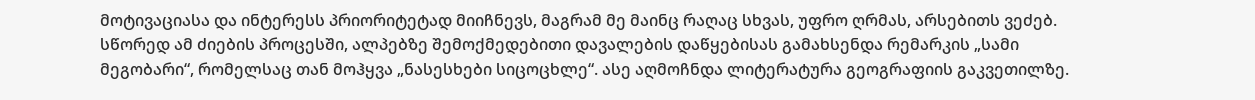მოტივაციასა და ინტერესს პრიორიტეტად მიიჩნევს, მაგრამ მე მაინც რაღაც სხვას, უფრო ღრმას, არსებითს ვეძებ. სწორედ ამ ძიების პროცესში, ალპებზე შემოქმედებითი დავალების დაწყებისას გამახსენდა რემარკის „სამი მეგობარი“, რომელსაც თან მოჰყვა „ნასესხები სიცოცხლე“. ასე აღმოჩნდა ლიტერატურა გეოგრაფიის გაკვეთილზე.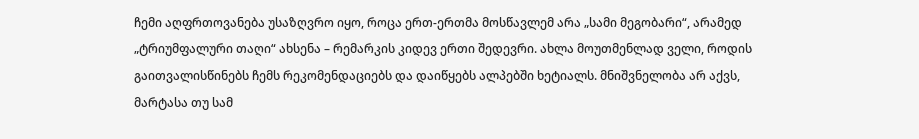ჩემი აღფრთოვანება უსაზღვრო იყო, როცა ერთ-ერთმა მოსწავლემ არა „სამი მეგობარი“, არამედ „ტრიუმფალური თაღი“ ახსენა – რემარკის კიდევ ერთი შედევრი. ახლა მოუთმენლად ველი, როდის გაითვალისწინებს ჩემს რეკომენდაციებს და დაიწყებს ალპებში ხეტიალს. მნიშვნელობა არ აქვს, მარტასა თუ სამ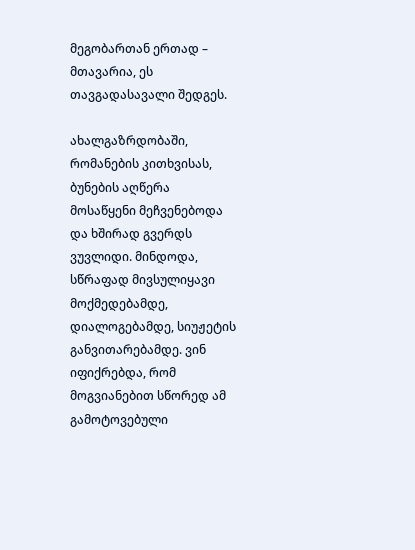მეგობართან ერთად – მთავარია, ეს თავგადასავალი შედგეს.

ახალგაზრდობაში, რომანების კითხვისას, ბუნების აღწერა მოსაწყენი მეჩვენებოდა და ხშირად გვერდს ვუვლიდი. მინდოდა, სწრაფად მივსულიყავი მოქმედებამდე, დიალოგებამდე, სიუჟეტის განვითარებამდე. ვინ იფიქრებდა, რომ მოგვიანებით სწორედ ამ გამოტოვებული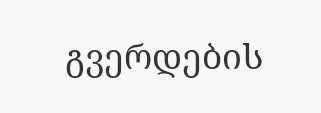გვერდების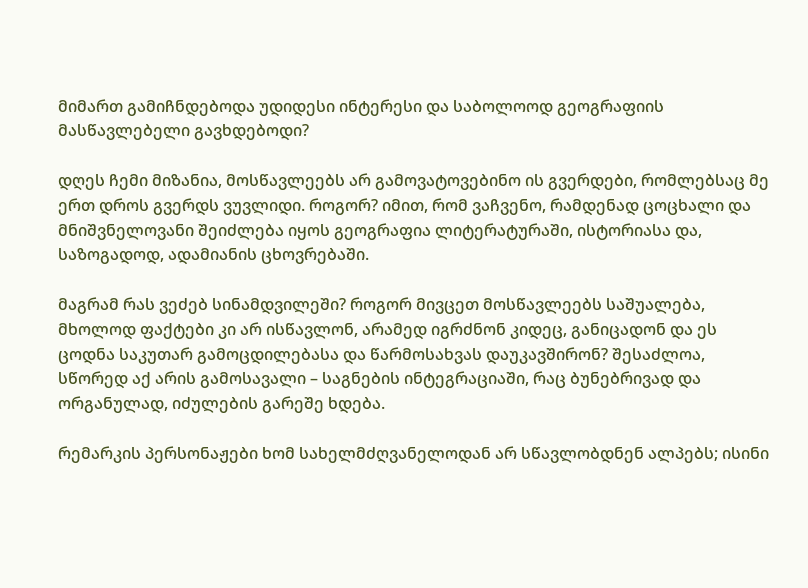მიმართ გამიჩნდებოდა უდიდესი ინტერესი და საბოლოოდ გეოგრაფიის მასწავლებელი გავხდებოდი?

დღეს ჩემი მიზანია, მოსწავლეებს არ გამოვატოვებინო ის გვერდები, რომლებსაც მე ერთ დროს გვერდს ვუვლიდი. როგორ? იმით, რომ ვაჩვენო, რამდენად ცოცხალი და მნიშვნელოვანი შეიძლება იყოს გეოგრაფია ლიტერატურაში, ისტორიასა და, საზოგადოდ, ადამიანის ცხოვრებაში.

მაგრამ რას ვეძებ სინამდვილეში? როგორ მივცეთ მოსწავლეებს საშუალება, მხოლოდ ფაქტები კი არ ისწავლონ, არამედ იგრძნონ კიდეც, განიცადონ და ეს ცოდნა საკუთარ გამოცდილებასა და წარმოსახვას დაუკავშირონ? შესაძლოა, სწორედ აქ არის გამოსავალი – საგნების ინტეგრაციაში, რაც ბუნებრივად და ორგანულად, იძულების გარეშე ხდება.

რემარკის პერსონაჟები ხომ სახელმძღვანელოდან არ სწავლობდნენ ალპებს; ისინი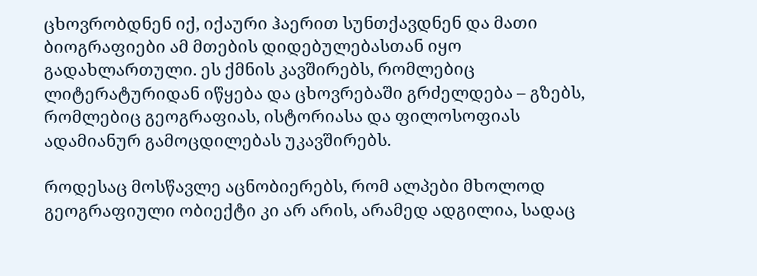ცხოვრობდნენ იქ, იქაური ჰაერით სუნთქავდნენ და მათი ბიოგრაფიები ამ მთების დიდებულებასთან იყო გადახლართული. ეს ქმნის კავშირებს, რომლებიც ლიტერატურიდან იწყება და ცხოვრებაში გრძელდება – გზებს, რომლებიც გეოგრაფიას, ისტორიასა და ფილოსოფიას ადამიანურ გამოცდილებას უკავშირებს.

როდესაც მოსწავლე აცნობიერებს, რომ ალპები მხოლოდ გეოგრაფიული ობიექტი კი არ არის, არამედ ადგილია, სადაც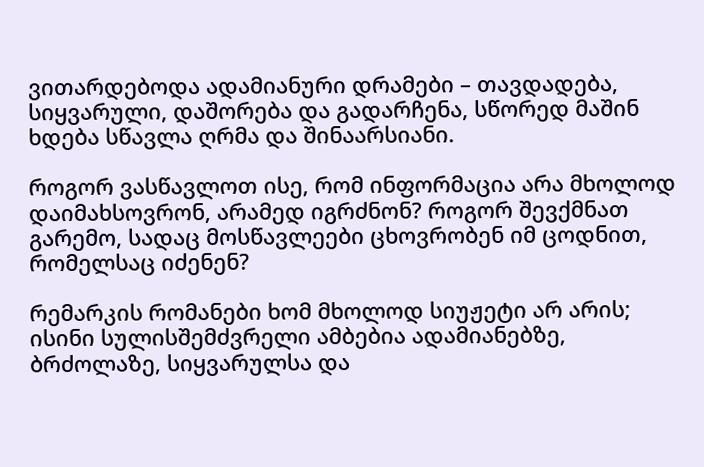ვითარდებოდა ადამიანური დრამები – თავდადება, სიყვარული, დაშორება და გადარჩენა, სწორედ მაშინ ხდება სწავლა ღრმა და შინაარსიანი.

როგორ ვასწავლოთ ისე, რომ ინფორმაცია არა მხოლოდ დაიმახსოვრონ, არამედ იგრძნონ? როგორ შევქმნათ გარემო, სადაც მოსწავლეები ცხოვრობენ იმ ცოდნით, რომელსაც იძენენ?

რემარკის რომანები ხომ მხოლოდ სიუჟეტი არ არის; ისინი სულისშემძვრელი ამბებია ადამიანებზე, ბრძოლაზე, სიყვარულსა და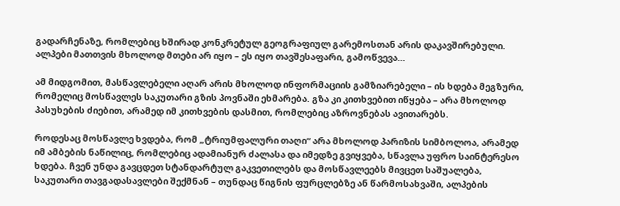გადარჩენაზე, რომლებიც ხშირად კონკრეტულ გეოგრაფიულ გარემოსთან არის დაკავშირებული. ალპები მათთვის მხოლოდ მთები არ იყო – ეს იყო თავშესაფარი, გამოწვევა…

ამ მიდგომით, მასწავლებელი აღარ არის მხოლოდ ინფორმაციის გამზიარებელი – ის ხდება მეგზური, რომელიც მოსწავლეს საკუთარი გზის პოვნაში ეხმარება. გზა კი კითხვებით იწყება – არა მხოლოდ პასუხების ძიებით, არამედ იმ კითხვების დასმით, რომლებიც აზროვნებას ავითარებს.

როდესაც მოსწავლე ხვდება, რომ „ტრიუმფალური თაღი“ არა მხოლოდ პარიზის სიმბოლოა, არამედ იმ ამბების ნაწილიც, რომლებიც ადამიანურ ძალასა და იმედზე გვიყვება, სწავლა უფრო საინტერესო ხდება. ჩვენ უნდა გავცდეთ სტანდარტულ გაკვეთილებს და მოსწავლეებს მივცეთ საშუალება, საკუთარი თავგადასავლები შექმნან – თუნდაც წიგნის ფურცლებზე ან წარმოსახვაში, ალპების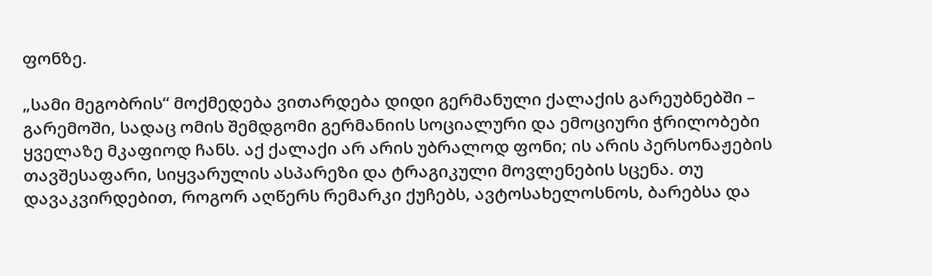ფონზე.

„სამი მეგობრის“ მოქმედება ვითარდება დიდი გერმანული ქალაქის გარეუბნებში – გარემოში, სადაც ომის შემდგომი გერმანიის სოციალური და ემოციური ჭრილობები ყველაზე მკაფიოდ ჩანს. აქ ქალაქი არ არის უბრალოდ ფონი; ის არის პერსონაჟების თავშესაფარი, სიყვარულის ასპარეზი და ტრაგიკული მოვლენების სცენა. თუ დავაკვირდებით, როგორ აღწერს რემარკი ქუჩებს, ავტოსახელოსნოს, ბარებსა და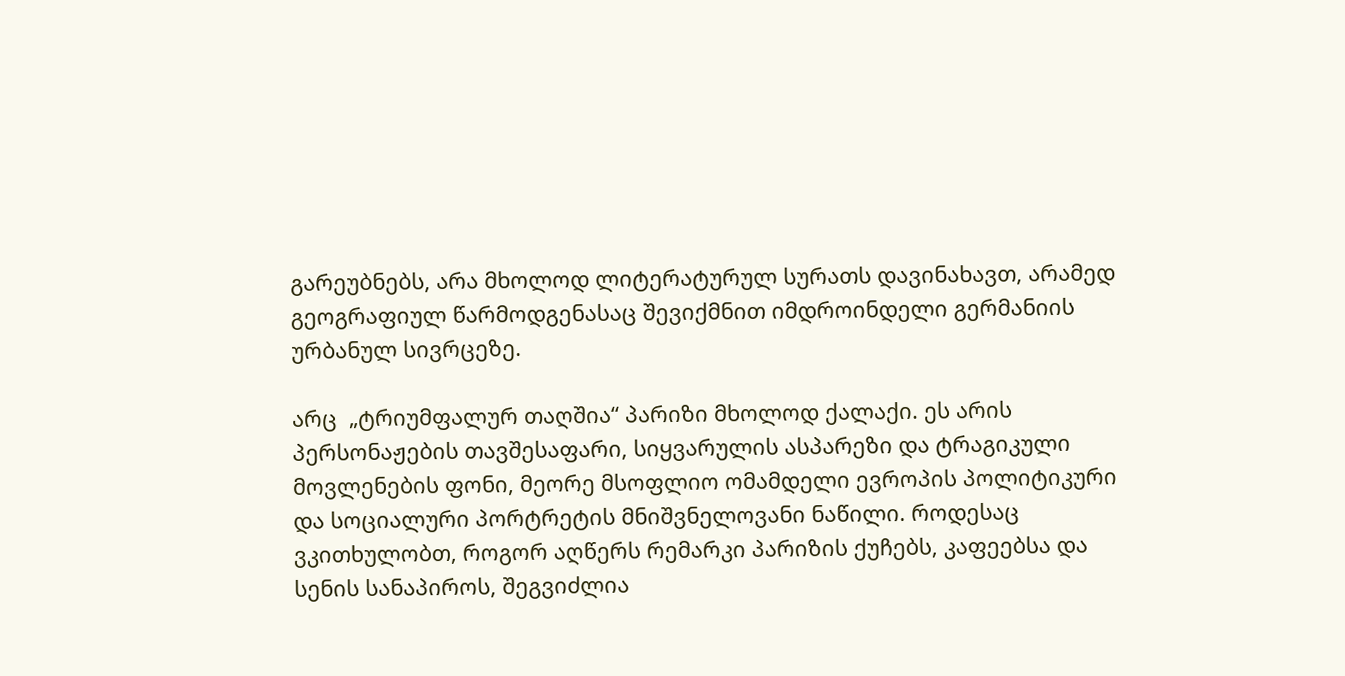გარეუბნებს, არა მხოლოდ ლიტერატურულ სურათს დავინახავთ, არამედ გეოგრაფიულ წარმოდგენასაც შევიქმნით იმდროინდელი გერმანიის ურბანულ სივრცეზე.

არც  „ტრიუმფალურ თაღშია“ პარიზი მხოლოდ ქალაქი. ეს არის პერსონაჟების თავშესაფარი, სიყვარულის ასპარეზი და ტრაგიკული მოვლენების ფონი, მეორე მსოფლიო ომამდელი ევროპის პოლიტიკური და სოციალური პორტრეტის მნიშვნელოვანი ნაწილი. როდესაც ვკითხულობთ, როგორ აღწერს რემარკი პარიზის ქუჩებს, კაფეებსა და სენის სანაპიროს, შეგვიძლია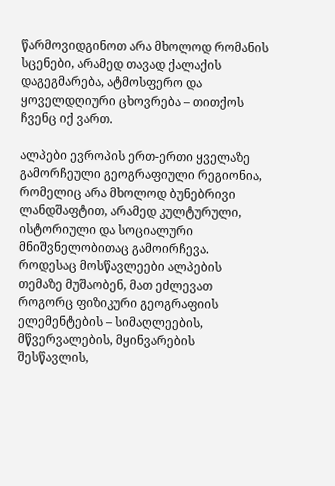წარმოვიდგინოთ არა მხოლოდ რომანის სცენები, არამედ თავად ქალაქის დაგეგმარება, ატმოსფერო და ყოველდღიური ცხოვრება – თითქოს ჩვენც იქ ვართ.

ალპები ევროპის ერთ-ერთი ყველაზე გამორჩეული გეოგრაფიული რეგიონია, რომელიც არა მხოლოდ ბუნებრივი ლანდშაფტით, არამედ კულტურული, ისტორიული და სოციალური მნიშვნელობითაც გამოირჩევა. როდესაც მოსწავლეები ალპების თემაზე მუშაობენ, მათ ეძლევათ როგორც ფიზიკური გეოგრაფიის ელემენტების – სიმაღლეების, მწვერვალების, მყინვარების შესწავლის,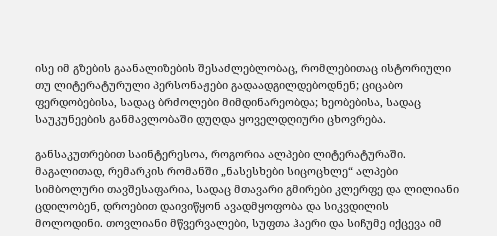ისე იმ გზების გაანალიზების შესაძლებლობაც, რომლებითაც ისტორიული თუ ლიტერატურული პერსონაჟები გადაადგილდებოდნენ; ციცაბო ფერდობებისა, სადაც ბრძოლები მიმდინარეობდა; ხეობებისა, სადაც საუკუნეების განმავლობაში დუღდა ყოველდღიური ცხოვრება.

განსაკუთრებით საინტერესოა, როგორია ალპები ლიტერატურაში. მაგალითად, რემარკის რომანში „ნასესხები სიცოცხლე“ ალპები სიმბოლური თავშესაფარია, სადაც მთავარი გმირები კლერფე და ლილიანი ცდილობენ, დროებით დაივიწყონ ავადმყოფობა და სიკვდილის მოლოდინი. თოვლიანი მწვერვალები, სუფთა ჰაერი და სიჩუმე იქცევა იმ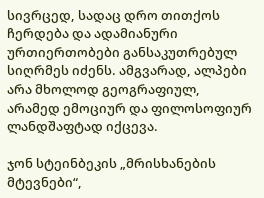სივრცედ, სადაც დრო თითქოს ჩერდება და ადამიანური ურთიერთობები განსაკუთრებულ სიღრმეს იძენს. ამგვარად, ალპები არა მხოლოდ გეოგრაფიულ, არამედ ემოციურ და ფილოსოფიურ ლანდშაფტად იქცევა.

ჯონ სტეინბეკის „მრისხანების მტევნები“,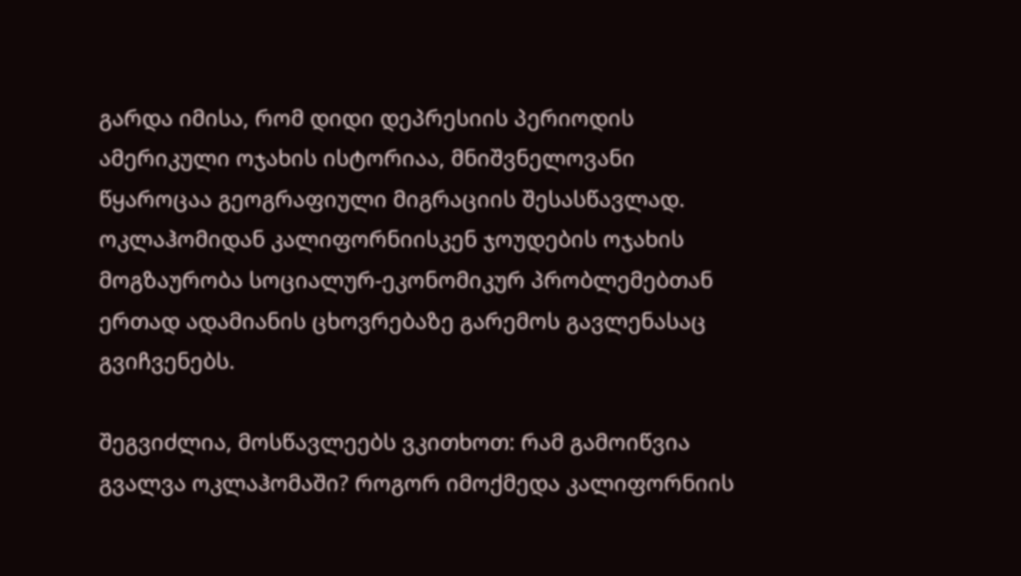გარდა იმისა, რომ დიდი დეპრესიის პერიოდის ამერიკული ოჯახის ისტორიაა, მნიშვნელოვანი წყაროცაა გეოგრაფიული მიგრაციის შესასწავლად. ოკლაჰომიდან კალიფორნიისკენ ჯოუდების ოჯახის მოგზაურობა სოციალურ-ეკონომიკურ პრობლემებთან ერთად ადამიანის ცხოვრებაზე გარემოს გავლენასაც გვიჩვენებს.

შეგვიძლია, მოსწავლეებს ვკითხოთ: რამ გამოიწვია გვალვა ოკლაჰომაში? როგორ იმოქმედა კალიფორნიის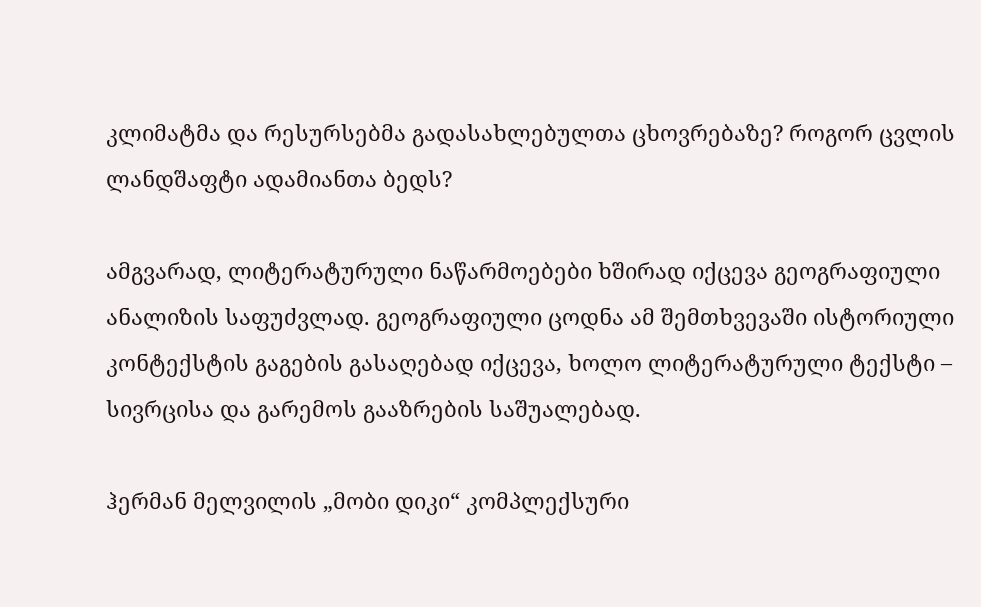კლიმატმა და რესურსებმა გადასახლებულთა ცხოვრებაზე? როგორ ცვლის ლანდშაფტი ადამიანთა ბედს?

ამგვარად, ლიტერატურული ნაწარმოებები ხშირად იქცევა გეოგრაფიული ანალიზის საფუძვლად. გეოგრაფიული ცოდნა ამ შემთხვევაში ისტორიული კონტექსტის გაგების გასაღებად იქცევა, ხოლო ლიტერატურული ტექსტი – სივრცისა და გარემოს გააზრების საშუალებად.

ჰერმან მელვილის „მობი დიკი“ კომპლექსური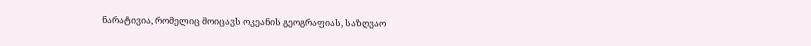ნარატივია, რომელიც მოიცავს ოკეანის გეოგრაფიას, საზღვაო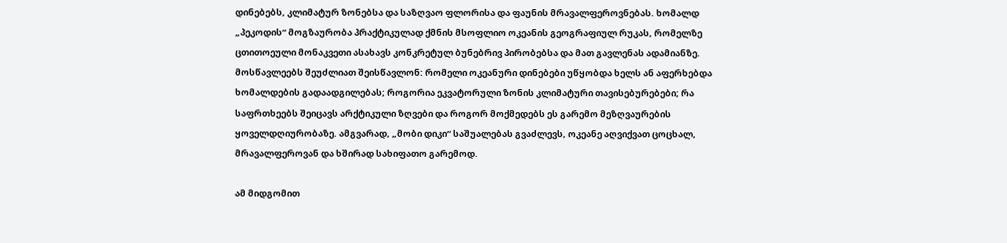დინებებს, კლიმატურ ზონებსა და საზღვაო ფლორისა და ფაუნის მრავალფეროვნებას. ხომალდ „პეკოდის“ მოგზაურობა პრაქტიკულად ქმნის მსოფლიო ოკეანის გეოგრაფიულ რუკას, რომელზე ცთითოეული მონაკვეთი ასახავს კონკრეტულ ბუნებრივ პირობებსა და მათ გავლენას ადამიანზე. მოსწავლეებს შეუძლიათ შეისწავლონ: რომელი ოკეანური დინებები უწყობდა ხელს ან აფერხებდა ხომალდების გადაადგილებას; როგორია ეკვატორული ზონის კლიმატური თავისებურებები; რა საფრთხეებს შეიცავს არქტიკული ზღვები და როგორ მოქმედებს ეს გარემო მეზღვაურების ყოველდღიურობაზე. ამგვარად, „მობი დიკი“ საშუალებას გვაძლევს, ოკეანე აღვიქვათ ცოცხალ, მრავალფეროვან და ხშირად სახიფათო გარემოდ.

ამ მიდგომით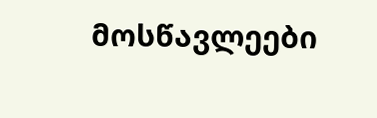მოსწავლეები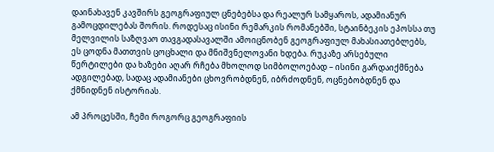დაინახავენ კავშირს გეოგრაფიულ ცნებებსა და რეალურ სამყაროს, ადამიანურ გამოცდილებას შორის. როდესაც ისინი რემარკის რომანებში, სტაინბეკის ეპოსსა თუ მელვილის საზღვაო თავგადასავალში ამოიცნობენ გეოგრაფიულ მახასიათებლებს, ეს ცოდნა მათთვის ცოცხალი და მნიშვნელოვანი ხდება. რუკაზე არსებული წერტილები და ხაზები აღარ რჩება მხოლოდ სიმბოლოებად – ისინი გარდაიქმნება ადგილებად, სადაც ადამიანები ცხოვრობდნენ, იბრძოდნენ, ოცნებობდნენ და ქმნიდნენ ისტორიას.

ამ პროცესში, ჩემი როგორც გეოგრაფიის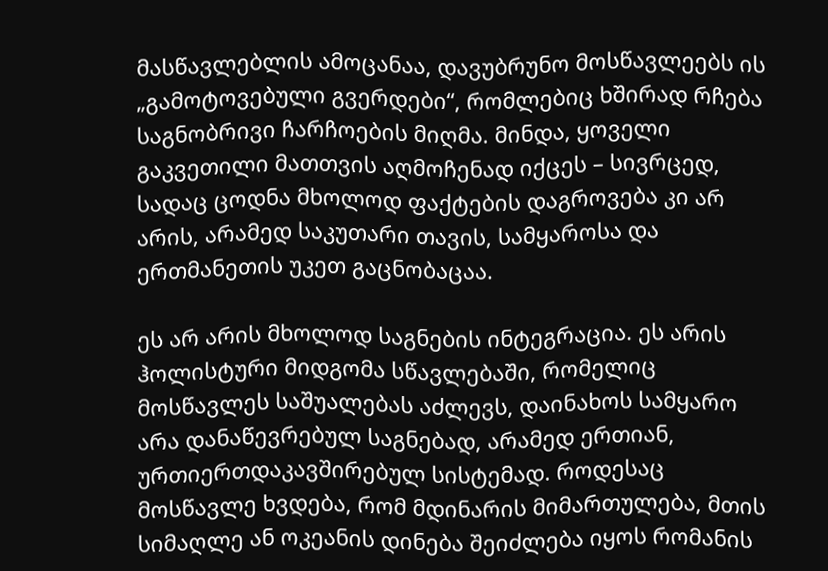მასწავლებლის ამოცანაა, დავუბრუნო მოსწავლეებს ის „გამოტოვებული გვერდები“, რომლებიც ხშირად რჩება საგნობრივი ჩარჩოების მიღმა. მინდა, ყოველი გაკვეთილი მათთვის აღმოჩენად იქცეს – სივრცედ, სადაც ცოდნა მხოლოდ ფაქტების დაგროვება კი არ არის, არამედ საკუთარი თავის, სამყაროსა და ერთმანეთის უკეთ გაცნობაცაა.

ეს არ არის მხოლოდ საგნების ინტეგრაცია. ეს არის ჰოლისტური მიდგომა სწავლებაში, რომელიც მოსწავლეს საშუალებას აძლევს, დაინახოს სამყარო არა დანაწევრებულ საგნებად, არამედ ერთიან, ურთიერთდაკავშირებულ სისტემად. როდესაც მოსწავლე ხვდება, რომ მდინარის მიმართულება, მთის სიმაღლე ან ოკეანის დინება შეიძლება იყოს რომანის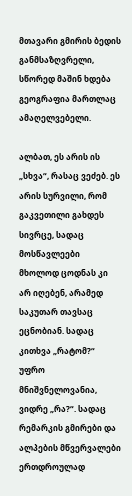მთავარი გმირის ბედის განმსაზღვრელი, სწორედ მაშინ ხდება გეოგრაფია მართლაც ამაღელვებელი.

ალბათ, ეს არის ის „სხვა“, რასაც ვეძებ. ეს არის სურვილი, რომ გაკვეთილი გახდეს სივრცე, სადაც მოსწავლეები მხოლოდ ცოდნას კი არ იღებენ, არამედ საკუთარ თავსაც ეცნობიან. სადაც კითხვა „რატომ?“ უფრო მნიშვნელოვანია, ვიდრე „რა?“. სადაც რემარკის გმირები და ალპების მწვერვალები ერთდროულად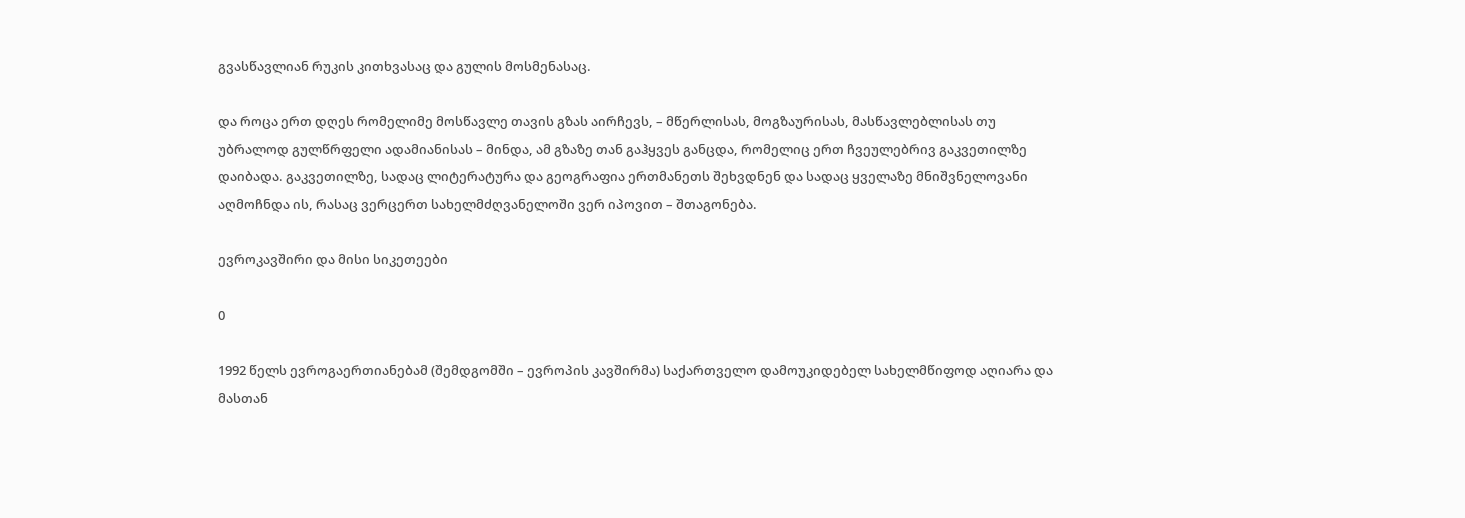გვასწავლიან რუკის კითხვასაც და გულის მოსმენასაც.

და როცა ერთ დღეს რომელიმე მოსწავლე თავის გზას აირჩევს, – მწერლისას, მოგზაურისას, მასწავლებლისას თუ უბრალოდ გულწრფელი ადამიანისას – მინდა, ამ გზაზე თან გაჰყვეს განცდა, რომელიც ერთ ჩვეულებრივ გაკვეთილზე დაიბადა. გაკვეთილზე, სადაც ლიტერატურა და გეოგრაფია ერთმანეთს შეხვდნენ და სადაც ყველაზე მნიშვნელოვანი აღმოჩნდა ის, რასაც ვერცერთ სახელმძღვანელოში ვერ იპოვით – შთაგონება.

ევროკავშირი და მისი სიკეთეები

0

1992 წელს ევროგაერთიანებამ (შემდგომში – ევროპის კავშირმა) საქართველო დამოუკიდებელ სახელმწიფოდ აღიარა და მასთან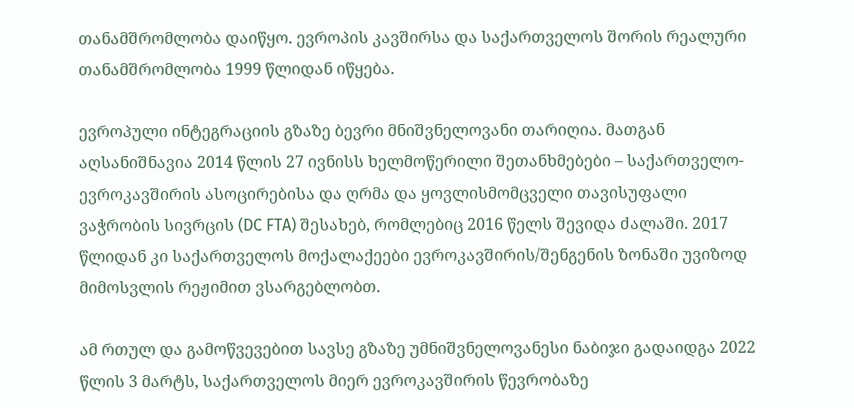თანამშრომლობა დაიწყო. ევროპის კავშირსა და საქართველოს შორის რეალური თანამშრომლობა 1999 წლიდან იწყება.

ევროპული ინტეგრაციის გზაზე ბევრი მნიშვნელოვანი თარიღია. მათგან აღსანიშნავია 2014 წლის 27 ივნისს ხელმოწერილი შეთანხმებები – საქართველო-ევროკავშირის ასოცირებისა და ღრმა და ყოვლისმომცველი თავისუფალი ვაჭრობის სივრცის (DC FTA) შესახებ, რომლებიც 2016 წელს შევიდა ძალაში. 2017 წლიდან კი საქართველოს მოქალაქეები ევროკავშირის/შენგენის ზონაში უვიზოდ მიმოსვლის რეჟიმით ვსარგებლობთ.

ამ რთულ და გამოწვევებით სავსე გზაზე უმნიშვნელოვანესი ნაბიჯი გადაიდგა 2022 წლის 3 მარტს, საქართველოს მიერ ევროკავშირის წევრობაზე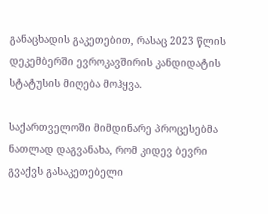განაცხადის გაკეთებით, რასაც 2023 წლის დეკემბერში ევროკავშირის კანდიდატის სტატუსის მიღება მოჰყვა.

საქართველოში მიმდინარე პროცესებმა ნათლად დაგვანახა, რომ კიდევ ბევრი გვაქვს გასაკეთებელი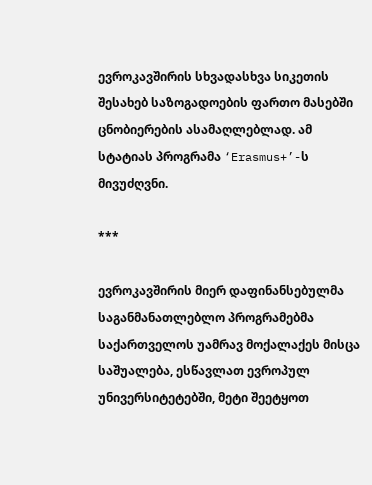ევროკავშირის სხვადასხვა სიკეთის შესახებ საზოგადოების ფართო მასებში ცნობიერების ასამაღლებლად. ამ სტატიას პროგრამა ‘Erasmus+’-ს მივუძღვნი.

***

ევროკავშირის მიერ დაფინანსებულმა საგანმანათლებლო პროგრამებმა საქართველოს უამრავ მოქალაქეს მისცა საშუალება, ესწავლათ ევროპულ უნივერსიტეტებში, მეტი შეეტყოთ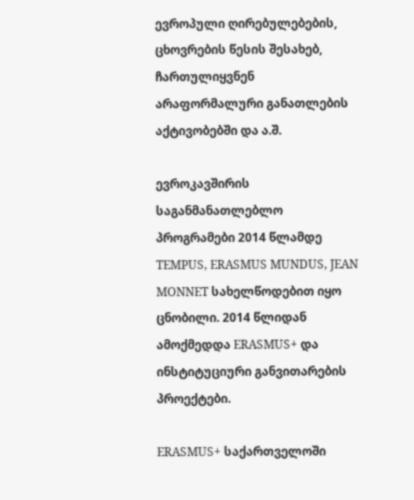ევროპული ღირებულებების, ცხოვრების წესის შესახებ, ჩართულიყვნენ არაფორმალური განათლების აქტივობებში და ა.შ.

ევროკავშირის საგანმანათლებლო პროგრამები 2014 წლამდე TEMPUS, ERASMUS MUNDUS, JEAN MONNET სახელწოდებით იყო ცნობილი. 2014 წლიდან ამოქმედდა ERASMUS+ და ინსტიტუციური განვითარების პროექტები.

ERASMUS+ საქართველოში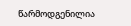წარმოდგენილია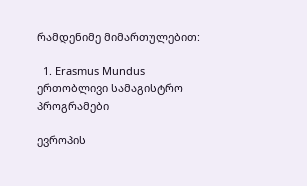რამდენიმე მიმართულებით:

  1. Erasmus Mundus ერთობლივი სამაგისტრო პროგრამები

ევროპის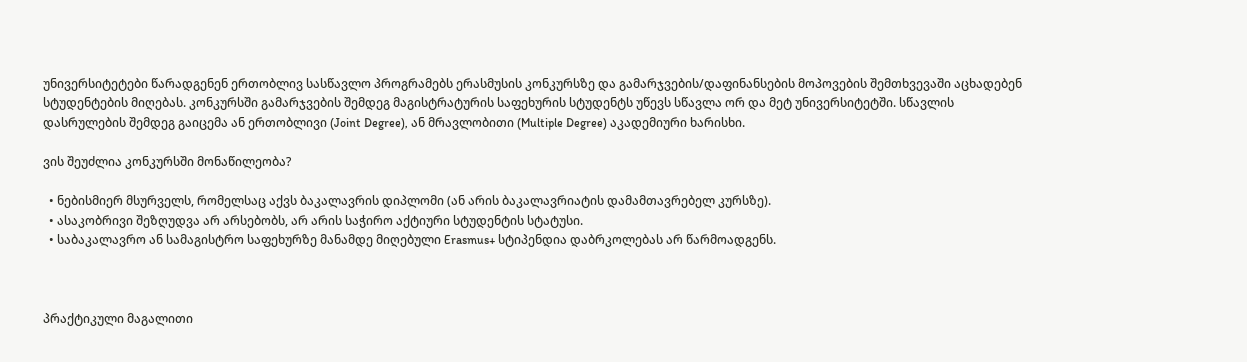უნივერსიტეტები წარადგენენ ერთობლივ სასწავლო პროგრამებს ერასმუსის კონკურსზე და გამარჯვების/დაფინანსების მოპოვების შემთხვევაში აცხადებენ სტუდენტების მიღებას. კონკურსში გამარჯვების შემდეგ მაგისტრატურის საფეხურის სტუდენტს უწევს სწავლა ორ და მეტ უნივერსიტეტში. სწავლის დასრულების შემდეგ გაიცემა ან ერთობლივი (Joint Degree), ან მრავლობითი (Multiple Degree) აკადემიური ხარისხი.

ვის შეუძლია კონკურსში მონაწილეობა?

  • ნებისმიერ მსურველს, რომელსაც აქვს ბაკალავრის დიპლომი (ან არის ბაკალავრიატის დამამთავრებელ კურსზე).
  • ასაკობრივი შეზღუდვა არ არსებობს, არ არის საჭირო აქტიური სტუდენტის სტატუსი.
  • საბაკალავრო ან სამაგისტრო საფეხურზე მანამდე მიღებული Erasmus+ სტიპენდია დაბრკოლებას არ წარმოადგენს.



პრაქტიკული მაგალითი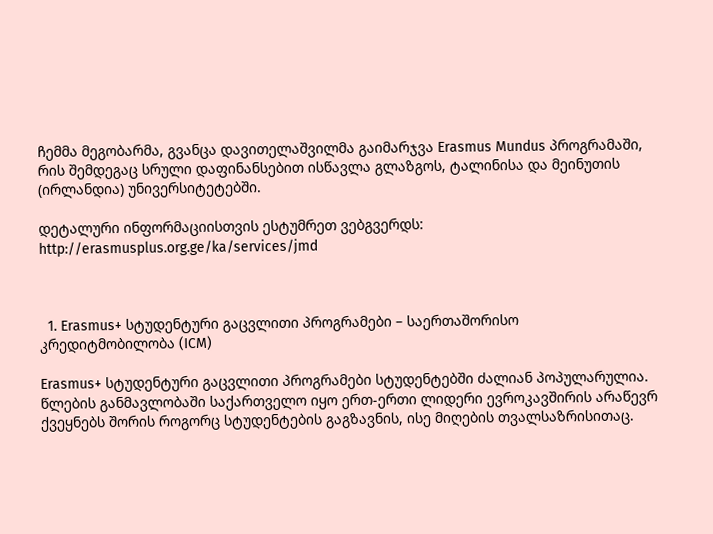ჩემმა მეგობარმა, გვანცა დავითელაშვილმა გაიმარჯვა Erasmus Mundus პროგრამაში, რის შემდეგაც სრული დაფინანსებით ისწავლა გლაზგოს, ტალინისა და მეინუთის (ირლანდია) უნივერსიტეტებში.

დეტალური ინფორმაციისთვის ესტუმრეთ ვებგვერდს: http://erasmusplus.org.ge/ka/services/jmd



  1. Erasmus+ სტუდენტური გაცვლითი პროგრამები – საერთაშორისო კრედიტმობილობა (ICM)

Erasmus+ სტუდენტური გაცვლითი პროგრამები სტუდენტებში ძალიან პოპულარულია. წლების განმავლობაში საქართველო იყო ერთ-ერთი ლიდერი ევროკავშირის არაწევრ ქვეყნებს შორის როგორც სტუდენტების გაგზავნის, ისე მიღების თვალსაზრისითაც.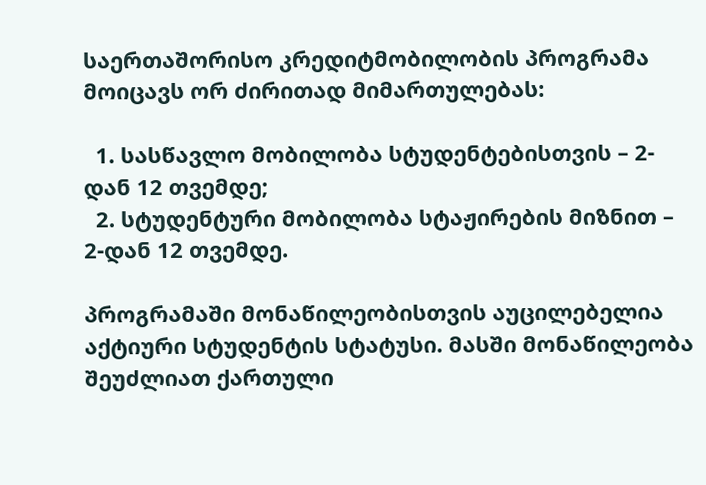საერთაშორისო კრედიტმობილობის პროგრამა მოიცავს ორ ძირითად მიმართულებას:

  1. სასწავლო მობილობა სტუდენტებისთვის – 2-დან 12 თვემდე;
  2. სტუდენტური მობილობა სტაჟირების მიზნით – 2-დან 12 თვემდე.

პროგრამაში მონაწილეობისთვის აუცილებელია აქტიური სტუდენტის სტატუსი. მასში მონაწილეობა შეუძლიათ ქართული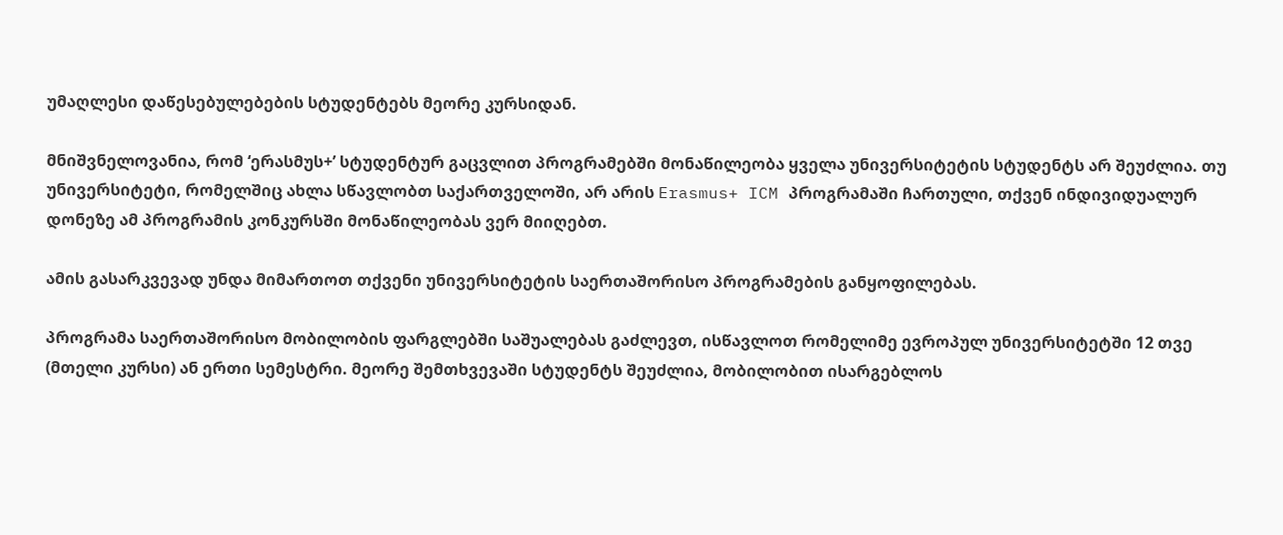უმაღლესი დაწესებულებების სტუდენტებს მეორე კურსიდან.

მნიშვნელოვანია, რომ ‘ერასმუს+’ სტუდენტურ გაცვლით პროგრამებში მონაწილეობა ყველა უნივერსიტეტის სტუდენტს არ შეუძლია. თუ უნივერსიტეტი, რომელშიც ახლა სწავლობთ საქართველოში, არ არის Erasmus+ ICM პროგრამაში ჩართული, თქვენ ინდივიდუალურ დონეზე ამ პროგრამის კონკურსში მონაწილეობას ვერ მიიღებთ.

ამის გასარკვევად უნდა მიმართოთ თქვენი უნივერსიტეტის საერთაშორისო პროგრამების განყოფილებას.

პროგრამა საერთაშორისო მობილობის ფარგლებში საშუალებას გაძლევთ, ისწავლოთ რომელიმე ევროპულ უნივერსიტეტში 12 თვე (მთელი კურსი) ან ერთი სემესტრი. მეორე შემთხვევაში სტუდენტს შეუძლია, მობილობით ისარგებლოს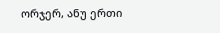ორჯერ, ანუ ერთი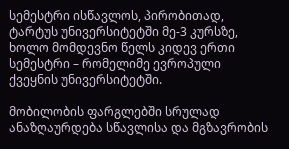სემესტრი ისწავლოს, პირობითად, ტარტუს უნივერსიტეტში მე-3 კურსზე, ხოლო მომდევნო წელს კიდევ ერთი სემესტრი – რომელიმე ევროპული ქვეყნის უნივერსიტეტში.

მობილობის ფარგლებში სრულად ანაზღაურდება სწავლისა და მგზავრობის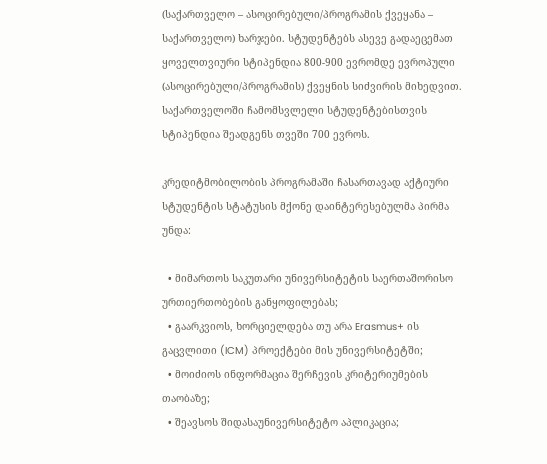(საქართველო – ასოცირებული/პროგრამის ქვეყანა – საქართველო) ხარჯები. სტუდენტებს ასევე გადაეცემათ ყოველთვიური სტიპენდია 800-900 ევრომდე ევროპული (ასოცირებული/პროგრამის) ქვეყნის სიძვირის მიხედვით. საქართველოში ჩამომსვლელი სტუდენტებისთვის სტიპენდია შეადგენს თვეში 700 ევროს.

კრედიტმობილობის პროგრამაში ჩასართავად აქტიური სტუდენტის სტატუსის მქონე დაინტერესებულმა პირმა უნდა:

  • მიმართოს საკუთარი უნივერსიტეტის საერთაშორისო ურთიერთობების განყოფილებას;
  • გაარკვიოს, ხორციელდება თუ არა Erasmus+ ის გაცვლითი (ICM) პროექტები მის უნივერსიტეტში;
  • მოიძიოს ინფორმაცია შერჩევის კრიტერიუმების თაობაზე;
  • შეავსოს შიდასაუნივერსიტეტო აპლიკაცია;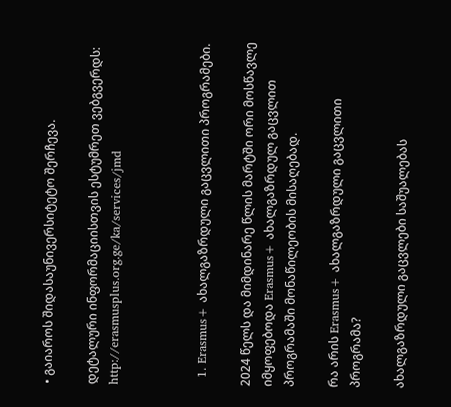• გაიაროს შიდასაუნივერსიტეტო შერჩევა.

დეტალური ინფორმაციისთვის ესტუმრეთ ვებგვერდს: http://erasmusplus.org.ge/ka/services/jmd



  1. Erasmus+ ახალგაზრდული გაცვლითი პროგრამები.

2024 წელს და მიმდინარე წლის მარტში ორი მოსწავლე იმყოფებოდა Erasmus+ ახალგაზრდულ გაცვლით პროგრამაში მონაწილეობის მისაღებად.

რა არის Erasmus+ ახალგაზრდული გაცვლითი პროგრამა?

ახალგაზრდული გაცვლები საშუალებას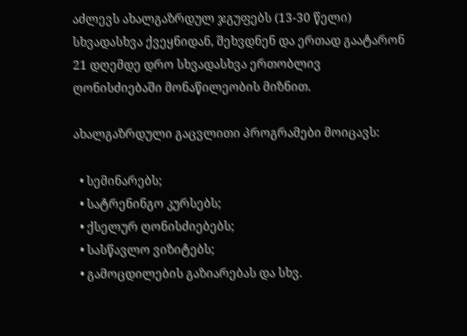აძლევს ახალგაზრდულ ჯგუფებს (13-30 წელი) სხვადასხვა ქვეყნიდან, შეხვდნენ და ერთად გაატარონ 21 დღემდე დრო სხვადასხვა ერთობლივ ღონისძიებაში მონაწილეობის მიზნით.

ახალგაზრდული გაცვლითი პროგრამები მოიცავს:

  • სემინარებს;
  • სატრენინგო კურსებს;
  • ქსელურ ღონისძიებებს;
  • სასწავლო ვიზიტებს;
  • გამოცდილების გაზიარებას და სხვ.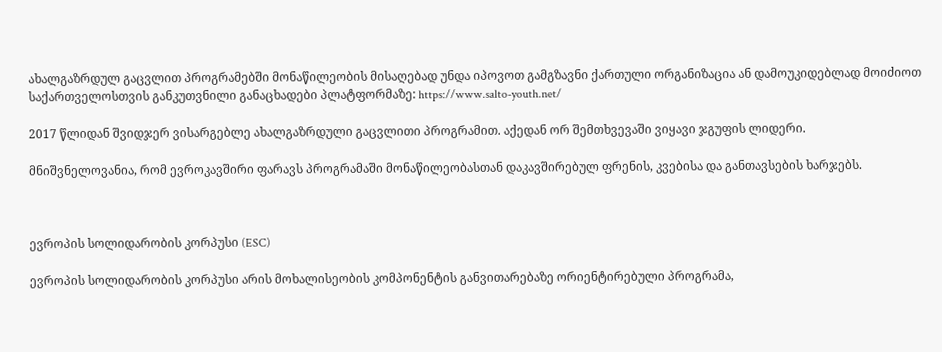ახალგაზრდულ გაცვლით პროგრამებში მონაწილეობის მისაღებად უნდა იპოვოთ გამგზავნი ქართული ორგანიზაცია ან დამოუკიდებლად მოიძიოთ საქართველოსთვის განკუთვნილი განაცხადები პლატფორმაზე: https://www.salto-youth.net/

2017 წლიდან შვიდჯერ ვისარგებლე ახალგაზრდული გაცვლითი პროგრამით. აქედან ორ შემთხვევაში ვიყავი ჯგუფის ლიდერი.

მნიშვნელოვანია, რომ ევროკავშირი ფარავს პროგრამაში მონაწილეობასთან დაკავშირებულ ფრენის, კვებისა და განთავსების ხარჯებს.



ევროპის სოლიდარობის კორპუსი (ESC)

ევროპის სოლიდარობის კორპუსი არის მოხალისეობის კომპონენტის განვითარებაზე ორიენტირებული პროგრამა,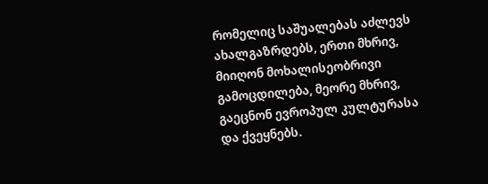რომელიც საშუალებას აძლევს ახალგაზრდებს, ერთი მხრივ, მიიღონ მოხალისეობრივი გამოცდილება, მეორე მხრივ, გაეცნონ ევროპულ კულტურასა და ქვეყნებს.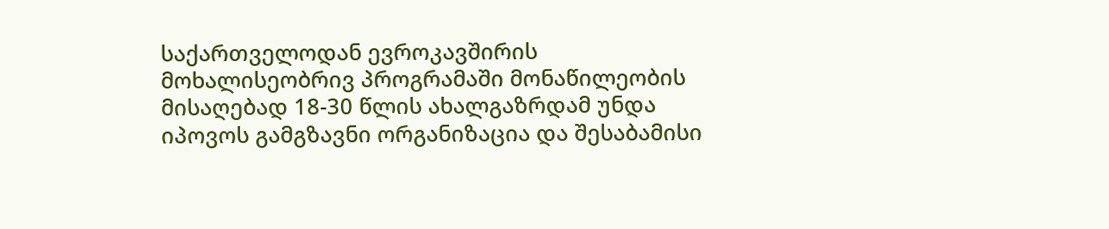საქართველოდან ევროკავშირის მოხალისეობრივ პროგრამაში მონაწილეობის მისაღებად 18-30 წლის ახალგაზრდამ უნდა იპოვოს გამგზავნი ორგანიზაცია და შესაბამისი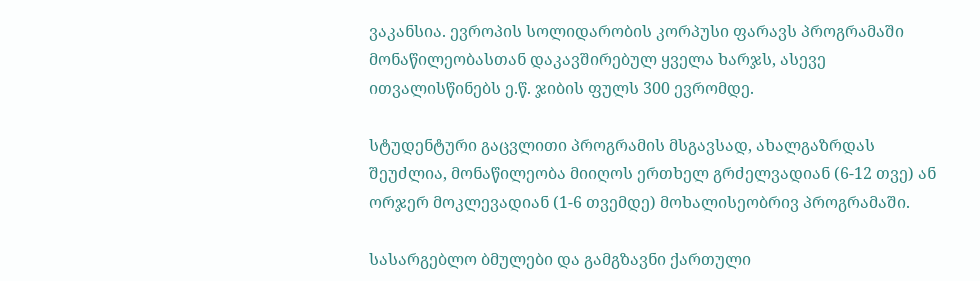ვაკანსია. ევროპის სოლიდარობის კორპუსი ფარავს პროგრამაში მონაწილეობასთან დაკავშირებულ ყველა ხარჯს, ასევე ითვალისწინებს ე.წ. ჯიბის ფულს 300 ევრომდე.

სტუდენტური გაცვლითი პროგრამის მსგავსად, ახალგაზრდას შეუძლია, მონაწილეობა მიიღოს ერთხელ გრძელვადიან (6-12 თვე) ან ორჯერ მოკლევადიან (1-6 თვემდე) მოხალისეობრივ პროგრამაში.

სასარგებლო ბმულები და გამგზავნი ქართული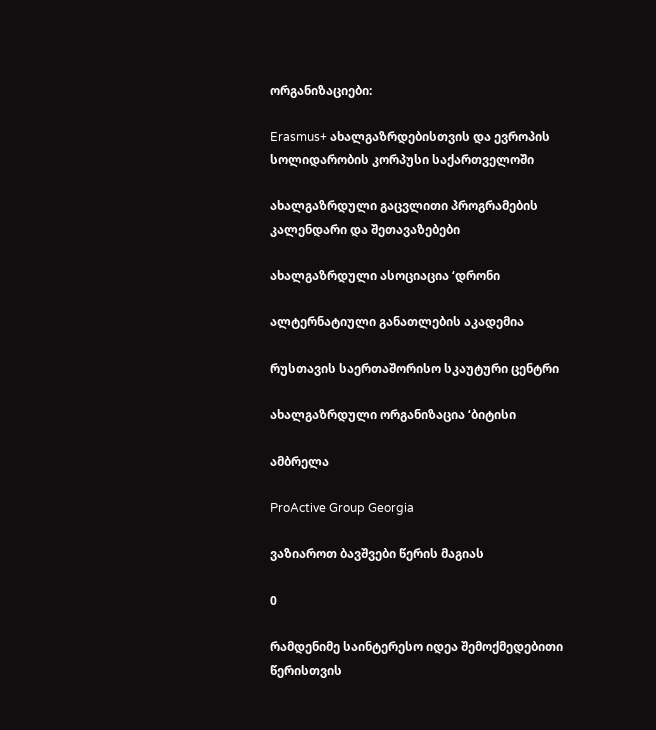ორგანიზაციები:

Erasmus+ ახალგაზრდებისთვის და ევროპის სოლიდარობის კორპუსი საქართველოში

ახალგაზრდული გაცვლითი პროგრამების კალენდარი და შეთავაზებები

ახალგაზრდული ასოციაცია ‘დრონი

ალტერნატიული განათლების აკადემია

რუსთავის საერთაშორისო სკაუტური ცენტრი

ახალგაზრდული ორგანიზაცია ‘ბიტისი

ამბრელა

ProActive Group Georgia

ვაზიაროთ ბავშვები წერის მაგიას

0

რამდენიმე საინტერესო იდეა შემოქმედებითი წერისთვის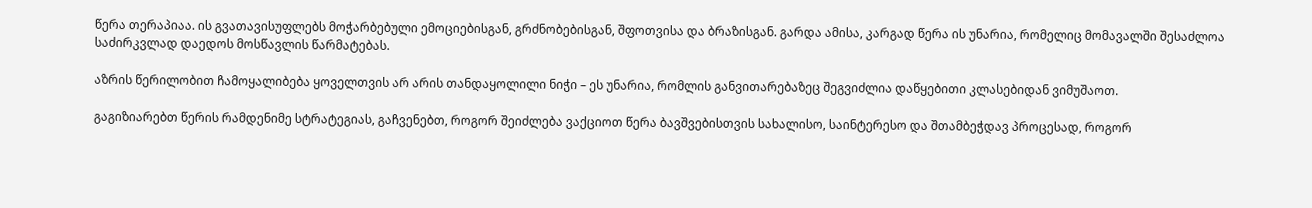წერა თერაპიაა. ის გვათავისუფლებს მოჭარბებული ემოციებისგან, გრძნობებისგან, შფოთვისა და ბრაზისგან. გარდა ამისა, კარგად წერა ის უნარია, რომელიც მომავალში შესაძლოა საძირკვლად დაედოს მოსწავლის წარმატებას.

აზრის წერილობით ჩამოყალიბება ყოველთვის არ არის თანდაყოლილი ნიჭი – ეს უნარია, რომლის განვითარებაზეც შეგვიძლია დაწყებითი კლასებიდან ვიმუშაოთ.

გაგიზიარებთ წერის რამდენიმე სტრატეგიას, გაჩვენებთ, როგორ შეიძლება ვაქციოთ წერა ბავშვებისთვის სახალისო, საინტერესო და შთამბეჭდავ პროცესად, როგორ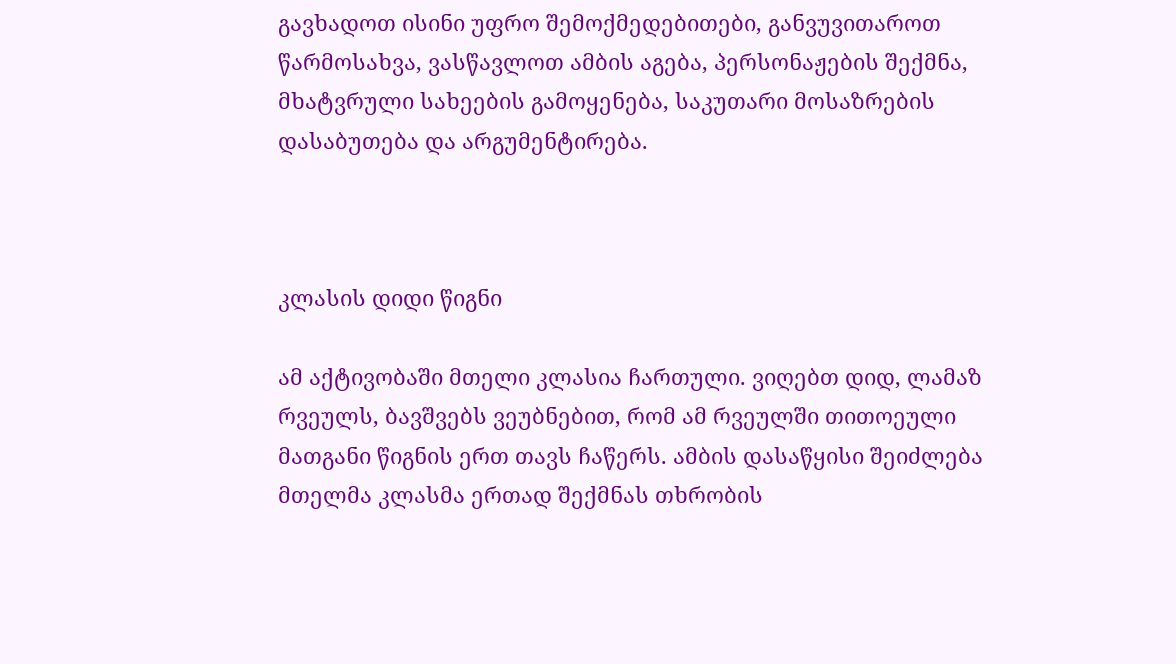გავხადოთ ისინი უფრო შემოქმედებითები, განვუვითაროთ წარმოსახვა, ვასწავლოთ ამბის აგება, პერსონაჟების შექმნა, მხატვრული სახეების გამოყენება, საკუთარი მოსაზრების დასაბუთება და არგუმენტირება.



კლასის დიდი წიგნი

ამ აქტივობაში მთელი კლასია ჩართული. ვიღებთ დიდ, ლამაზ რვეულს, ბავშვებს ვეუბნებით, რომ ამ რვეულში თითოეული მათგანი წიგნის ერთ თავს ჩაწერს. ამბის დასაწყისი შეიძლება მთელმა კლასმა ერთად შექმნას თხრობის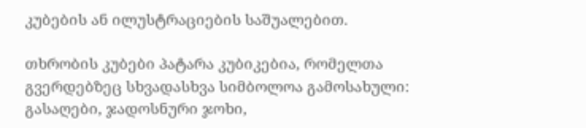კუბების ან ილუსტრაციების საშუალებით.

თხრობის კუბები პატარა კუბიკებია, რომელთა გვერდებზეც სხვადასხვა სიმბოლოა გამოსახული: გასაღები, ჯადოსნური ჯოხი,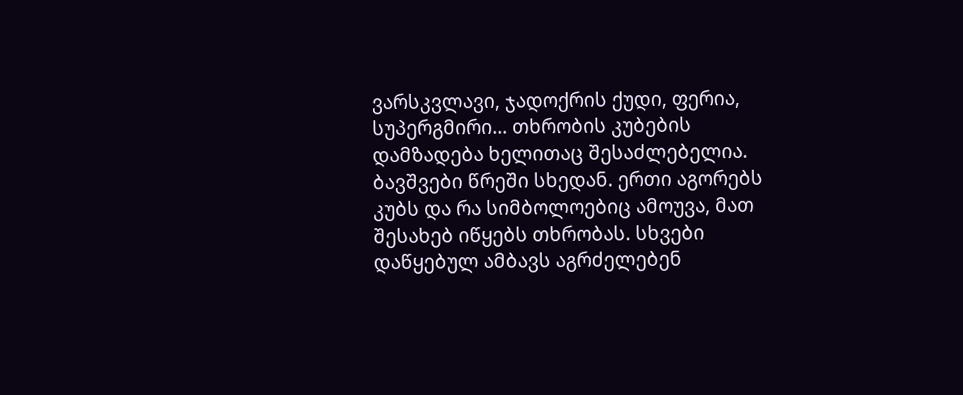ვარსკვლავი, ჯადოქრის ქუდი, ფერია, სუპერგმირი… თხრობის კუბების დამზადება ხელითაც შესაძლებელია. ბავშვები წრეში სხედან. ერთი აგორებს კუბს და რა სიმბოლოებიც ამოუვა, მათ შესახებ იწყებს თხრობას. სხვები დაწყებულ ამბავს აგრძელებენ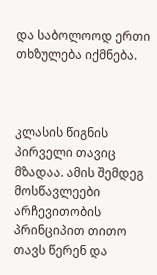და საბოლოოდ ერთი თხზულება იქმნება.



კლასის წიგნის პირველი თავიც მზადაა. ამის შემდეგ მოსწავლეები არჩევითობის პრინციპით თითო თავს წერენ და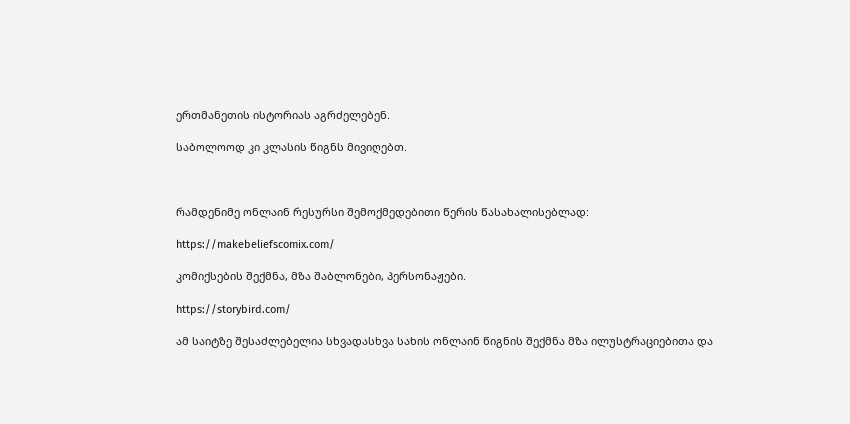ერთმანეთის ისტორიას აგრძელებენ.

საბოლოოდ კი კლასის წიგნს მივიღებთ.



რამდენიმე ონლაინ რესურსი შემოქმედებითი წერის წასახალისებლად:

https://makebeliefscomix.com/

კომიქსების შექმნა, მზა შაბლონები, პერსონაჟები.

https://storybird.com/

ამ საიტზე შესაძლებელია სხვადასხვა სახის ონლაინ წიგნის შექმნა მზა ილუსტრაციებითა და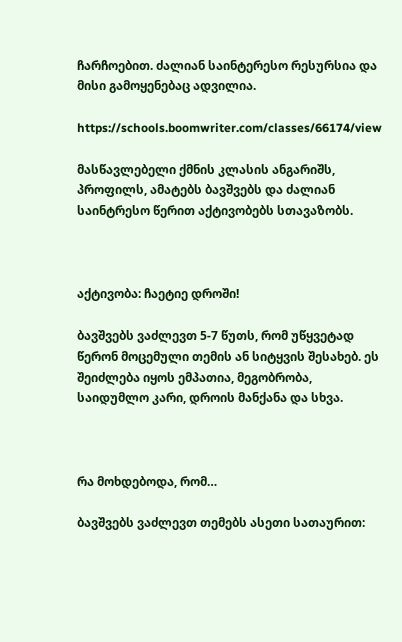ჩარჩოებით. ძალიან საინტერესო რესურსია და მისი გამოყენებაც ადვილია.

https://schools.boomwriter.com/classes/66174/view

მასწავლებელი ქმნის კლასის ანგარიშს, პროფილს, ამატებს ბავშვებს და ძალიან საინტრესო წერით აქტივობებს სთავაზობს.



აქტივობა: ჩაეტიე დროში!

ბავშვებს ვაძლევთ 5-7 წუთს, რომ უწყვეტად წერონ მოცემული თემის ან სიტყვის შესახებ. ეს შეიძლება იყოს ემპათია, მეგობრობა, საიდუმლო კარი, დროის მანქანა და სხვა.



რა მოხდებოდა, რომ…

ბავშვებს ვაძლევთ თემებს ასეთი სათაურით: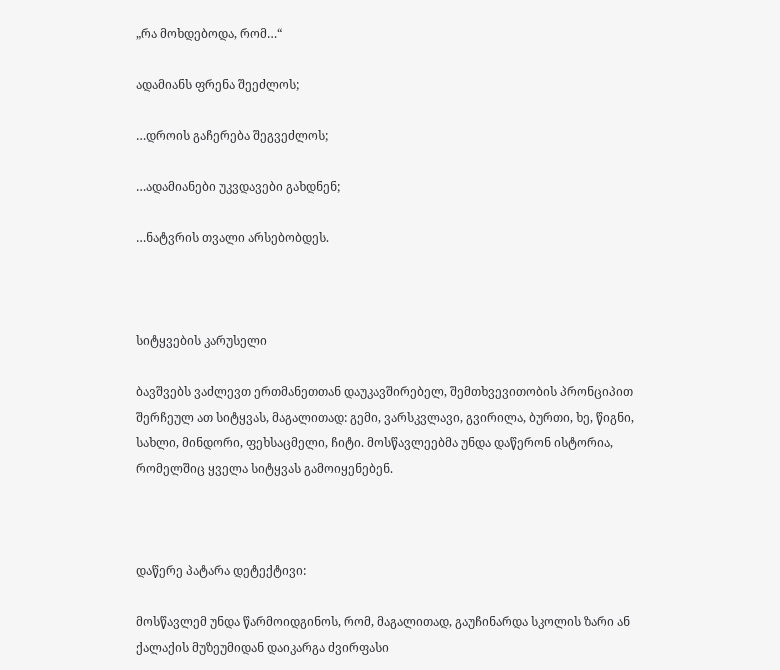„რა მოხდებოდა, რომ…“

ადამიანს ფრენა შეეძლოს;

…დროის გაჩერება შეგვეძლოს;

…ადამიანები უკვდავები გახდნენ;

…ნატვრის თვალი არსებობდეს.



სიტყვების კარუსელი

ბავშვებს ვაძლევთ ერთმანეთთან დაუკავშირებელ, შემთხვევითობის პრონციპით შერჩეულ ათ სიტყვას, მაგალითად: გემი, ვარსკვლავი, გვირილა, ბურთი, ხე, წიგნი, სახლი, მინდორი, ფეხსაცმელი, ჩიტი. მოსწავლეებმა უნდა დაწერონ ისტორია, რომელშიც ყველა სიტყვას გამოიყენებენ.



დაწერე პატარა დეტექტივი:

მოსწავლემ უნდა წარმოიდგინოს, რომ, მაგალითად, გაუჩინარდა სკოლის ზარი ან ქალაქის მუზეუმიდან დაიკარგა ძვირფასი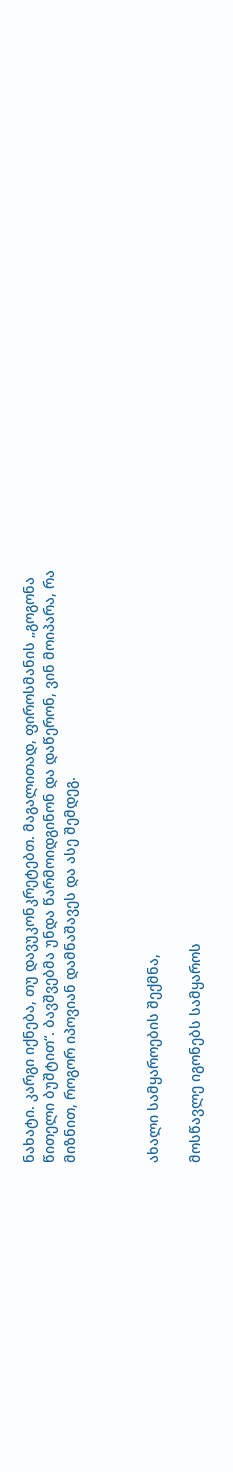ნახატი. კარგი იქნება, თუ დავუკონკრეტებთ. მაგალითად, ფიროსმანის „გოგონა წითელი ბუშტით“. ბავშვებმა უნდა წარმოიდგინონ და დაწერონ, ვინ მოიპარა, რა მიზნით, როგორ იპოვიან დამნაშავეს და ასე შემდეგ.



ახალი სამყაროების შექმნა,

მოსწავლე იგონებს სამყაროს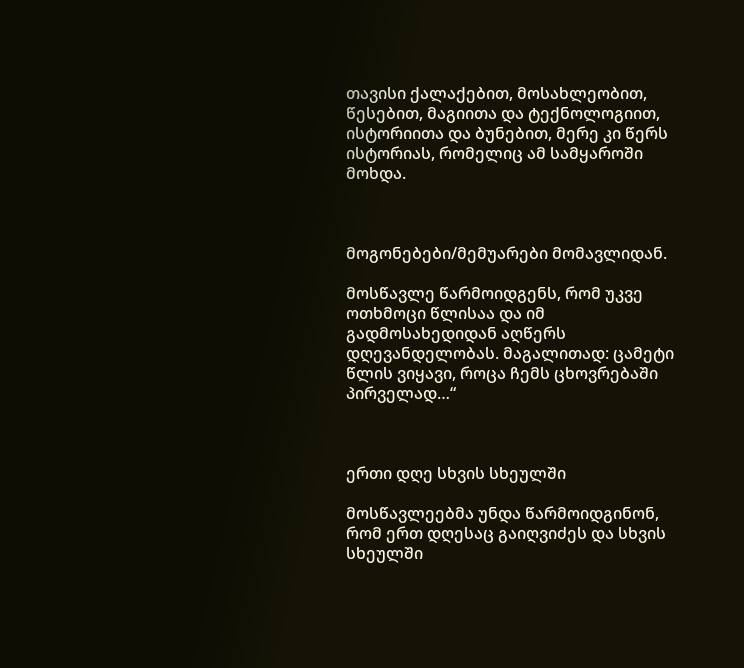თავისი ქალაქებით, მოსახლეობით, წესებით, მაგიითა და ტექნოლოგიით, ისტორიითა და ბუნებით, მერე კი წერს ისტორიას, რომელიც ამ სამყაროში მოხდა.



მოგონებები/მემუარები მომავლიდან.

მოსწავლე წარმოიდგენს, რომ უკვე ოთხმოცი წლისაა და იმ გადმოსახედიდან აღწერს დღევანდელობას. მაგალითად: ცამეტი წლის ვიყავი, როცა ჩემს ცხოვრებაში პირველად…“



ერთი დღე სხვის სხეულში

მოსწავლეებმა უნდა წარმოიდგინონ, რომ ერთ დღესაც გაიღვიძეს და სხვის სხეულში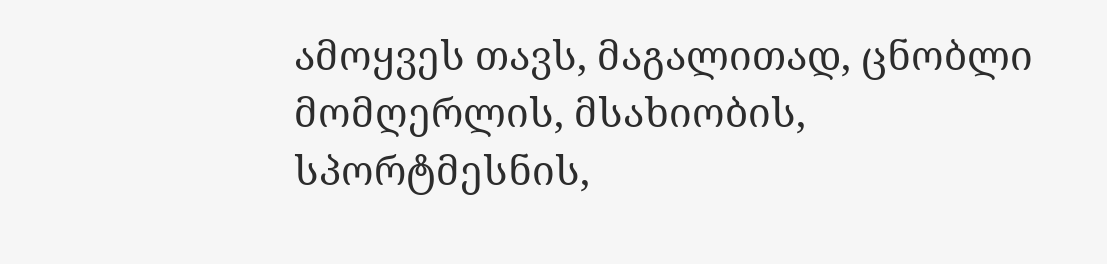ამოყვეს თავს, მაგალითად, ცნობლი მომღერლის, მსახიობის, სპორტმესნის,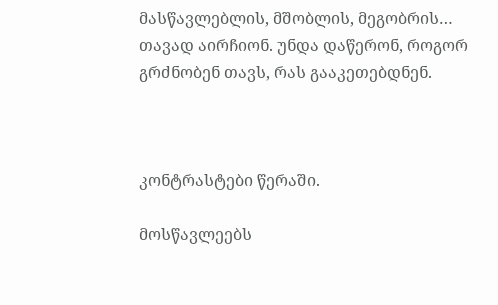მასწავლებლის, მშობლის, მეგობრის… თავად აირჩიონ. უნდა დაწერონ, როგორ გრძნობენ თავს, რას გააკეთებდნენ.



კონტრასტები წერაში.

მოსწავლეებს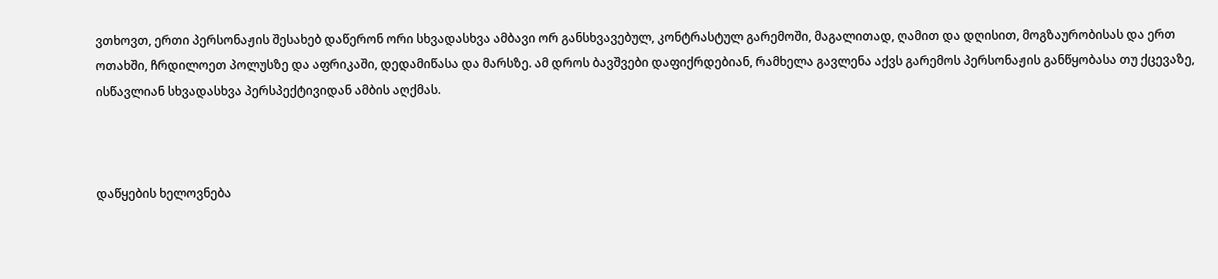ვთხოვთ, ერთი პერსონაჟის შესახებ დაწერონ ორი სხვადასხვა ამბავი ორ განსხვავებულ, კონტრასტულ გარემოში, მაგალითად, ღამით და დღისით, მოგზაურობისას და ერთ ოთახში, ჩრდილოეთ პოლუსზე და აფრიკაში, დედამიწასა და მარსზე. ამ დროს ბავშვები დაფიქრდებიან, რამხელა გავლენა აქვს გარემოს პერსონაჟის განწყობასა თუ ქცევაზე, ისწავლიან სხვადასხვა პერსპექტივიდან ამბის აღქმას.



დაწყების ხელოვნება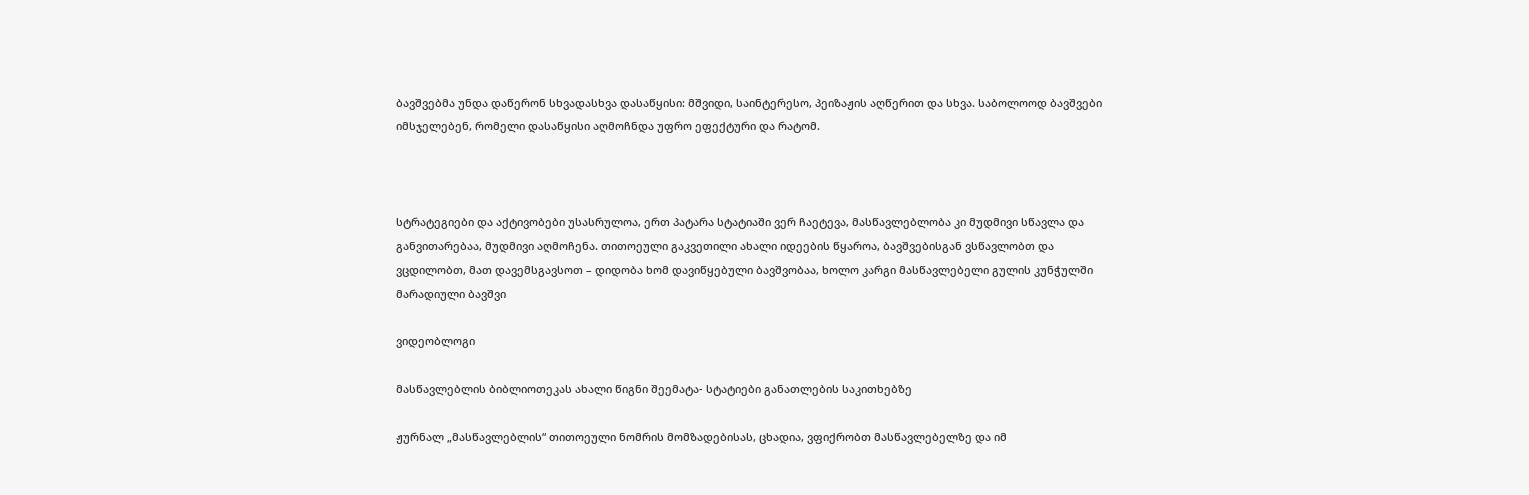ბავშვებმა უნდა დაწერონ სხვადასხვა დასაწყისი: მშვიდი, საინტერესო, პეიზაჟის აღწერით და სხვა. საბოლოოდ ბავშვები იმსჯელებენ, რომელი დასაწყისი აღმოჩნდა უფრო ეფექტური და რატომ.



სტრატეგიები და აქტივობები უსასრულოა, ერთ პატარა სტატიაში ვერ ჩაეტევა, მასწავლებლობა კი მუდმივი სწავლა და განვითარებაა, მუდმივი აღმოჩენა. თითოეული გაკვეთილი ახალი იდეების წყაროა, ბავშვებისგან ვსწავლობთ და ვცდილობთ, მათ დავემსგავსოთ – დიდობა ხომ დავიწყებული ბავშვობაა, ხოლო კარგი მასწავლებელი გულის კუნჭულში მარადიული ბავშვი

ვიდეობლოგი

მასწავლებლის ბიბლიოთეკას ახალი წიგნი შეემატა- სტატიები განათლების საკითხებზე

ჟურნალ „მასწავლებლის“ თითოეული ნომრის მომზადებისას, ცხადია, ვფიქრობთ მასწავლებელზე და იმ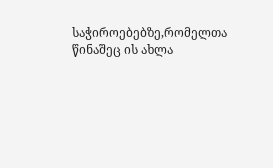საჭიროებებზე,რომელთა წინაშეც ის ახლა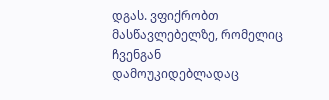დგას. ვფიქრობთ მასწავლებელზე, რომელიც ჩვენგან დამოუკიდებლადაც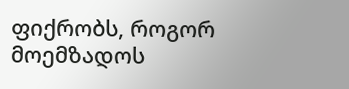ფიქრობს, როგორ მოემზადოს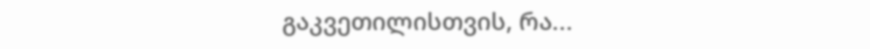გაკვეთილისთვის, რა...